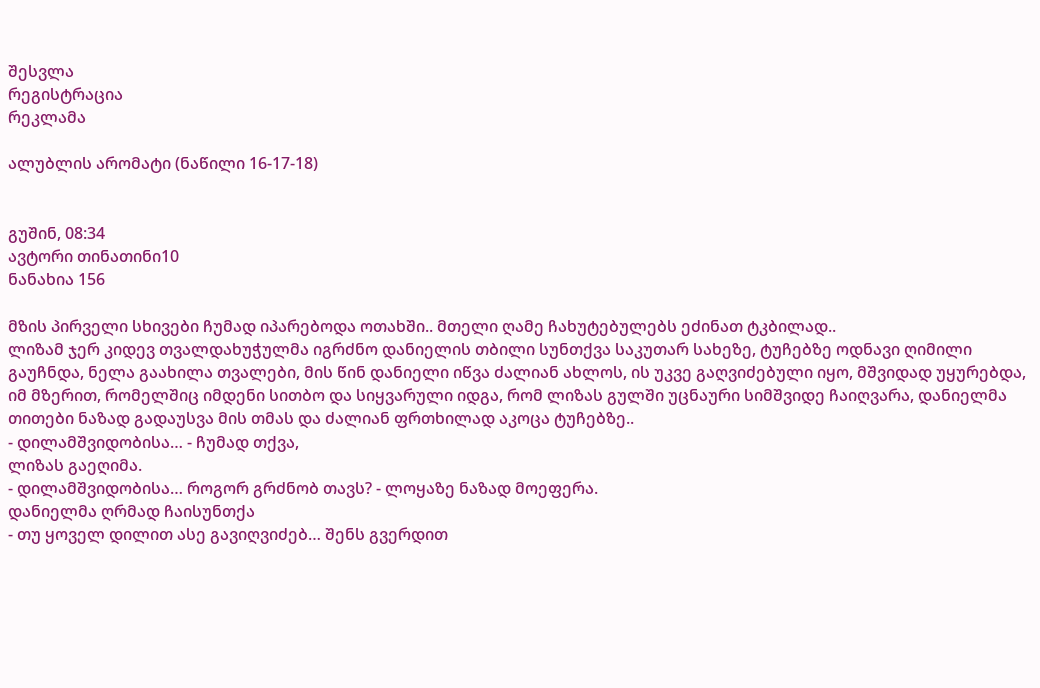შესვლა
რეგისტრაცია
რეკლამა

ალუბლის არომატი (ნაწილი 16-17-18)


გუშინ, 08:34
ავტორი თინათინი10
ნანახია 156

მზის პირველი სხივები ჩუმად იპარებოდა ოთახში.. მთელი ღამე ჩახუტებულებს ეძინათ ტკბილად..
ლიზამ ჯერ კიდევ თვალდახუჭულმა იგრძნო დანიელის თბილი სუნთქვა საკუთარ სახეზე, ტუჩებზე ოდნავი ღიმილი გაუჩნდა, ნელა გაახილა თვალები, მის წინ დანიელი იწვა ძალიან ახლოს, ის უკვე გაღვიძებული იყო, მშვიდად უყურებდა, იმ მზერით, რომელშიც იმდენი სითბო და სიყვარული იდგა, რომ ლიზას გულში უცნაური სიმშვიდე ჩაიღვარა, დანიელმა თითები ნაზად გადაუსვა მის თმას და ძალიან ფრთხილად აკოცა ტუჩებზე..
- დილამშვიდობისა… - ჩუმად თქვა,
ლიზას გაეღიმა.
- დილამშვიდობისა… როგორ გრძნობ თავს? - ლოყაზე ნაზად მოეფერა.
დანიელმა ღრმად ჩაისუნთქა
- თუ ყოველ დილით ასე გავიღვიძებ… შენს გვერდით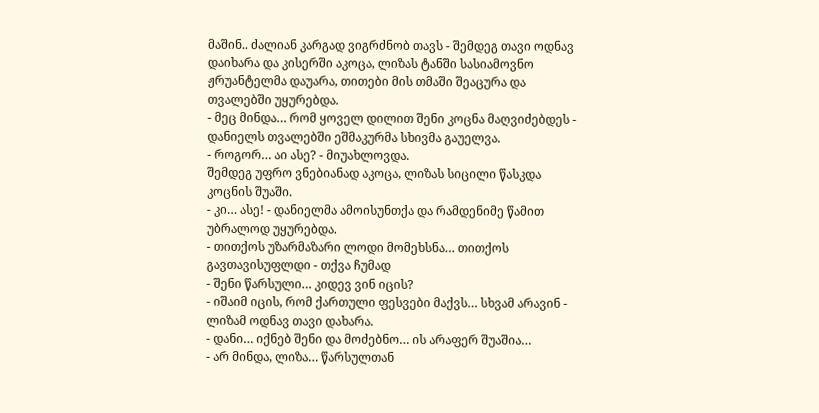მაშინ.. ძალიან კარგად ვიგრძნობ თავს - შემდეგ თავი ოდნავ დაიხარა და კისერში აკოცა, ლიზას ტანში სასიამოვნო ჟრუანტელმა დაუარა, თითები მის თმაში შეაცურა და თვალებში უყურებდა.
- მეც მინდა… რომ ყოველ დილით შენი კოცნა მაღვიძებდეს - დანიელს თვალებში ეშმაკურმა სხივმა გაუელვა.
- როგორ… აი ასე? - მიუახლოვდა.
შემდეგ უფრო ვნებიანად აკოცა, ლიზას სიცილი წასკდა კოცნის შუაში.
- კი… ასე! - დანიელმა ამოისუნთქა და რამდენიმე წამით უბრალოდ უყურებდა.
- თითქოს უზარმაზარი ლოდი მომეხსნა… თითქოს გავთავისუფლდი - თქვა ჩუმად
- შენი წარსული… კიდევ ვინ იცის?
- იშაიმ იცის, რომ ქართული ფესვები მაქვს… სხვამ არავინ - ლიზამ ოდნავ თავი დახარა.
- დანი… იქნებ შენი და მოძებნო… ის არაფერ შუაშია…
- არ მინდა, ლიზა… წარსულთან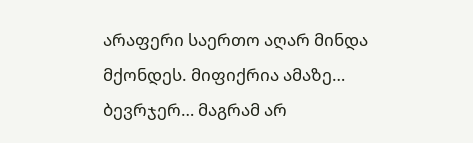არაფერი საერთო აღარ მინდა მქონდეს. მიფიქრია ამაზე… ბევრჯერ… მაგრამ არ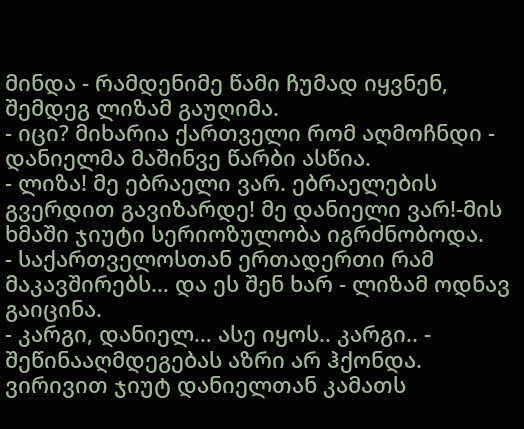მინდა - რამდენიმე წამი ჩუმად იყვნენ, შემდეგ ლიზამ გაუღიმა.
- იცი? მიხარია ქართველი რომ აღმოჩნდი - დანიელმა მაშინვე წარბი ასწია.
- ლიზა! მე ებრაელი ვარ. ებრაელების გვერდით გავიზარდე! მე დანიელი ვარ!-მის ხმაში ჯიუტი სერიოზულობა იგრძნობოდა.
- საქართველოსთან ერთადერთი რამ მაკავშირებს… და ეს შენ ხარ - ლიზამ ოდნავ გაიცინა.
- კარგი, დანიელ… ასე იყოს.. კარგი.. -
შეწინააღმდეგებას აზრი არ ჰქონდა.
ვირივით ჯიუტ დანიელთან კამათს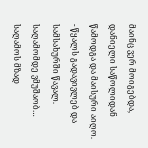მაინც ვერ მოიგებდა, დანიელი საწოლიდან წამოდგა და მაისური აიღო.
- წყალს გადავივლებ და სამსახურში წავალ. საღამომდე ვმუშაობ… საღამოს მზად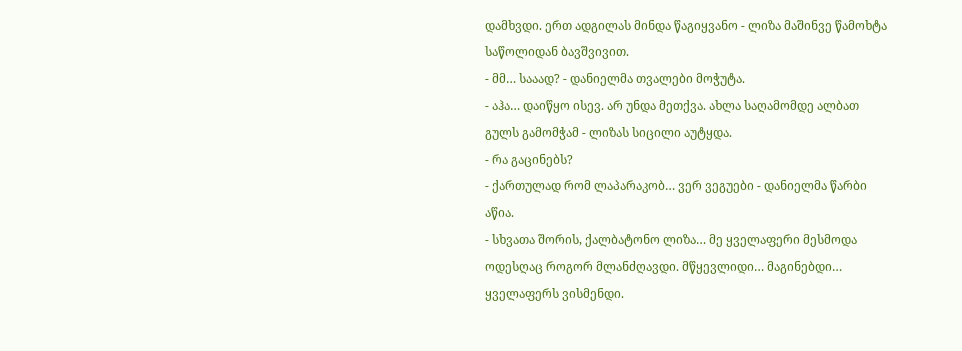დამხვდი. ერთ ადგილას მინდა წაგიყვანო - ლიზა მაშინვე წამოხტა საწოლიდან ბავშვივით.
- მმ… სააად? - დანიელმა თვალები მოჭუტა.
- აჰა… დაიწყო ისევ. არ უნდა მეთქვა. ახლა საღამომდე ალბათ გულს გამომჭამ - ლიზას სიცილი აუტყდა.
- რა გაცინებს?
- ქართულად რომ ლაპარაკობ… ვერ ვეგუები - დანიელმა წარბი აწია.
- სხვათა შორის, ქალბატონო ლიზა… მე ყველაფერი მესმოდა ოდესღაც როგორ მლანძღავდი. მწყევლიდი… მაგინებდი… ყველაფერს ვისმენდი.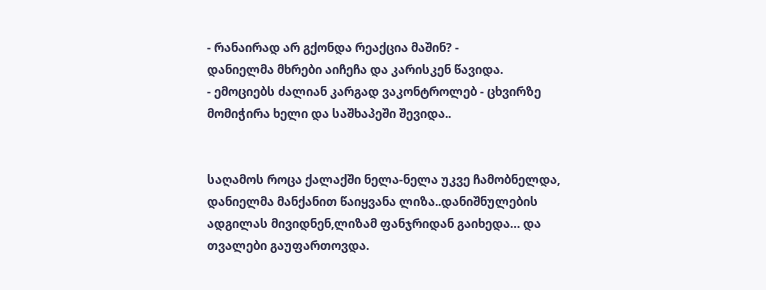- რანაირად არ გქონდა რეაქცია მაშინ? -
დანიელმა მხრები აიჩეჩა და კარისკენ წავიდა.
- ემოციებს ძალიან კარგად ვაკონტროლებ - ცხვირზე მომიჭირა ხელი და საშხაპეში შევიდა..


საღამოს როცა ქალაქში ნელა-ნელა უკვე ჩამობნელდა, დანიელმა მანქანით წაიყვანა ლიზა..დანიშნულების ადგილას მივიდნენ,ლიზამ ფანჯრიდან გაიხედა… და თვალები გაუფართოვდა.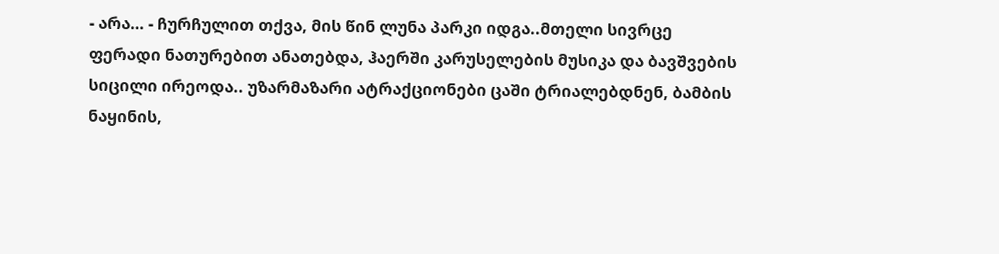- არა… - ჩურჩულით თქვა, მის წინ ლუნა პარკი იდგა..მთელი სივრცე ფერადი ნათურებით ანათებდა, ჰაერში კარუსელების მუსიკა და ბავშვების სიცილი ირეოდა.. უზარმაზარი ატრაქციონები ცაში ტრიალებდნენ, ბამბის ნაყინის,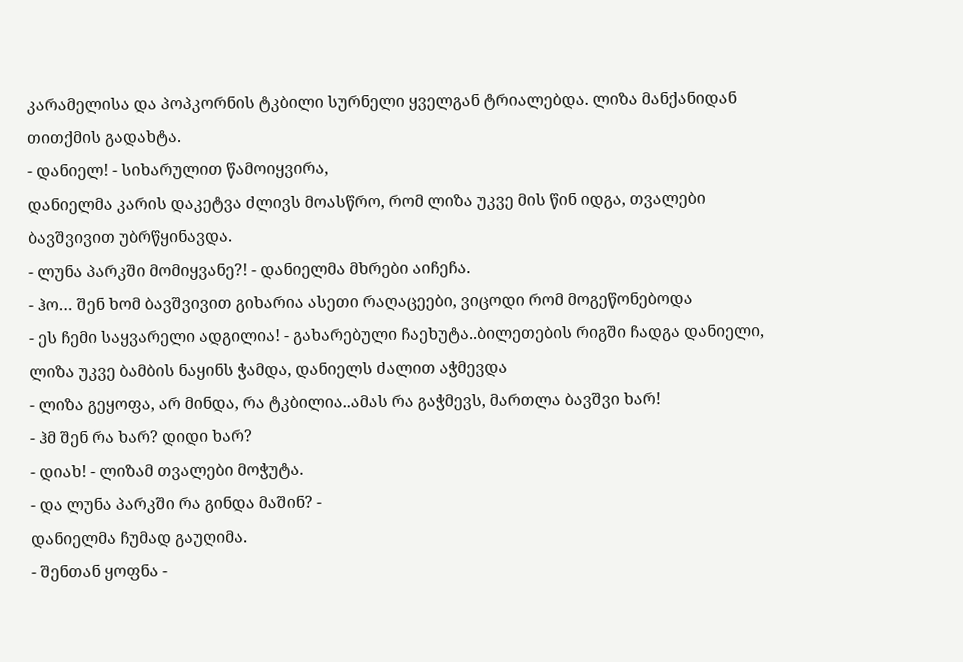კარამელისა და პოპკორნის ტკბილი სურნელი ყველგან ტრიალებდა. ლიზა მანქანიდან თითქმის გადახტა.
- დანიელ! - სიხარულით წამოიყვირა,
დანიელმა კარის დაკეტვა ძლივს მოასწრო, რომ ლიზა უკვე მის წინ იდგა, თვალები ბავშვივით უბრწყინავდა.
- ლუნა პარკში მომიყვანე?! - დანიელმა მხრები აიჩეჩა.
- ჰო… შენ ხომ ბავშვივით გიხარია ასეთი რაღაცეები, ვიცოდი რომ მოგეწონებოდა
- ეს ჩემი საყვარელი ადგილია! - გახარებული ჩაეხუტა..ბილეთების რიგში ჩადგა დანიელი, ლიზა უკვე ბამბის ნაყინს ჭამდა, დანიელს ძალით აჭმევდა
- ლიზა გეყოფა, არ მინდა, რა ტკბილია..ამას რა გაჭმევს, მართლა ბავშვი ხარ!
- ჰმ შენ რა ხარ? დიდი ხარ?
- დიახ! - ლიზამ თვალები მოჭუტა.
- და ლუნა პარკში რა გინდა მაშინ? -
დანიელმა ჩუმად გაუღიმა.
- შენთან ყოფნა -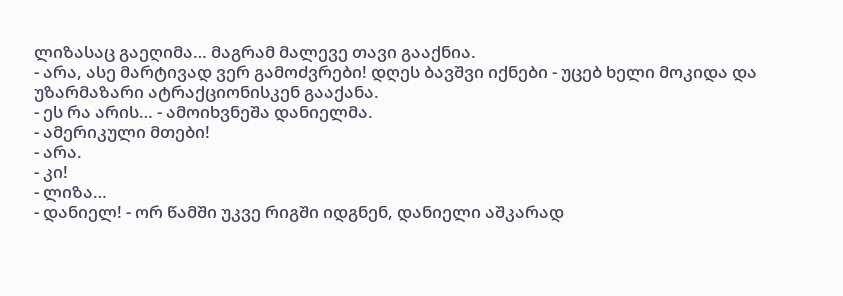ლიზასაც გაეღიმა… მაგრამ მალევე თავი გააქნია.
- არა, ასე მარტივად ვერ გამოძვრები! დღეს ბავშვი იქნები - უცებ ხელი მოკიდა და უზარმაზარი ატრაქციონისკენ გააქანა.
- ეს რა არის… - ამოიხვნეშა დანიელმა.
- ამერიკული მთები!
- არა.
- კი!
- ლიზა…
- დანიელ! - ორ წამში უკვე რიგში იდგნენ, დანიელი აშკარად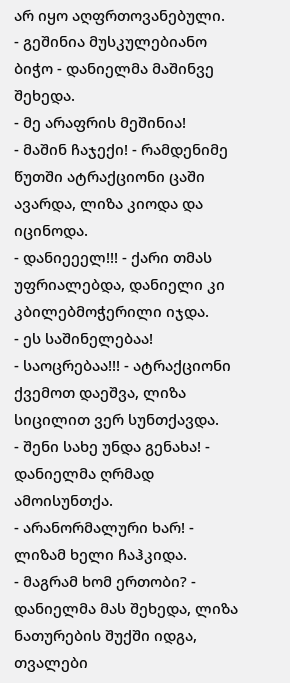არ იყო აღფრთოვანებული.
- გეშინია მუსკულებიანო ბიჭო - დანიელმა მაშინვე შეხედა.
- მე არაფრის მეშინია!
- მაშინ ჩაჯექი! - რამდენიმე წუთში ატრაქციონი ცაში ავარდა, ლიზა კიოდა და იცინოდა.
- დანიეეელ!!! - ქარი თმას უფრიალებდა, დანიელი კი კბილებმოჭერილი იჯდა.
- ეს საშინელებაა!
- საოცრებაა!!! - ატრაქციონი ქვემოთ დაეშვა, ლიზა სიცილით ვერ სუნთქავდა.
- შენი სახე უნდა გენახა! - დანიელმა ღრმად ამოისუნთქა.
- არანორმალური ხარ! - ლიზამ ხელი ჩაჰკიდა.
- მაგრამ ხომ ერთობი? - დანიელმა მას შეხედა, ლიზა ნათურების შუქში იდგა, თვალები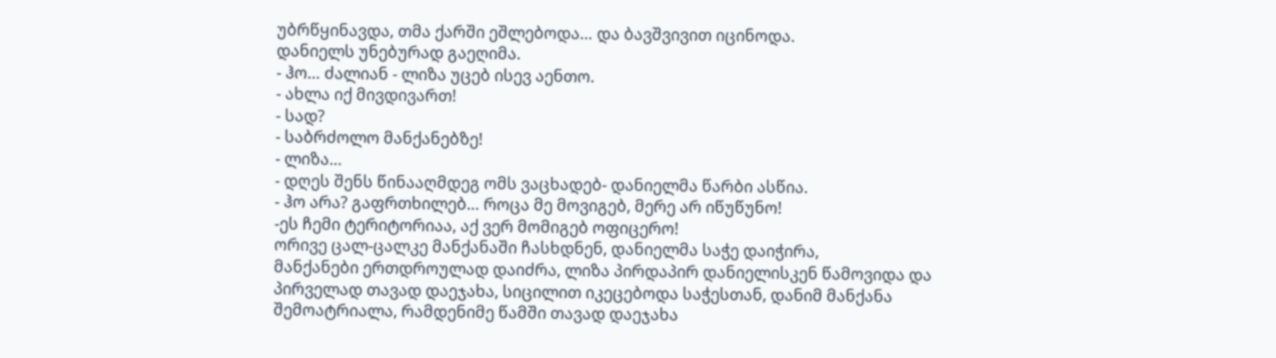უბრწყინავდა, თმა ქარში ეშლებოდა… და ბავშვივით იცინოდა.
დანიელს უნებურად გაეღიმა.
- ჰო… ძალიან - ლიზა უცებ ისევ აენთო.
- ახლა იქ მივდივართ!
- სად?
- საბრძოლო მანქანებზე!
- ლიზა…
- დღეს შენს წინააღმდეგ ომს ვაცხადებ- დანიელმა წარბი ასწია.
- ჰო არა? გაფრთხილებ… როცა მე მოვიგებ, მერე არ იწუწუნო!
-ეს ჩემი ტერიტორიაა, აქ ვერ მომიგებ ოფიცერო!
ორივე ცალ-ცალკე მანქანაში ჩასხდნენ, დანიელმა საჭე დაიჭირა,
მანქანები ერთდროულად დაიძრა, ლიზა პირდაპირ დანიელისკენ წამოვიდა და პირველად თავად დაეჯახა, სიცილით იკეცებოდა საჭესთან, დანიმ მანქანა შემოატრიალა, რამდენიმე წამში თავად დაეჯახა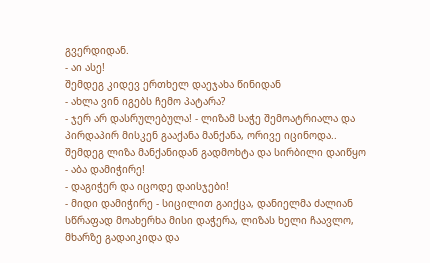გვერდიდან.
- აი ასე!
შემდეგ კიდევ ერთხელ დაეჯახა წინიდან
- ახლა ვინ იგებს ჩემო პატარა?
- ჯერ არ დასრულებულა! - ლიზამ საჭე შემოატრიალა და პირდაპირ მისკენ გააქანა მანქანა, ორივე იცინოდა.. შემდეგ ლიზა მანქანიდან გადმოხტა და სირბილი დაიწყო
- აბა დამიჭირე!
- დაგიჭერ და იცოდე დაისჯები!
- მიდი დამიჭირე - სიცილით გაიქცა, დანიელმა ძალიან სწრაფად მოახერხა მისი დაჭერა, ლიზას ხელი ჩაავლო, მხარზე გადაიკიდა და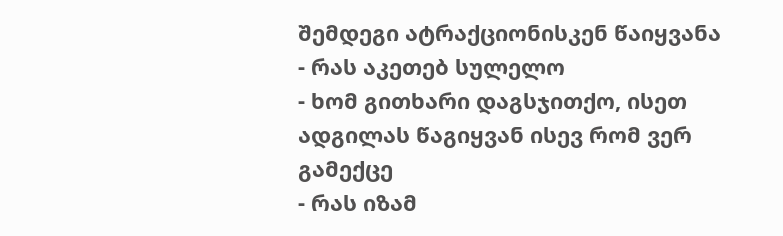შემდეგი ატრაქციონისკენ წაიყვანა
- რას აკეთებ სულელო
- ხომ გითხარი დაგსჯითქო, ისეთ ადგილას წაგიყვან ისევ რომ ვერ გამექცე
- რას იზამ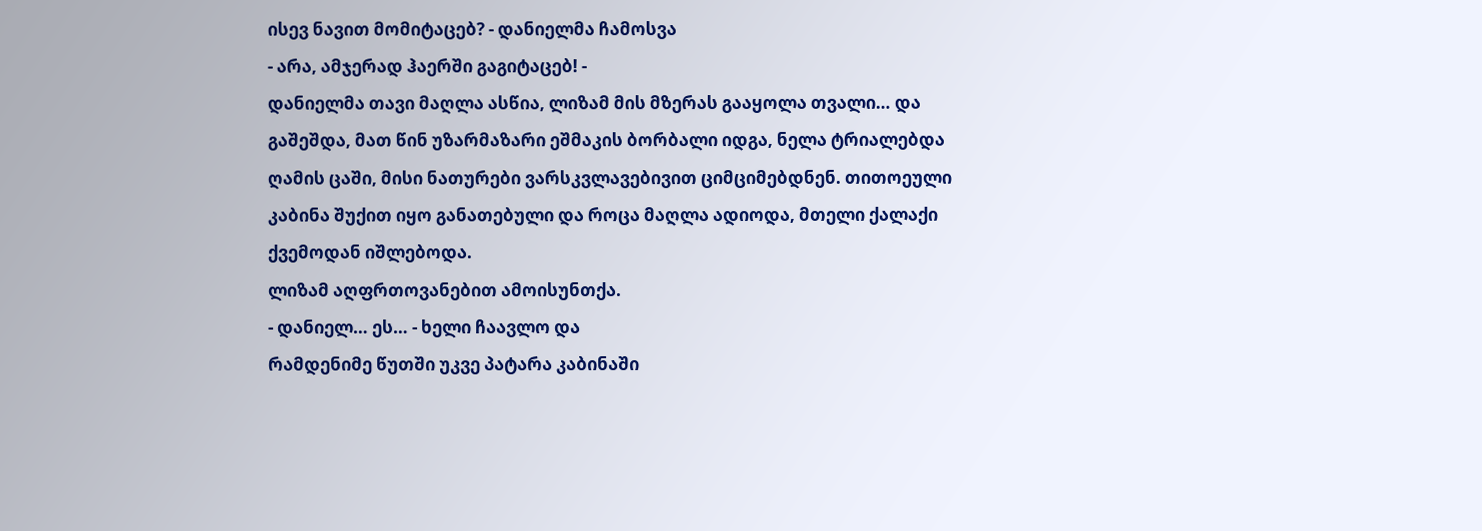ისევ ნავით მომიტაცებ? - დანიელმა ჩამოსვა
- არა, ამჯერად ჰაერში გაგიტაცებ! -
დანიელმა თავი მაღლა ასწია, ლიზამ მის მზერას გააყოლა თვალი… და გაშეშდა, მათ წინ უზარმაზარი ეშმაკის ბორბალი იდგა, ნელა ტრიალებდა ღამის ცაში, მისი ნათურები ვარსკვლავებივით ციმციმებდნენ. თითოეული კაბინა შუქით იყო განათებული და როცა მაღლა ადიოდა, მთელი ქალაქი ქვემოდან იშლებოდა.
ლიზამ აღფრთოვანებით ამოისუნთქა.
- დანიელ… ეს… - ხელი ჩაავლო და
რამდენიმე წუთში უკვე პატარა კაბინაში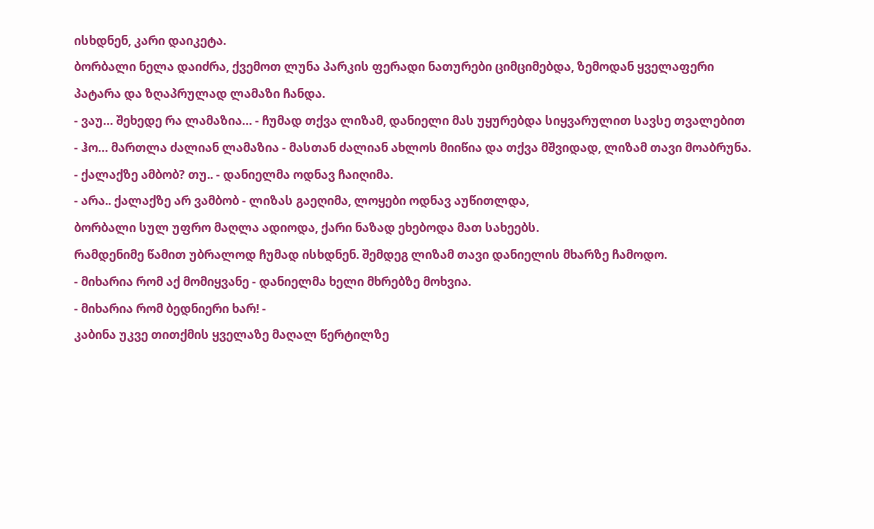ისხდნენ, კარი დაიკეტა.
ბორბალი ნელა დაიძრა, ქვემოთ ლუნა პარკის ფერადი ნათურები ციმციმებდა, ზემოდან ყველაფერი პატარა და ზღაპრულად ლამაზი ჩანდა.
- ვაუ… შეხედე რა ლამაზია… - ჩუმად თქვა ლიზამ, დანიელი მას უყურებდა სიყვარულით სავსე თვალებით
- ჰო… მართლა ძალიან ლამაზია - მასთან ძალიან ახლოს მიიწია და თქვა მშვიდად, ლიზამ თავი მოაბრუნა.
- ქალაქზე ამბობ? თუ.. - დანიელმა ოდნავ ჩაიღიმა.
- არა.. ქალაქზე არ ვამბობ - ლიზას გაეღიმა, ლოყები ოდნავ აუწითლდა,
ბორბალი სულ უფრო მაღლა ადიოდა, ქარი ნაზად ეხებოდა მათ სახეებს.
რამდენიმე წამით უბრალოდ ჩუმად ისხდნენ. შემდეგ ლიზამ თავი დანიელის მხარზე ჩამოდო.
- მიხარია რომ აქ მომიყვანე - დანიელმა ხელი მხრებზე მოხვია.
- მიხარია რომ ბედნიერი ხარ! -
კაბინა უკვე თითქმის ყველაზე მაღალ წერტილზე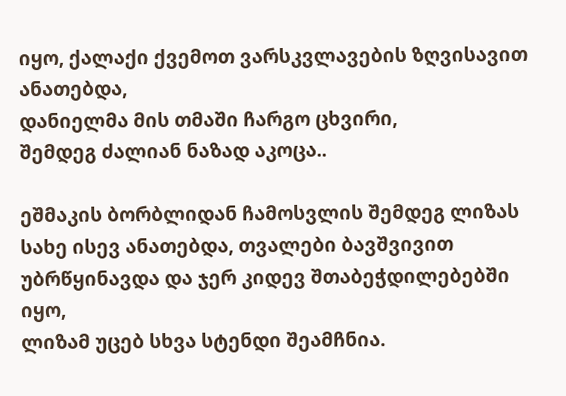იყო, ქალაქი ქვემოთ ვარსკვლავების ზღვისავით ანათებდა,
დანიელმა მის თმაში ჩარგო ცხვირი,
შემდეგ ძალიან ნაზად აკოცა..

ეშმაკის ბორბლიდან ჩამოსვლის შემდეგ ლიზას სახე ისევ ანათებდა, თვალები ბავშვივით უბრწყინავდა და ჯერ კიდევ შთაბეჭდილებებში იყო,
ლიზამ უცებ სხვა სტენდი შეამჩნია.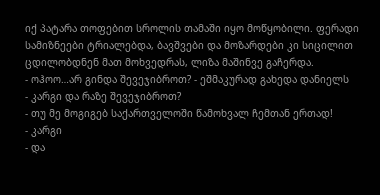იქ პატარა თოფებით სროლის თამაში იყო მოწყობილი. ფერადი სამიზნეები ტრიალებდა, ბავშვები და მოზარდები კი სიცილით ცდილობდნენ მათ მოხვედრას, ლიზა მაშინვე გაჩერდა.
- ოჰოო…არ გინდა შევეჯიბროთ? - ეშმაკურად გახედა დანიელს
- კარგი და რაზე შევეჯიბროთ?
- თუ მე მოგიგებ საქართველოში წამოხვალ ჩემთან ერთად!
- კარგი
- და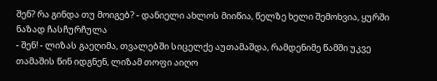შენ? რა გინდა თუ მოიგებ? - დანიელი ახლოს მიიწია, წელზე ხელი შემოხვია, ყურში ნაზად ჩასჩურჩულა
- შენ! - ლიზას გაეღიმა, თვალებში სიცელქე აუთამაშდა, რამდენიმე წამში უკვე თამაშის წინ იდგნენ, ლიზამ თოფი აიღო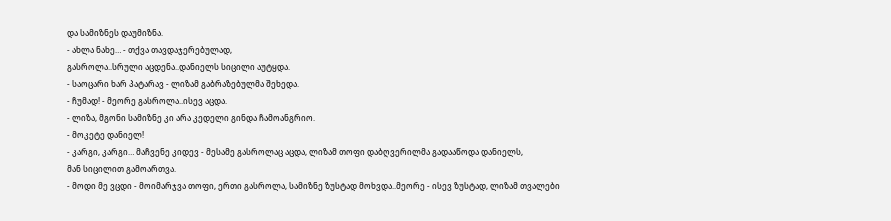და სამიზნეს დაუმიზნა.
- ახლა ნახე… - თქვა თავდაჯერებულად,
გასროლა..სრული აცდენა..დანიელს სიცილი აუტყდა.
- საოცარი ხარ პატარავ - ლიზამ გაბრაზებულმა შეხედა.
- ჩუმად! - მეორე გასროლა..ისევ აცდა.
- ლიზა, მგონი სამიზნე კი არა კედელი გინდა ჩამოანგრიო.
- მოკეტე დანიელ!
- კარგი, კარგი… მაჩვენე კიდევ - მესამე გასროლაც აცდა, ლიზამ თოფი დაბღვერილმა გადააწოდა დანიელს,
მან სიცილით გამოართვა.
- მოდი მე ვცდი - მოიმარჯვა თოფი, ერთი გასროლა, სამიზნე ზუსტად მოხვდა..მეორე - ისევ ზუსტად, ლიზამ თვალები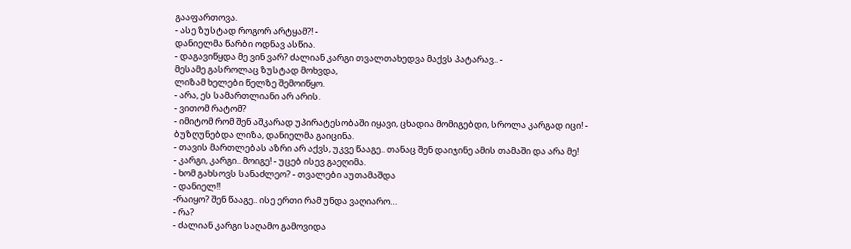გააფართოვა.
- ასე ზუსტად როგორ არტყამ?! -
დანიელმა წარბი ოდნავ ასწია.
- დაგავიწყდა მე ვინ ვარ? ძალიან კარგი თვალთახედვა მაქვს პატარავ.. -
მესამე გასროლაც ზუსტად მოხვდა,
ლიზამ ხელები წელზე შემოიწყო.
- არა, ეს სამართლიანი არ არის.
- ვითომ რატომ?
- იმიტომ რომ შენ აშკარად უპირატესობაში იყავი, ცხადია მომიგებდი, სროლა კარგად იცი! - ბუზღუნებდა ლიზა, დანიელმა გაიცინა.
- თავის მართლებას აზრი არ აქვს, უკვე წააგე.. თანაც შენ დაიჯინე ამის თამაში და არა მე!
- კარგი, კარგი.. მოიგე! - უცებ ისევ გაეღიმა.
- ხომ გახსოვს სანაძლეო? - თვალები აუთამაშდა
- დანიელ!!
-რაიყო? შენ წააგე.. ისე ერთი რამ უნდა ვაღიარო…
- რა?
- ძალიან კარგი საღამო გამოვიდა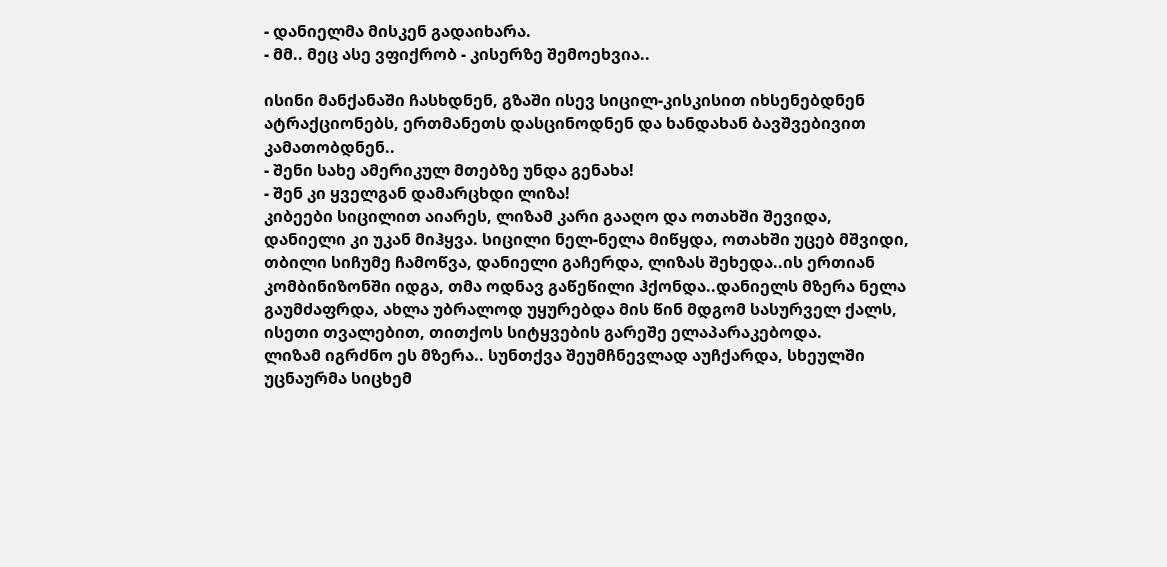- დანიელმა მისკენ გადაიხარა.
- მმ.. მეც ასე ვფიქრობ - კისერზე შემოეხვია..

ისინი მანქანაში ჩასხდნენ, გზაში ისევ სიცილ-კისკისით იხსენებდნენ ატრაქციონებს, ერთმანეთს დასცინოდნენ და ხანდახან ბავშვებივით კამათობდნენ..
- შენი სახე ამერიკულ მთებზე უნდა გენახა!
- შენ კი ყველგან დამარცხდი ლიზა!
კიბეები სიცილით აიარეს, ლიზამ კარი გააღო და ოთახში შევიდა, დანიელი კი უკან მიჰყვა. სიცილი ნელ-ნელა მიწყდა, ოთახში უცებ მშვიდი, თბილი სიჩუმე ჩამოწვა, დანიელი გაჩერდა, ლიზას შეხედა..ის ერთიან კომბინიზონში იდგა, თმა ოდნავ გაწეწილი ჰქონდა..დანიელს მზერა ნელა გაუმძაფრდა, ახლა უბრალოდ უყურებდა მის წინ მდგომ სასურველ ქალს, ისეთი თვალებით, თითქოს სიტყვების გარეშე ელაპარაკებოდა.
ლიზამ იგრძნო ეს მზერა.. სუნთქვა შეუმჩნევლად აუჩქარდა, სხეულში უცნაურმა სიცხემ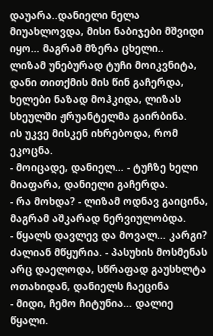დაუარა..დანიელი ნელა მიუახლოვდა, მისი ნაბიჯები მშვიდი იყო… მაგრამ მზერა ცხელი..
ლიზამ უნებურად ტუჩი მოიკვნიტა,
დანი თითქმის მის წინ გაჩერდა, ხელები ნაზად მოჰკიდა, ლიზას სხეულში ჟრუანტელმა გაირბინა.
ის უკვე მისკენ იხრებოდა, რომ ეკოცნა.
- მოიცადე, დანიელ… - ტუჩზე ხელი მიაფარა, დანიელი გაჩერდა.
- რა მოხდა? - ლიზამ ოდნავ გაიცინა, მაგრამ აშკარად ნერვიულობდა.
- წყალს დავლევ და მოვალ… კარგი? ძალიან მწყურია. - პასუხის მოსმენას არც დაელოდა, სწრაფად გაუსხლტა ოთახიდან, დანიელს ჩაეცინა
- მიდი, ჩემო ჩიტუნია… დალიე წყალი.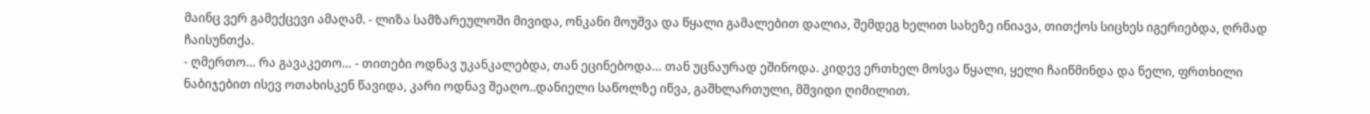მაინც ვერ გამექცევი ამაღამ. - ლიზა სამზარეულოში მივიდა, ონკანი მოუშვა და წყალი გამალებით დალია, შემდეგ ხელით სახეზე ინიავა, თითქოს სიცხეს იგერიებდა, ღრმად ჩაისუნთქა.
- ღმერთო… რა გავაკეთო… - თითები ოდნავ უკანკალებდა, თან ეცინებოდა… თან უცნაურად ეშინოდა. კიდევ ერთხელ მოსვა წყალი, ყელი ჩაიწმინდა და ნელი, ფრთხილი ნაბიჯებით ისევ ოთახისკენ წავიდა, კარი ოდნავ შეაღო..დანიელი საწოლზე იწვა, გაშხლართული, მშვიდი ღიმილით.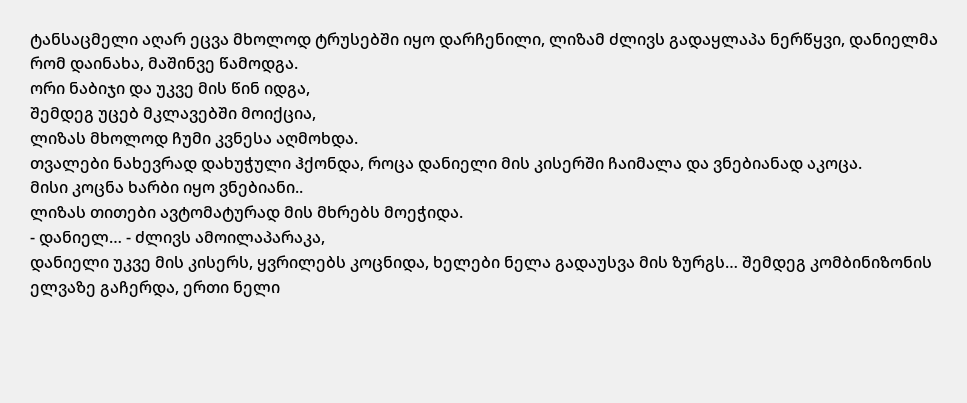ტანსაცმელი აღარ ეცვა მხოლოდ ტრუსებში იყო დარჩენილი, ლიზამ ძლივს გადაყლაპა ნერწყვი, დანიელმა რომ დაინახა, მაშინვე წამოდგა.
ორი ნაბიჯი და უკვე მის წინ იდგა,
შემდეგ უცებ მკლავებში მოიქცია,
ლიზას მხოლოდ ჩუმი კვნესა აღმოხდა.
თვალები ნახევრად დახუჭული ჰქონდა, როცა დანიელი მის კისერში ჩაიმალა და ვნებიანად აკოცა.
მისი კოცნა ხარბი იყო ვნებიანი..
ლიზას თითები ავტომატურად მის მხრებს მოეჭიდა.
- დანიელ… - ძლივს ამოილაპარაკა,
დანიელი უკვე მის კისერს, ყვრილებს კოცნიდა, ხელები ნელა გადაუსვა მის ზურგს… შემდეგ კომბინიზონის ელვაზე გაჩერდა, ერთი ნელი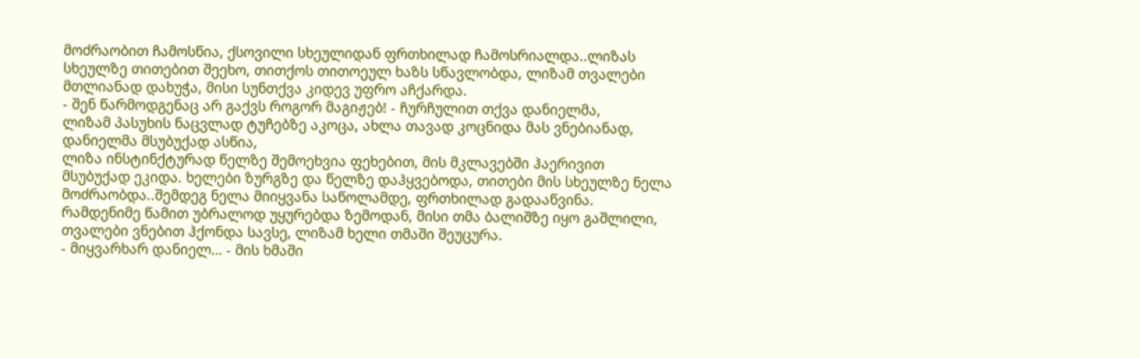მოძრაობით ჩამოსწია, ქსოვილი სხეულიდან ფრთხილად ჩამოსრიალდა..ლიზას სხეულზე თითებით შეეხო, თითქოს თითოეულ ხაზს სწავლობდა, ლიზამ თვალები მთლიანად დახუჭა, მისი სუნთქვა კიდევ უფრო აჩქარდა.
- შენ წარმოდგენაც არ გაქვს როგორ მაგიჟებ! - ჩურჩულით თქვა დანიელმა,
ლიზამ პასუხის ნაცვლად ტუჩებზე აკოცა, ახლა თავად კოცნიდა მას ვნებიანად, დანიელმა მსუბუქად ასწია,
ლიზა ინსტინქტურად წელზე შემოეხვია ფეხებით, მის მკლავებში ჰაერივით მსუბუქად ეკიდა. ხელები ზურგზე და წელზე დაჰყვებოდა, თითები მის სხეულზე ნელა მოძრაობდა..შემდეგ ნელა მიიყვანა საწოლამდე, ფრთხილად გადააწვინა.
რამდენიმე წამით უბრალოდ უყურებდა ზემოდან, მისი თმა ბალიშზე იყო გაშლილი, თვალები ვნებით ჰქონდა სავსე, ლიზამ ხელი თმაში შეუცურა.
- მიყვარხარ დანიელ… - მის ხმაში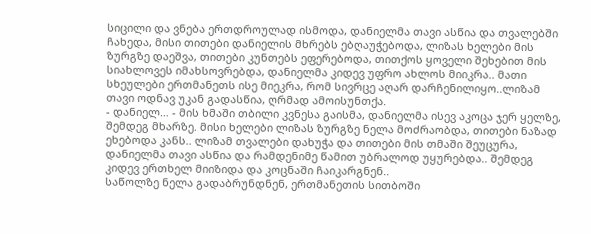სიცილი და ვნება ერთდროულად ისმოდა, დანიელმა თავი ასწია და თვალებში ჩახედა, მისი თითები დანიელის მხრებს ებღაუჭებოდა, ლიზას ხელები მის ზურგზე დაეშვა, თითები კუნთებს ეფერებოდა, თითქოს ყოველი შეხებით მის სიახლოვეს იმახსოვრებდა, დანიელმა კიდევ უფრო ახლოს მიიკრა.. მათი სხეულები ერთმანეთს ისე მიეკრა, რომ სივრცე აღარ დარჩენილიყო..ლიზამ თავი ოდნავ უკან გადასწია, ღრმად ამოისუნთქა.
- დანიელ… - მის ხმაში თბილი კვნესა გაისმა, დანიელმა ისევ აკოცა ჯერ ყელზე, შემდეგ მხარზე. მისი ხელები ლიზას ზურგზე ნელა მოძრაობდა, თითები ნაზად ეხებოდა კანს.. ლიზამ თვალები დახუჭა და თითები მის თმაში შეუცურა, დანიელმა თავი ასწია და რამდენიმე წამით უბრალოდ უყურებდა.. შემდეგ კიდევ ერთხელ მიიზიდა და კოცნაში ჩაიკარგნენ..
საწოლზე ნელა გადაბრუნდნენ, ერთმანეთის სითბოში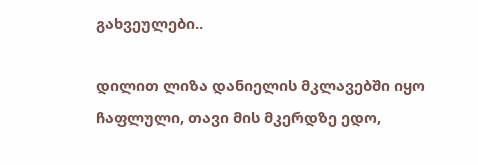გახვეულები..

დილით ლიზა დანიელის მკლავებში იყო ჩაფლული, თავი მის მკერდზე ედო,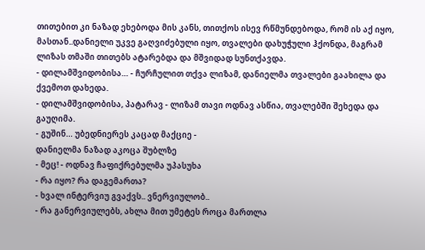თითებით კი ნაზად ეხებოდა მის კანს, თითქოს ისევ რწმუნდებოდა, რომ ის აქ იყო, მასთან..დანიელი უკვე გაღვიძებული იყო, თვალები დახუჭული ჰქონდა, მაგრამ ლიზას თმაში თითებს ატარებდა და მშვიდად სუნთქავდა.
- დილამშვიდობისა… - ჩურჩულით თქვა ლიზამ, დანიელმა თვალები გაახილა და ქვემოთ დახედა.
- დილამშვიდობისა, პატარავ - ლიზამ თავი ოდნავ ასწია, თვალებში შეხედა და გაუღიმა.
- გუშინ… უბედნიერეს კაცად მაქციე -
დანიელმა ნაზად აკოცა შუბლზე
- მეც! - ოდნავ ჩაფიქრებულმა უპასუხა
- რა იყო? რა დაგემართა?
- ხვალ ინტერვიუ გვაქვს.. ვნერვიულობ..
- რა განერვიულებს, ახლა მით უმეტეს როცა მართლა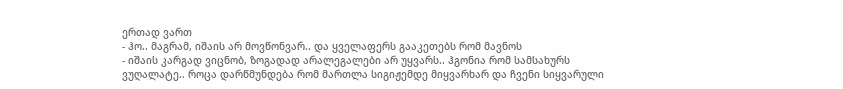ერთად ვართ
- ჰო.. მაგრამ, იშაის არ მოვწონვარ.. და ყველაფერს გააკეთებს რომ მავნოს
- იშაის კარგად ვიცნობ, ზოგადად არალეგალები არ უყვარს.. ჰგონია რომ სამსახურს ვუღალატე.. როცა დარწმუნდება რომ მართლა სიგიჟემდე მიყვარხარ და ჩვენი სიყვარული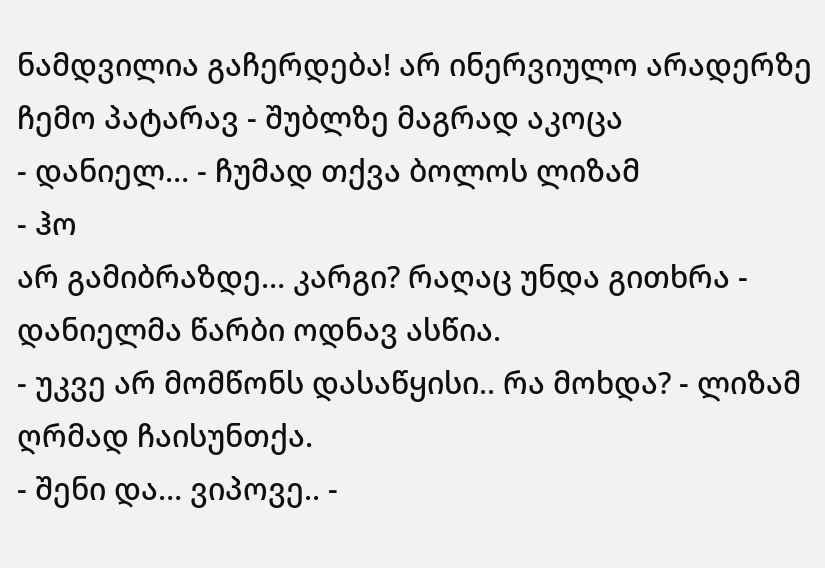ნამდვილია გაჩერდება! არ ინერვიულო არადერზე ჩემო პატარავ - შუბლზე მაგრად აკოცა
- დანიელ… - ჩუმად თქვა ბოლოს ლიზამ
- ჰო
არ გამიბრაზდე… კარგი? რაღაც უნდა გითხრა - დანიელმა წარბი ოდნავ ასწია.
- უკვე არ მომწონს დასაწყისი.. რა მოხდა? - ლიზამ ღრმად ჩაისუნთქა.
- შენი და… ვიპოვე.. -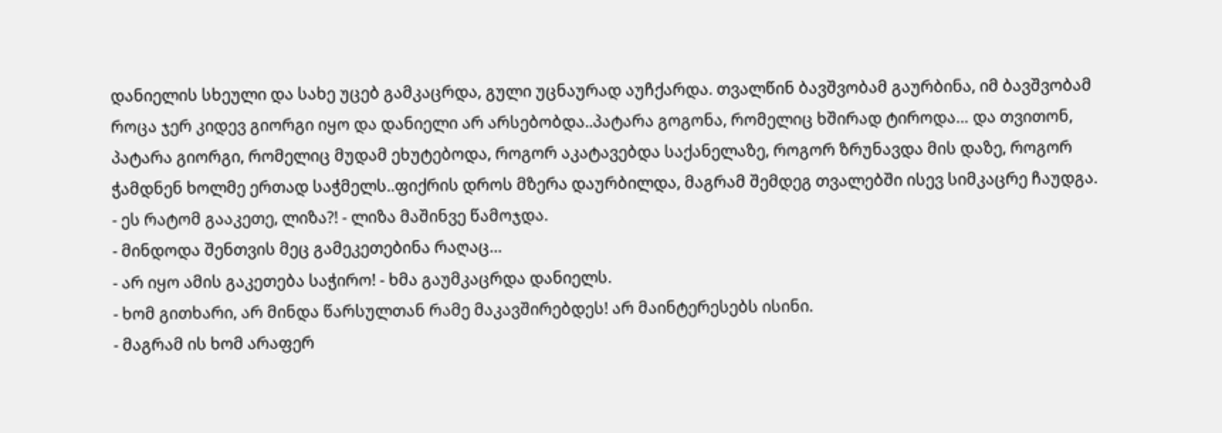დანიელის სხეული და სახე უცებ გამკაცრდა, გული უცნაურად აუჩქარდა. თვალწინ ბავშვობამ გაურბინა, იმ ბავშვობამ როცა ჯერ კიდევ გიორგი იყო და დანიელი არ არსებობდა..პატარა გოგონა, რომელიც ხშირად ტიროდა… და თვითონ, პატარა გიორგი, რომელიც მუდამ ეხუტებოდა, როგორ აკატავებდა საქანელაზე, როგორ ზრუნავდა მის დაზე, როგორ ჭამდნენ ხოლმე ერთად საჭმელს..ფიქრის დროს მზერა დაურბილდა, მაგრამ შემდეგ თვალებში ისევ სიმკაცრე ჩაუდგა.
- ეს რატომ გააკეთე, ლიზა?! - ლიზა მაშინვე წამოჯდა.
- მინდოდა შენთვის მეც გამეკეთებინა რაღაც…
- არ იყო ამის გაკეთება საჭირო! - ხმა გაუმკაცრდა დანიელს.
- ხომ გითხარი, არ მინდა წარსულთან რამე მაკავშირებდეს! არ მაინტერესებს ისინი.
- მაგრამ ის ხომ არაფერ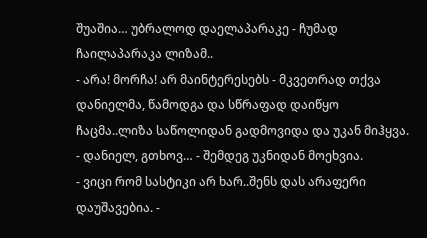შუაშია… უბრალოდ დაელაპარაკე - ჩუმად ჩაილაპარაკა ლიზამ..
- არა! მორჩა! არ მაინტერესებს - მკვეთრად თქვა დანიელმა, წამოდგა და სწრაფად დაიწყო ჩაცმა..ლიზა საწოლიდან გადმოვიდა და უკან მიჰყვა.
- დანიელ, გთხოვ… - შემდეგ უკნიდან მოეხვია.
- ვიცი რომ სასტიკი არ ხარ..შენს დას არაფერი დაუშავებია. -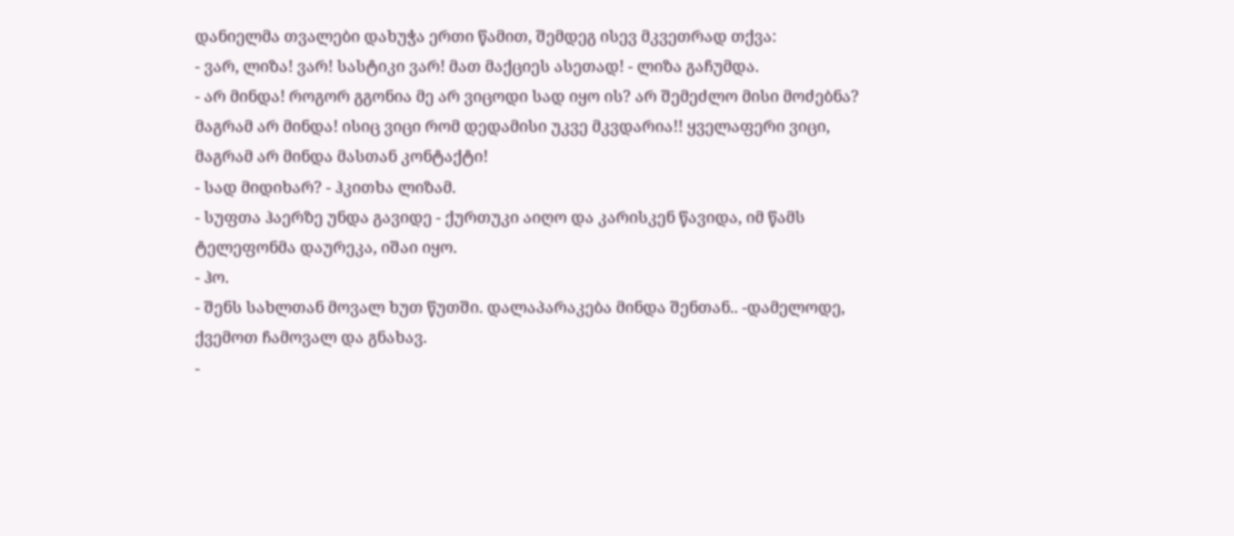დანიელმა თვალები დახუჭა ერთი წამით, შემდეგ ისევ მკვეთრად თქვა:
- ვარ, ლიზა! ვარ! სასტიკი ვარ! მათ მაქციეს ასეთად! - ლიზა გაჩუმდა.
- არ მინდა! როგორ გგონია მე არ ვიცოდი სად იყო ის? არ შემეძლო მისი მოძებნა? მაგრამ არ მინდა! ისიც ვიცი რომ დედამისი უკვე მკვდარია!! ყველაფერი ვიცი, მაგრამ არ მინდა მასთან კონტაქტი!
- სად მიდიხარ? - ჰკითხა ლიზამ.
- სუფთა ჰაერზე უნდა გავიდე - ქურთუკი აიღო და კარისკენ წავიდა, იმ წამს ტელეფონმა დაურეკა, იშაი იყო.
- ჰო.
- შენს სახლთან მოვალ ხუთ წუთში. დალაპარაკება მინდა შენთან.. -დამელოდე, ქვემოთ ჩამოვალ და გნახავ.
-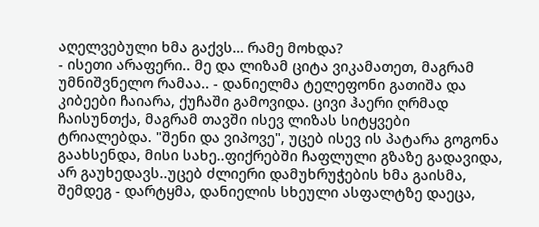აღელვებული ხმა გაქვს… რამე მოხდა?
- ისეთი არაფერი.. მე და ლიზამ ციტა ვიკამათეთ, მაგრამ უმნიშვნელო რამაა.. - დანიელმა ტელეფონი გათიშა და კიბეები ჩაიარა, ქუჩაში გამოვიდა. ცივი ჰაერი ღრმად ჩაისუნთქა, მაგრამ თავში ისევ ლიზას სიტყვები ტრიალებდა. "შენი და ვიპოვე", უცებ ისევ ის პატარა გოგონა გაახსენდა, მისი სახე..ფიქრებში ჩაფლული გზაზე გადავიდა, არ გაუხედავს..უცებ ძლიერი დამუხრუჭების ხმა გაისმა, შემდეგ - დარტყმა, დანიელის სხეული ასფალტზე დაეცა,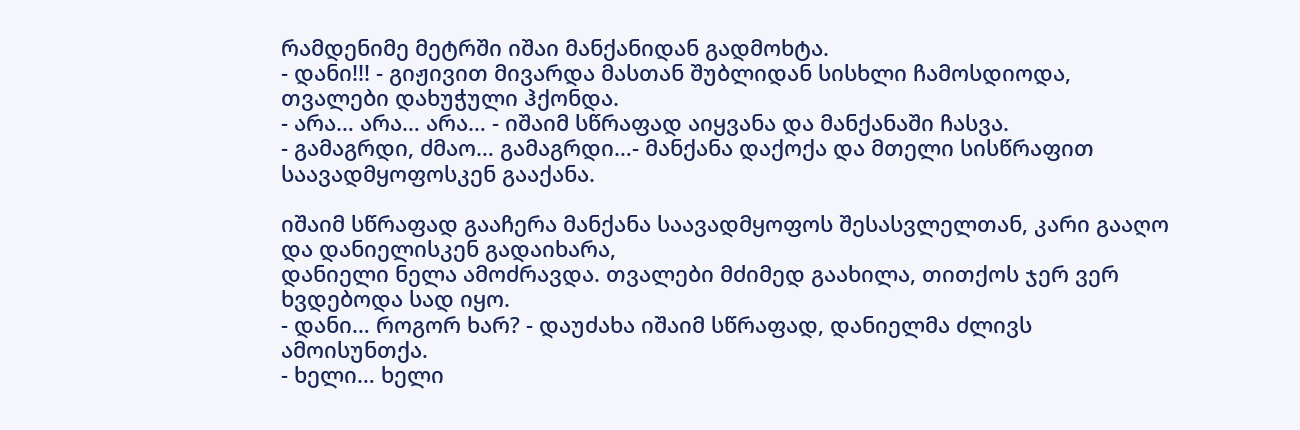რამდენიმე მეტრში იშაი მანქანიდან გადმოხტა.
- დანი!!! - გიჟივით მივარდა მასთან შუბლიდან სისხლი ჩამოსდიოდა, თვალები დახუჭული ჰქონდა.
- არა… არა… არა… - იშაიმ სწრაფად აიყვანა და მანქანაში ჩასვა.
- გამაგრდი, ძმაო… გამაგრდი…- მანქანა დაქოქა და მთელი სისწრაფით საავადმყოფოსკენ გააქანა.

იშაიმ სწრაფად გააჩერა მანქანა საავადმყოფოს შესასვლელთან, კარი გააღო და დანიელისკენ გადაიხარა,
დანიელი ნელა ამოძრავდა. თვალები მძიმედ გაახილა, თითქოს ჯერ ვერ ხვდებოდა სად იყო.
- დანი… როგორ ხარ? - დაუძახა იშაიმ სწრაფად, დანიელმა ძლივს ამოისუნთქა.
- ხელი… ხელი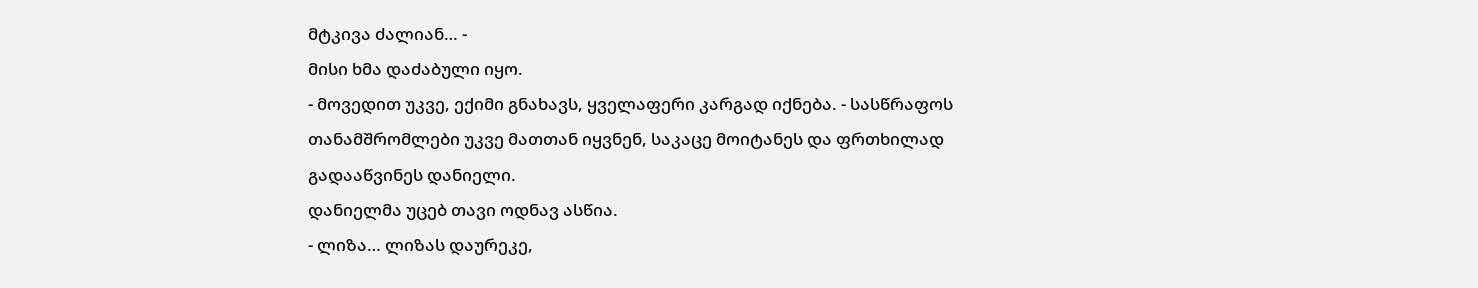მტკივა ძალიან… -
მისი ხმა დაძაბული იყო.
- მოვედით უკვე, ექიმი გნახავს, ყველაფერი კარგად იქნება. - სასწრაფოს თანამშრომლები უკვე მათთან იყვნენ, საკაცე მოიტანეს და ფრთხილად გადააწვინეს დანიელი.
დანიელმა უცებ თავი ოდნავ ასწია.
- ლიზა… ლიზას დაურეკე,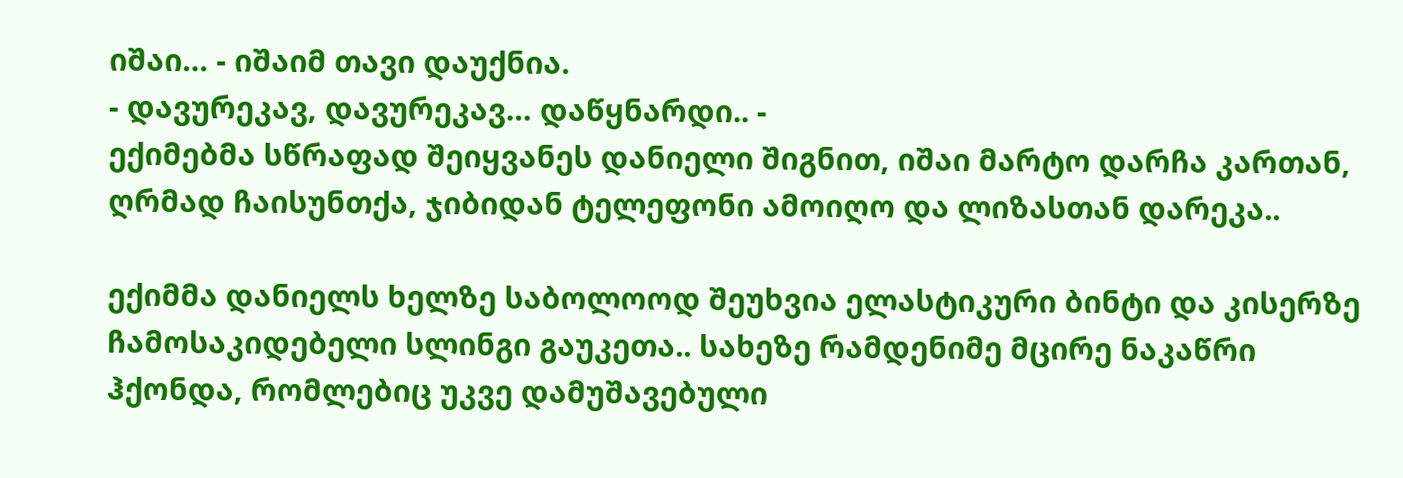იშაი… - იშაიმ თავი დაუქნია.
- დავურეკავ, დავურეკავ… დაწყნარდი.. -
ექიმებმა სწრაფად შეიყვანეს დანიელი შიგნით, იშაი მარტო დარჩა კართან, ღრმად ჩაისუნთქა, ჯიბიდან ტელეფონი ამოიღო და ლიზასთან დარეკა..

ექიმმა დანიელს ხელზე საბოლოოდ შეუხვია ელასტიკური ბინტი და კისერზე ჩამოსაკიდებელი სლინგი გაუკეთა.. სახეზე რამდენიმე მცირე ნაკაწრი ჰქონდა, რომლებიც უკვე დამუშავებული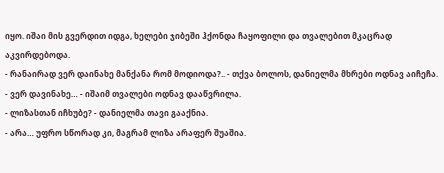იყო. იშაი მის გვერდით იდგა, ხელები ჯიბეში ჰქონდა ჩაყოფილი და თვალებით მკაცრად აკვირდებოდა.
- რანაირად ვერ დაინახე მანქანა რომ მოდიოდა?.. - თქვა ბოლოს, დანიელმა მხრები ოდნავ აიჩეჩა.
- ვერ დავინახე… - იშაიმ თვალები ოდნავ დააწვრილა.
- ლიზასთან იჩხუბე? - დანიელმა თავი გააქნია.
- არა… უფრო სწორად კი, მაგრამ ლიზა არაფერ შუაშია.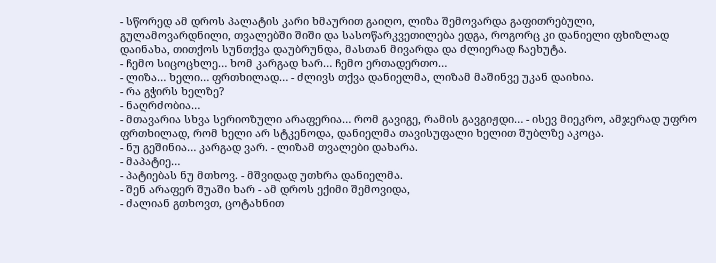- სწორედ ამ დროს პალატის კარი ხმაურით გაიღო, ლიზა შემოვარდა გაფითრებული, გულამოვარდნილი, თვალებში შიში და სასოწარკვეთილება ედგა, როგორც კი დანიელი ფხიზლად დაინახა, თითქოს სუნთქვა დაუბრუნდა, მასთან მივარდა და ძლიერად ჩაეხუტა.
- ჩემო სიცოცხლე… ხომ კარგად ხარ… ჩემო ერთადერთო…
- ლიზა… ხელი… ფრთხილად… - ძლივს თქვა დანიელმა, ლიზამ მაშინვე უკან დაიხია.
- რა გჭირს ხელზე?
- ნაღრძობია…
- მთავარია სხვა სერიოზული არაფერია… რომ გავიგე, რამის გავგიჟდი… - ისევ მიეკრო, ამჯერად უფრო ფრთხილად, რომ ხელი არ სტკენოდა, დანიელმა თავისუფალი ხელით შუბლზე აკოცა.
- ნუ გეშინია… კარგად ვარ. - ლიზამ თვალები დახარა.
- მაპატიე…
- პატიებას ნუ მთხოვ. - მშვიდად უთხრა დანიელმა.
- შენ არაფერ შუაში ხარ - ამ დროს ექიმი შემოვიდა,
- ძალიან გთხოვთ, ცოტახნით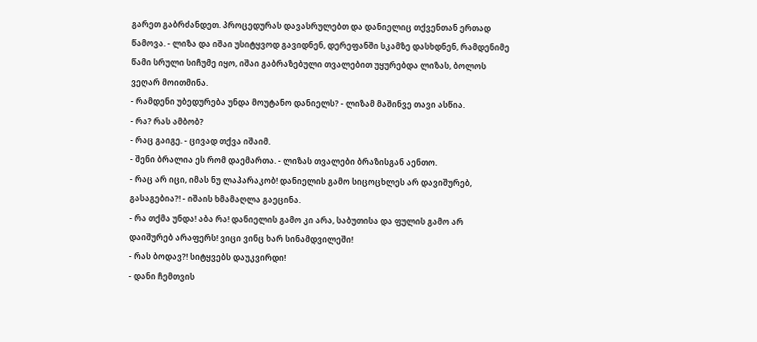გარეთ გაბრძანდეთ. პროცედურას დავასრულებთ და დანიელიც თქვენთან ერთად წამოვა. - ლიზა და იშაი უსიტყვოდ გავიდნენ, დერეფანში სკამზე დასხდნენ, რამდენიმე წამი სრული სიჩუმე იყო, იშაი გაბრაზებული თვალებით უყურებდა ლიზას, ბოლოს ვეღარ მოითმინა.
- რამდენი უბედურება უნდა მოუტანო დანიელს? - ლიზამ მაშინვე თავი ასწია.
- რა? რას ამბობ?
- რაც გაიგე. - ცივად თქვა იშაიმ.
- შენი ბრალია ეს რომ დაემართა. - ლიზას თვალები ბრაზისგან აენთო.
- რაც არ იცი, იმას ნუ ლაპარაკობ! დანიელის გამო სიცოცხლეს არ დავიშურებ, გასაგებია?! - იშაის ხმამაღლა გაეცინა.
- რა თქმა უნდა! აბა რა! დანიელის გამო კი არა, საბუთისა და ფულის გამო არ დაიშურებ არაფერს! ვიცი ვინც ხარ სინამდვილეში!
- რას ბოდავ?! სიტყვებს დაუკვირდი!
- დანი ჩემთვის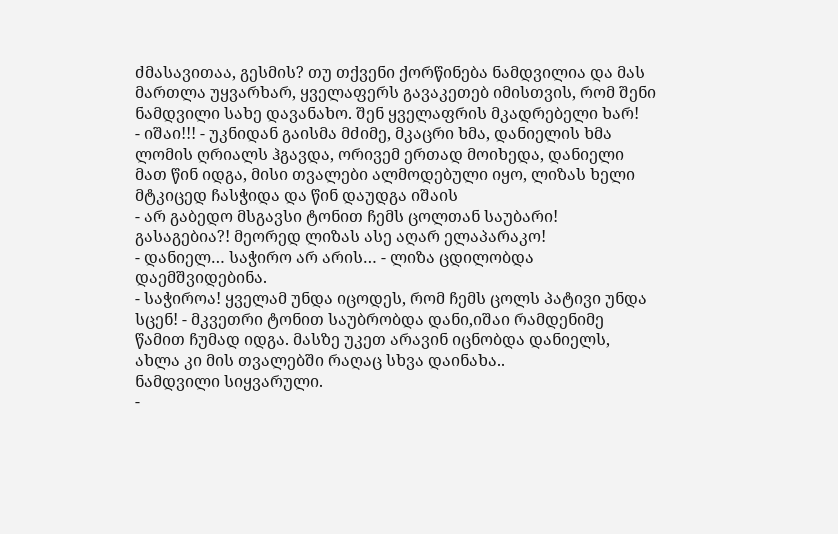ძმასავითაა, გესმის? თუ თქვენი ქორწინება ნამდვილია და მას მართლა უყვარხარ, ყველაფერს გავაკეთებ იმისთვის, რომ შენი ნამდვილი სახე დავანახო. შენ ყველაფრის მკადრებელი ხარ!
- იშაი!!! - უკნიდან გაისმა მძიმე, მკაცრი ხმა, დანიელის ხმა ლომის ღრიალს ჰგავდა, ორივემ ერთად მოიხედა, დანიელი მათ წინ იდგა, მისი თვალები ალმოდებული იყო, ლიზას ხელი მტკიცედ ჩასჭიდა და წინ დაუდგა იშაის
- არ გაბედო მსგავსი ტონით ჩემს ცოლთან საუბარი! გასაგებია?! მეორედ ლიზას ასე აღარ ელაპარაკო!
- დანიელ… საჭირო არ არის… - ლიზა ცდილობდა დაემშვიდებინა.
- საჭიროა! ყველამ უნდა იცოდეს, რომ ჩემს ცოლს პატივი უნდა სცენ! - მკვეთრი ტონით საუბრობდა დანი,იშაი რამდენიმე წამით ჩუმად იდგა. მასზე უკეთ არავინ იცნობდა დანიელს, ახლა კი მის თვალებში რაღაც სხვა დაინახა..
ნამდვილი სიყვარული.
-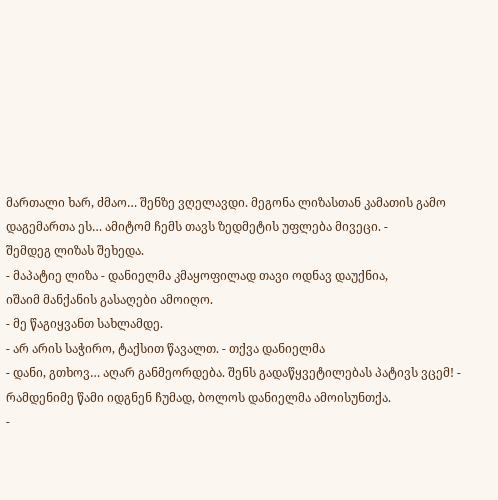მართალი ხარ, ძმაო… შენზე ვღელავდი. მეგონა ლიზასთან კამათის გამო დაგემართა ეს… ამიტომ ჩემს თავს ზედმეტის უფლება მივეცი. -
შემდეგ ლიზას შეხედა.
- მაპატიე ლიზა - დანიელმა კმაყოფილად თავი ოდნავ დაუქნია,
იშაიმ მანქანის გასაღები ამოიღო.
- მე წაგიყვანთ სახლამდე.
- არ არის საჭირო, ტაქსით წავალთ. - თქვა დანიელმა
- დანი, გთხოვ… აღარ განმეორდება. შენს გადაწყვეტილებას პატივს ვცემ! -
რამდენიმე წამი იდგნენ ჩუმად, ბოლოს დანიელმა ამოისუნთქა.
-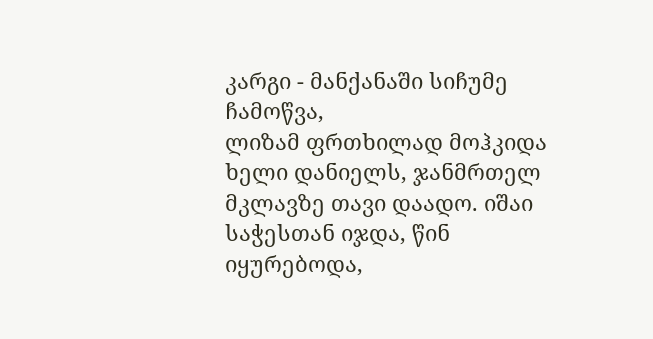კარგი - მანქანაში სიჩუმე ჩამოწვა,
ლიზამ ფრთხილად მოჰკიდა ხელი დანიელს, ჯანმრთელ მკლავზე თავი დაადო. იშაი საჭესთან იჯდა, წინ იყურებოდა,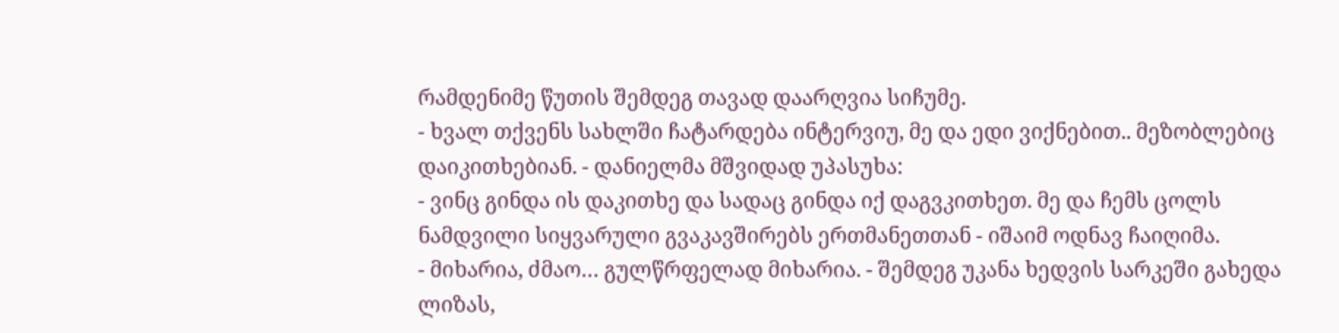რამდენიმე წუთის შემდეგ თავად დაარღვია სიჩუმე.
- ხვალ თქვენს სახლში ჩატარდება ინტერვიუ, მე და ედი ვიქნებით.. მეზობლებიც დაიკითხებიან. - დანიელმა მშვიდად უპასუხა:
- ვინც გინდა ის დაკითხე და სადაც გინდა იქ დაგვკითხეთ. მე და ჩემს ცოლს ნამდვილი სიყვარული გვაკავშირებს ერთმანეთთან - იშაიმ ოდნავ ჩაიღიმა.
- მიხარია, ძმაო… გულწრფელად მიხარია. - შემდეგ უკანა ხედვის სარკეში გახედა ლიზას,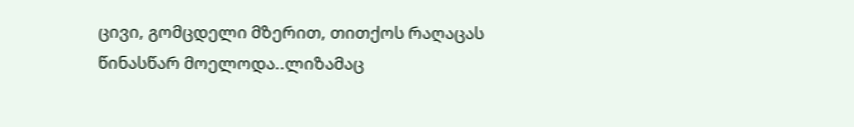ცივი, გომცდელი მზერით, თითქოს რაღაცას წინასწარ მოელოდა..ლიზამაც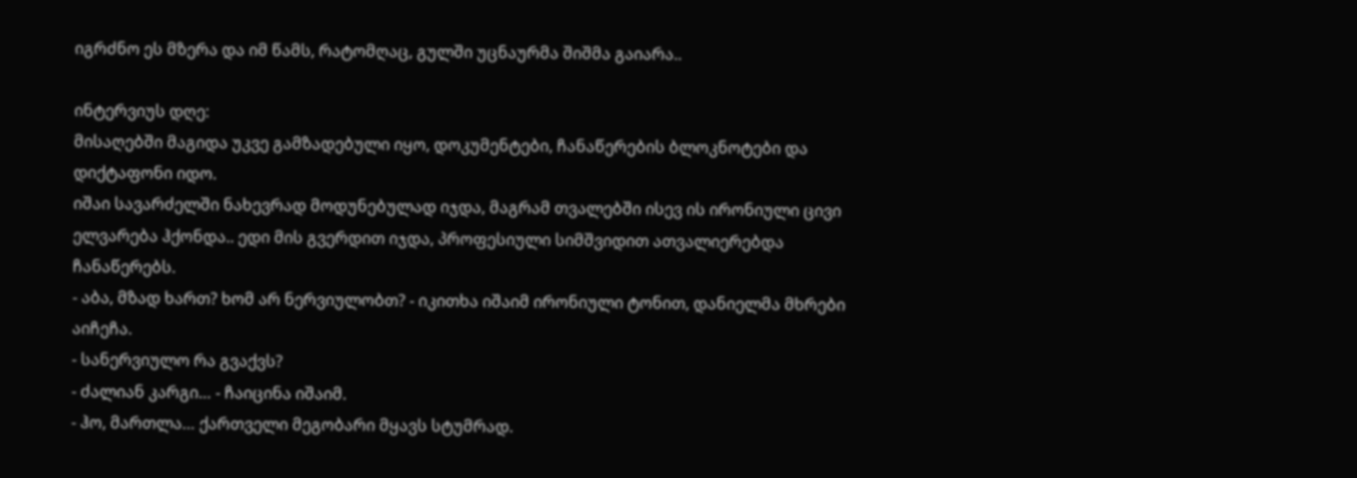იგრძნო ეს მზერა და იმ წამს, რატომღაც, გულში უცნაურმა შიშმა გაიარა..

ინტერვიუს დღე:
მისაღებში მაგიდა უკვე გამზადებული იყო, დოკუმენტები, ჩანაწერების ბლოკნოტები და დიქტაფონი იდო.
იშაი სავარძელში ნახევრად მოდუნებულად იჯდა, მაგრამ თვალებში ისევ ის ირონიული ცივი ელვარება ჰქონდა.. ედი მის გვერდით იჯდა, პროფესიული სიმშვიდით ათვალიერებდა ჩანაწერებს.
- აბა, მზად ხართ? ხომ არ ნერვიულობთ? - იკითხა იშაიმ ირონიული ტონით, დანიელმა მხრები აიჩეჩა.
- სანერვიულო რა გვაქვს?
- ძალიან კარგი… - ჩაიცინა იშაიმ.
- ჰო, მართლა… ქართველი მეგობარი მყავს სტუმრად.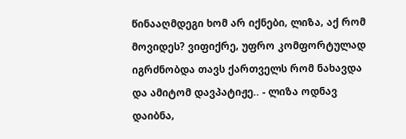წინააღმდეგი ხომ არ იქნები, ლიზა, აქ რომ მოვიდეს? ვიფიქრე, უფრო კომფორტულად იგრძნობდა თავს ქართველს რომ ნახავდა და ამიტომ დავპატიჟე.. - ლიზა ოდნავ დაიბნა,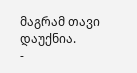მაგრამ თავი დაუქნია.
-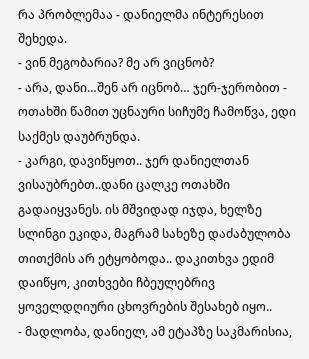რა პრობლემაა - დანიელმა ინტერესით შეხედა.
- ვინ მეგობარია? მე არ ვიცნობ?
- არა, დანი…შენ არ იცნობ… ჯერ-ჯერობით - ოთახში წამით უცნაური სიჩუმე ჩამოწვა, ედი საქმეს დაუბრუნდა.
- კარგი, დავიწყოთ.. ჯერ დანიელთან ვისაუბრებთ..დანი ცალკე ოთახში გადაიყვანეს. ის მშვიდად იჯდა, ხელზე სლინგი ეკიდა, მაგრამ სახეზე დაძაბულობა თითქმის არ ეტყობოდა.. დაკითხვა ედიმ დაიწყო, კითხვები ჩბეულებრივ ყოველდღიური ცხოვრების შესახებ იყო..
- მადლობა, დანიელ, ამ ეტაპზე საკმარისია,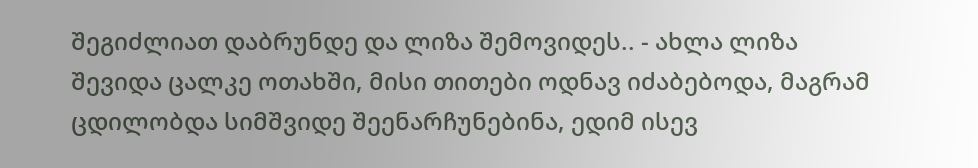შეგიძლიათ დაბრუნდე და ლიზა შემოვიდეს.. - ახლა ლიზა შევიდა ცალკე ოთახში, მისი თითები ოდნავ იძაბებოდა, მაგრამ ცდილობდა სიმშვიდე შეენარჩუნებინა, ედიმ ისევ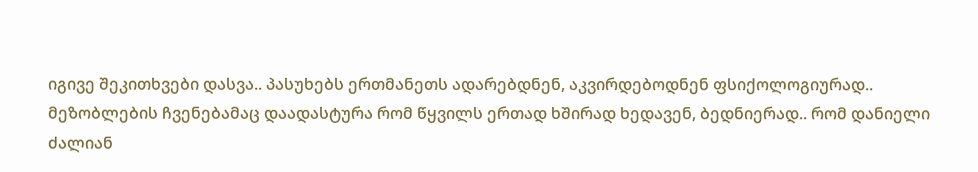იგივე შეკითხვები დასვა.. პასუხებს ერთმანეთს ადარებდნენ, აკვირდებოდნენ ფსიქოლოგიურად..
მეზობლების ჩვენებამაც დაადასტურა რომ წყვილს ერთად ხშირად ხედავენ, ბედნიერად.. რომ დანიელი ძალიან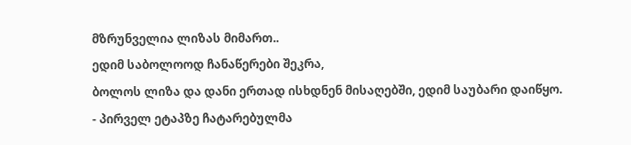მზრუნველია ლიზას მიმართ..
ედიმ საბოლოოდ ჩანაწერები შეკრა,
ბოლოს ლიზა და დანი ერთად ისხდნენ მისაღებში, ედიმ საუბარი დაიწყო.
- პირველ ეტაპზე ჩატარებულმა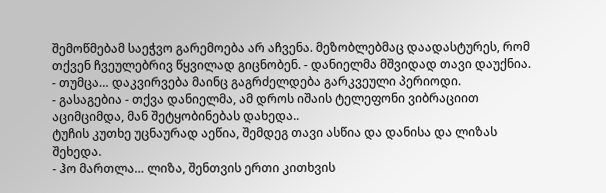შემოწმებამ საეჭვო გარემოება არ აჩვენა. მეზობლებმაც დაადასტურეს, რომ თქვენ ჩვეულებრივ წყვილად გიცნობენ. - დანიელმა მშვიდად თავი დაუქნია.
- თუმცა… დაკვირვება მაინც გაგრძელდება გარკვეული პერიოდი.
- გასაგებია - თქვა დანიელმა, ამ დროს იშაის ტელეფონი ვიბრაციით აციმციმდა, მან შეტყობინებას დახედა..
ტუჩის კუთხე უცნაურად აეწია, შემდეგ თავი ასწია და დანისა და ლიზას შეხედა.
- ჰო მართლა… ლიზა, შენთვის ერთი კითხვის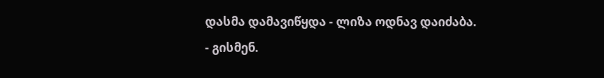დასმა დამავიწყდა - ლიზა ოდნავ დაიძაბა.
- გისმენ.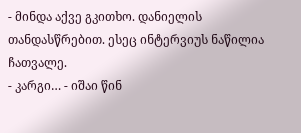- მინდა აქვე გკითხო. დანიელის თანდასწრებით. ესეც ინტერვიუს ნაწილია ჩათვალე.
- კარგი… - იშაი წინ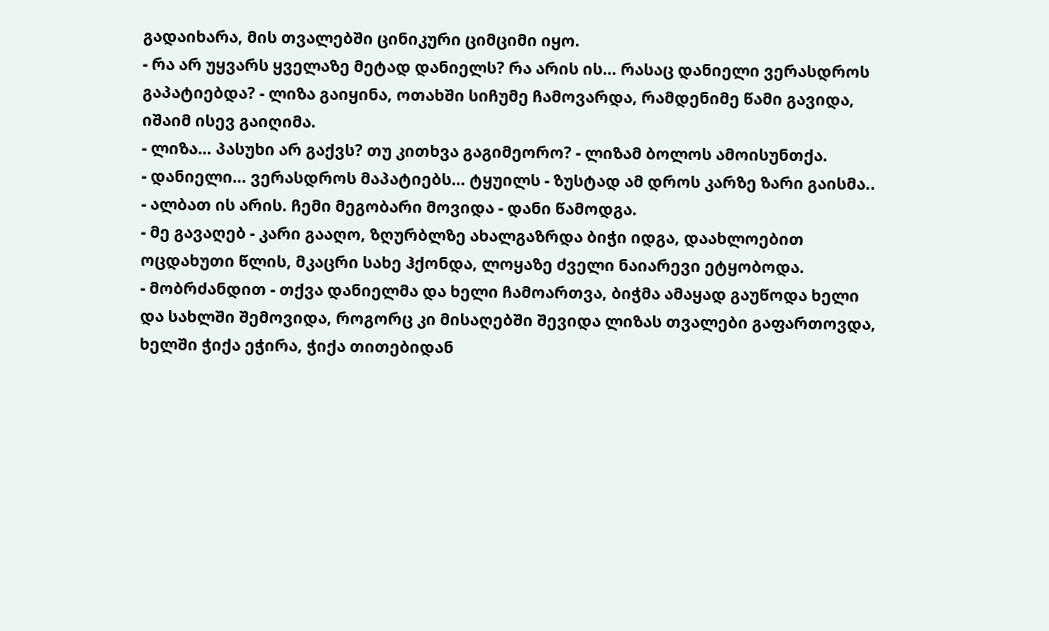გადაიხარა, მის თვალებში ცინიკური ციმციმი იყო.
- რა არ უყვარს ყველაზე მეტად დანიელს? რა არის ის… რასაც დანიელი ვერასდროს გაპატიებდა? - ლიზა გაიყინა, ოთახში სიჩუმე ჩამოვარდა, რამდენიმე წამი გავიდა,
იშაიმ ისევ გაიღიმა.
- ლიზა… პასუხი არ გაქვს? თუ კითხვა გაგიმეორო? - ლიზამ ბოლოს ამოისუნთქა.
- დანიელი… ვერასდროს მაპატიებს… ტყუილს - ზუსტად ამ დროს კარზე ზარი გაისმა..
- ალბათ ის არის. ჩემი მეგობარი მოვიდა - დანი წამოდგა.
- მე გავაღებ - კარი გააღო, ზღურბლზე ახალგაზრდა ბიჭი იდგა, დაახლოებით ოცდახუთი წლის, მკაცრი სახე ჰქონდა, ლოყაზე ძველი ნაიარევი ეტყობოდა.
- მობრძანდით - თქვა დანიელმა და ხელი ჩამოართვა, ბიჭმა ამაყად გაუწოდა ხელი და სახლში შემოვიდა, როგორც კი მისაღებში შევიდა ლიზას თვალები გაფართოვდა, ხელში ჭიქა ეჭირა, ჭიქა თითებიდან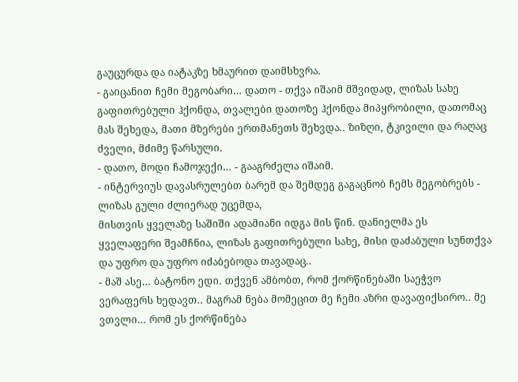გაუცურდა და იატაკზე ხმაურით დაიმსხვრა.
- გაიცანით ჩემი მეგობარი… დათო - თქვა იშაიმ მშვიდად, ლიზას სახე გაფითრებული ჰქონდა, თვალები დათოზე ჰქონდა მიპყრობილი, დათომაც მას შეხედა, მათი მზერები ერთმანეთს შეხვდა.. ზიზღი, ტკივილი და რაღაც ძველი, მძიმე წარსული.
- დათო, მოდი ჩამოჯექი… - გააგრძელა იშაიმ.
- ინტერვიუს დავასრულებთ ბარემ და შემდეგ გაგაცნობ ჩემს მეგობრებს - ლიზას გული ძლიერად უცემდა,
მისთვის ყველაზე საშიში ადამიანი იდგა მის წინ. დანიელმა ეს ყველაფერი შეამჩნია, ლიზას გაფითრებული სახე, მისი დაძაბული სუნთქვა და უფრო და უფრო იძაბებოდა თავადაც..
- მაშ ასე… ბატონო ედი. თქვენ ამბობთ, რომ ქორწინებაში საეჭვო ვერაფერს ხედავთ.. მაგრამ ნება მომეცით მე ჩემი აზრი დავაფიქსირო.. მე ვთვლი… რომ ეს ქორწინება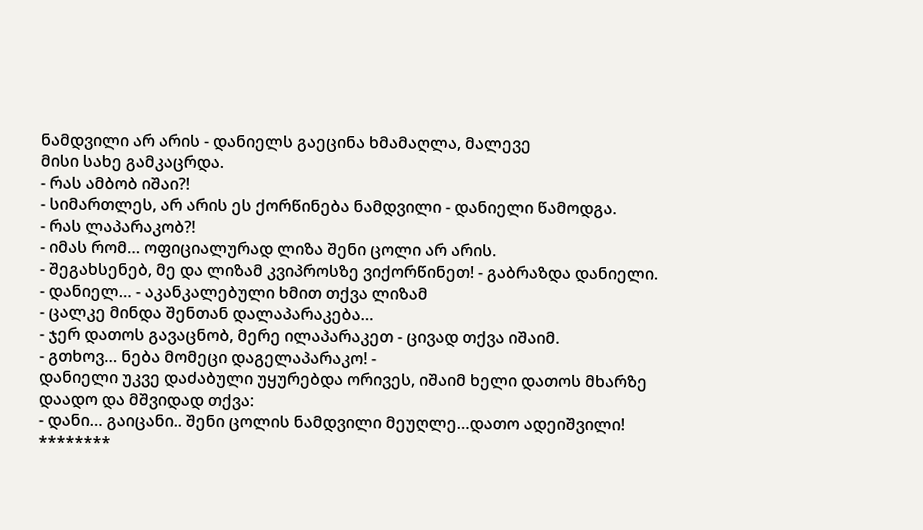ნამდვილი არ არის - დანიელს გაეცინა ხმამაღლა, მალევე
მისი სახე გამკაცრდა.
- რას ამბობ იშაი?!
- სიმართლეს, არ არის ეს ქორწინება ნამდვილი - დანიელი წამოდგა.
- რას ლაპარაკობ?!
- იმას რომ… ოფიციალურად ლიზა შენი ცოლი არ არის.
- შეგახსენებ, მე და ლიზამ კვიპროსზე ვიქორწინეთ! - გაბრაზდა დანიელი.
- დანიელ… - აკანკალებული ხმით თქვა ლიზამ
- ცალკე მინდა შენთან დალაპარაკება…
- ჯერ დათოს გავაცნობ, მერე ილაპარაკეთ - ცივად თქვა იშაიმ.
- გთხოვ… ნება მომეცი დაგელაპარაკო! -
დანიელი უკვე დაძაბული უყურებდა ორივეს, იშაიმ ხელი დათოს მხარზე დაადო და მშვიდად თქვა:
- დანი… გაიცანი.. შენი ცოლის ნამდვილი მეუღლე…დათო ადეიშვილი!
********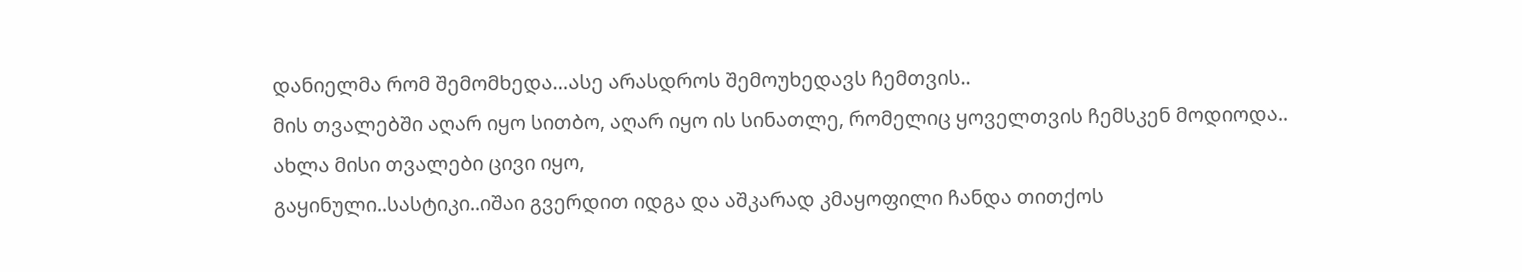დანიელმა რომ შემომხედა…ასე არასდროს შემოუხედავს ჩემთვის..
მის თვალებში აღარ იყო სითბო, აღარ იყო ის სინათლე, რომელიც ყოველთვის ჩემსკენ მოდიოდა..
ახლა მისი თვალები ცივი იყო,
გაყინული..სასტიკი..იშაი გვერდით იდგა და აშკარად კმაყოფილი ჩანდა თითქოს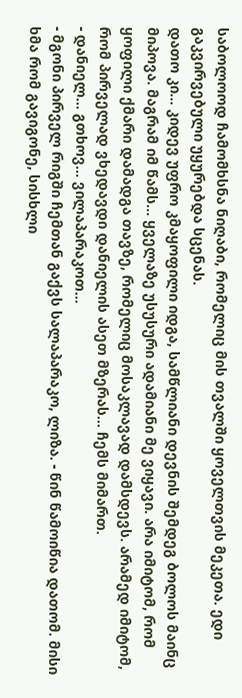საბოლოოდ ჩამომხსნა ნიღაბი, რომელიც მის თვალში ყოველთვის მეკეთა. ედი გაკვირვებული უყურებდა სცენას.
დათო კი… კიდევ უფრო კმაყოფილი იდგა, სამწლიანი დევნის შემდეგ ბოლოს მაინც მიპოვა. მაგრამ იმ წამს… ყველაზე უსუსური ადამიანი მე ვიყავი. არა იმიტომ, რომ ყოფილი ქმარი დამადგა თავზე, რომელიც მოსაკლავად დამსდევს. არამედ იმიტომ, რომ პირველად ვხედავდი დანიელის ასეთ მზერას… ჩემს მიმართ.
- დანიელ… გთხოვ… ვილაპარაკოთ…
- მგონი პირველ რიგში ჩემთან გაქვს სალაპარაკო, ლიზა. - წინ წამოიწია დათომ. მისი ხმა რომ გავიგონე, სისხლი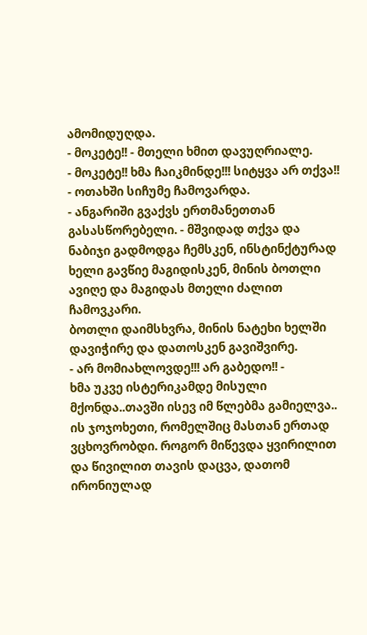ამომიდუღდა.
- მოკეტე!! - მთელი ხმით დავუღრიალე.
- მოკეტე!! ხმა ჩაიკმინდე!!! სიტყვა არ თქვა!! - ოთახში სიჩუმე ჩამოვარდა.
- ანგარიში გვაქვს ერთმანეთთან გასასწორებელი. - მშვიდად თქვა და ნაბიჯი გადმოდგა ჩემსკენ, ინსტინქტურად ხელი გავწიე მაგიდისკენ, მინის ბოთლი ავიღე და მაგიდას მთელი ძალით ჩამოვკარი.
ბოთლი დაიმსხვრა, მინის ნატეხი ხელში დავიჭირე და დათოსკენ გავიშვირე.
- არ მომიახლოვდე!!! არ გაბედო!! -
ხმა უკვე ისტერიკამდე მისული მქონდა..თავში ისევ იმ წლებმა გამიელვა.. ის ჯოჯოხეთი, რომელშიც მასთან ერთად ვცხოვრობდი. როგორ მიწევდა ყვირილით და წივილით თავის დაცვა, დათომ ირონიულად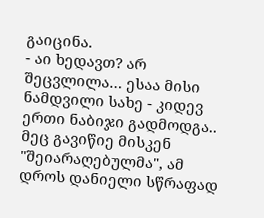გაიცინა.
- აი ხედავთ? არ შეცვლილა… ესაა მისი ნამდვილი სახე - კიდევ ერთი ნაბიჯი გადმოდგა.. მეც გავიწიე მისკენ "შეიარაღებულმა", ამ დროს დანიელი სწრაფად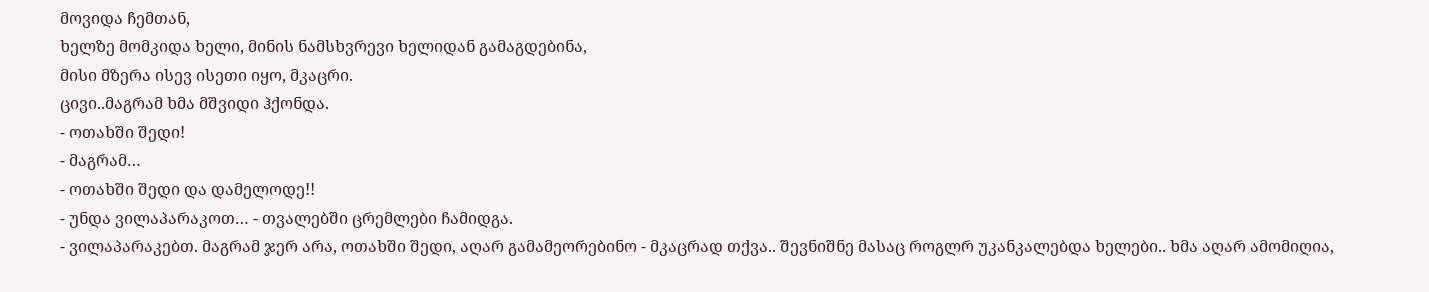მოვიდა ჩემთან,
ხელზე მომკიდა ხელი, მინის ნამსხვრევი ხელიდან გამაგდებინა,
მისი მზერა ისევ ისეთი იყო, მკაცრი.
ცივი..მაგრამ ხმა მშვიდი ჰქონდა.
- ოთახში შედი!
- მაგრამ…
- ოთახში შედი და დამელოდე!!
- უნდა ვილაპარაკოთ… - თვალებში ცრემლები ჩამიდგა.
- ვილაპარაკებთ. მაგრამ ჯერ არა, ოთახში შედი, აღარ გამამეორებინო - მკაცრად თქვა.. შევნიშნე მასაც როგლრ უკანკალებდა ხელები.. ხმა აღარ ამომიღია,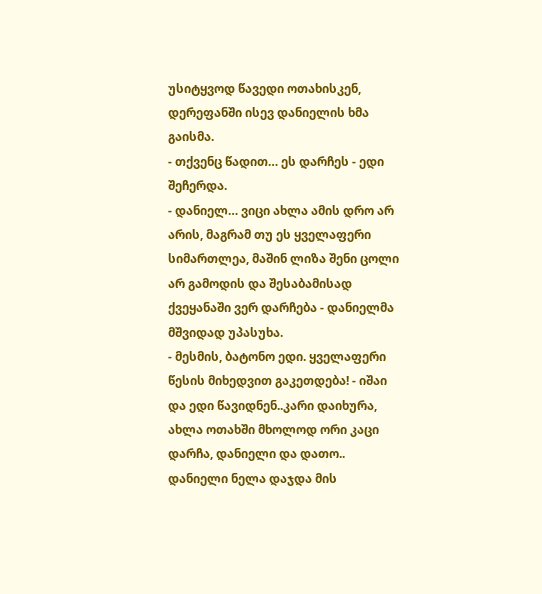უსიტყვოდ წავედი ოთახისკენ, დერეფანში ისევ დანიელის ხმა გაისმა.
- თქვენც წადით… ეს დარჩეს - ედი შეჩერდა.
- დანიელ… ვიცი ახლა ამის დრო არ არის, მაგრამ თუ ეს ყველაფერი სიმართლეა, მაშინ ლიზა შენი ცოლი არ გამოდის და შესაბამისად ქვეყანაში ვერ დარჩება - დანიელმა მშვიდად უპასუხა.
- მესმის, ბატონო ედი. ყველაფერი წესის მიხედვით გაკეთდება! - იშაი და ედი წავიდნენ..კარი დაიხურა, ახლა ოთახში მხოლოდ ორი კაცი დარჩა, დანიელი და დათო..
დანიელი ნელა დაჯდა მის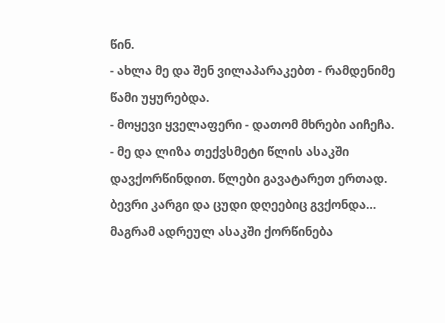წინ.
- ახლა მე და შენ ვილაპარაკებთ - რამდენიმე წამი უყურებდა.
- მოყევი ყველაფერი - დათომ მხრები აიჩეჩა.
- მე და ლიზა თექვსმეტი წლის ასაკში დავქორწინდით. წლები გავატარეთ ერთად. ბევრი კარგი და ცუდი დღეებიც გვქონდა… მაგრამ ადრეულ ასაკში ქორწინება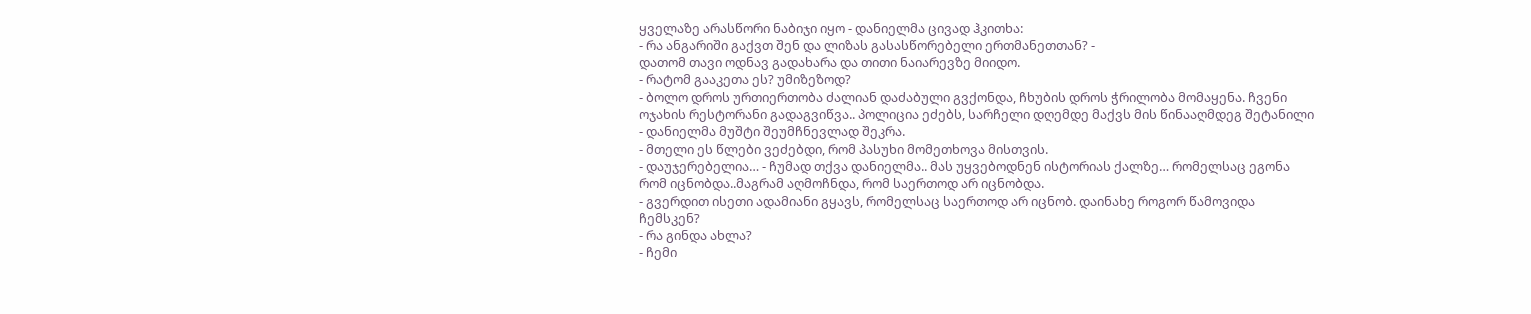ყველაზე არასწორი ნაბიჯი იყო - დანიელმა ცივად ჰკითხა:
- რა ანგარიში გაქვთ შენ და ლიზას გასასწორებელი ერთმანეთთან? -
დათომ თავი ოდნავ გადახარა და თითი ნაიარევზე მიიდო.
- რატომ გააკეთა ეს? უმიზეზოდ?
- ბოლო დროს ურთიერთობა ძალიან დაძაბული გვქონდა, ჩხუბის დროს ჭრილობა მომაყენა. ჩვენი ოჯახის რესტორანი გადაგვიწვა.. პოლიცია ეძებს, სარჩელი დღემდე მაქვს მის წინააღმდეგ შეტანილი - დანიელმა მუშტი შეუმჩნევლად შეკრა.
- მთელი ეს წლები ვეძებდი, რომ პასუხი მომეთხოვა მისთვის.
- დაუჯერებელია… - ჩუმად თქვა დანიელმა.. მას უყვებოდნენ ისტორიას ქალზე… რომელსაც ეგონა რომ იცნობდა..მაგრამ აღმოჩნდა, რომ საერთოდ არ იცნობდა.
- გვერდით ისეთი ადამიანი გყავს, რომელსაც საერთოდ არ იცნობ. დაინახე როგორ წამოვიდა ჩემსკენ?
- რა გინდა ახლა?
- ჩემი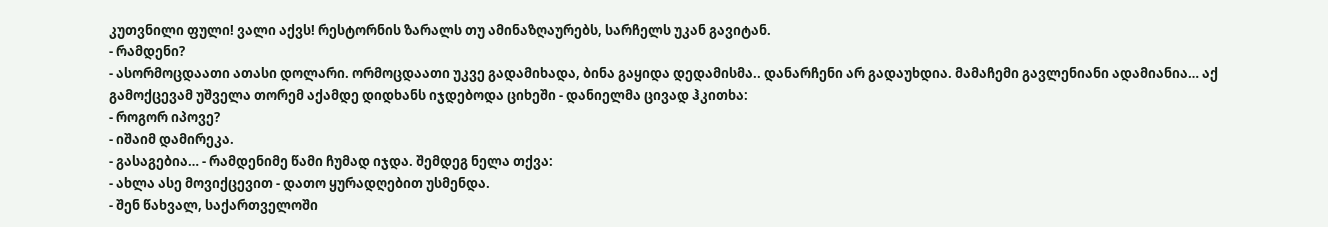კუთვნილი ფული! ვალი აქვს! რესტორნის ზარალს თუ ამინაზღაურებს, სარჩელს უკან გავიტან.
- რამდენი?
- ასორმოცდაათი ათასი დოლარი. ორმოცდაათი უკვე გადამიხადა, ბინა გაყიდა დედამისმა.. დანარჩენი არ გადაუხდია. მამაჩემი გავლენიანი ადამიანია… აქ გამოქცევამ უშველა თორემ აქამდე დიდხანს იჯდებოდა ციხეში - დანიელმა ცივად ჰკითხა:
- როგორ იპოვე?
- იშაიმ დამირეკა.
- გასაგებია… - რამდენიმე წამი ჩუმად იჯდა. შემდეგ ნელა თქვა:
- ახლა ასე მოვიქცევით - დათო ყურადღებით უსმენდა.
- შენ წახვალ, საქართველოში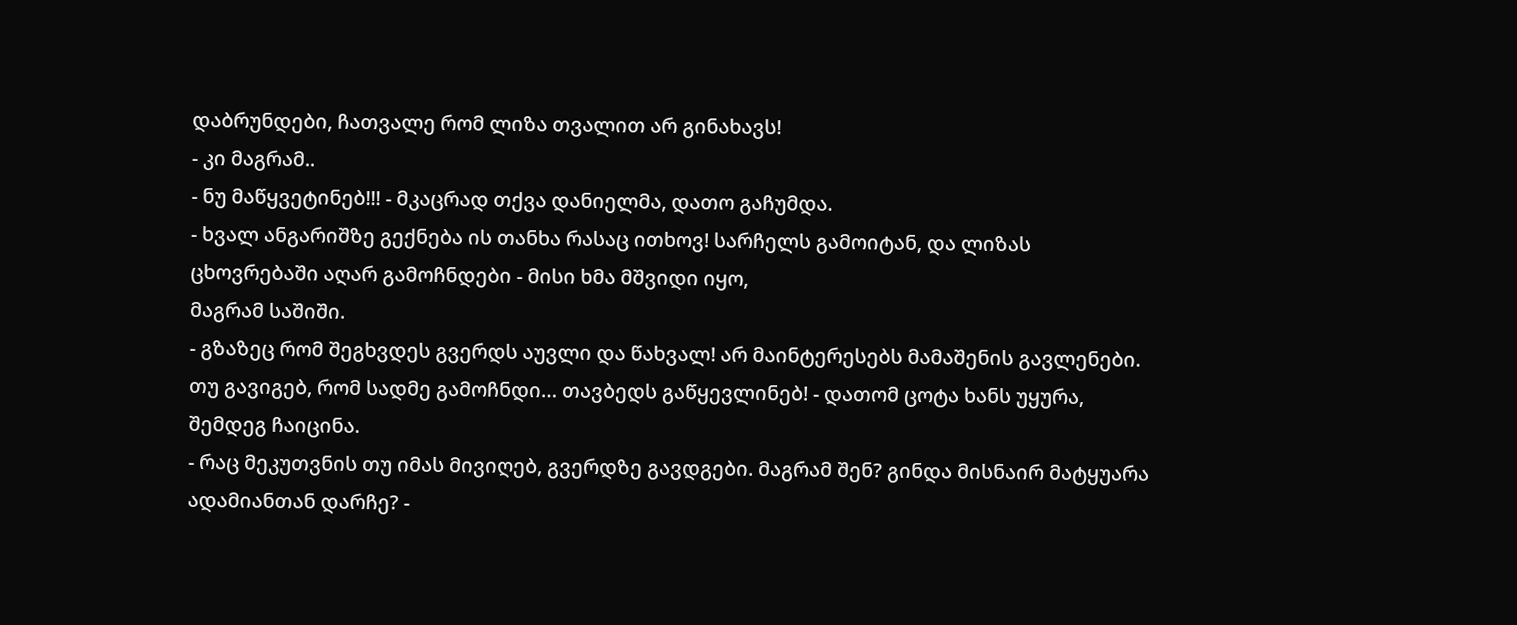დაბრუნდები, ჩათვალე რომ ლიზა თვალით არ გინახავს!
- კი მაგრამ..
- ნუ მაწყვეტინებ!!! - მკაცრად თქვა დანიელმა, დათო გაჩუმდა.
- ხვალ ანგარიშზე გექნება ის თანხა რასაც ითხოვ! სარჩელს გამოიტან, და ლიზას ცხოვრებაში აღარ გამოჩნდები - მისი ხმა მშვიდი იყო,
მაგრამ საშიში.
- გზაზეც რომ შეგხვდეს გვერდს აუვლი და წახვალ! არ მაინტერესებს მამაშენის გავლენები. თუ გავიგებ, რომ სადმე გამოჩნდი… თავბედს გაწყევლინებ! - დათომ ცოტა ხანს უყურა, შემდეგ ჩაიცინა.
- რაც მეკუთვნის თუ იმას მივიღებ, გვერდზე გავდგები. მაგრამ შენ? გინდა მისნაირ მატყუარა ადამიანთან დარჩე? -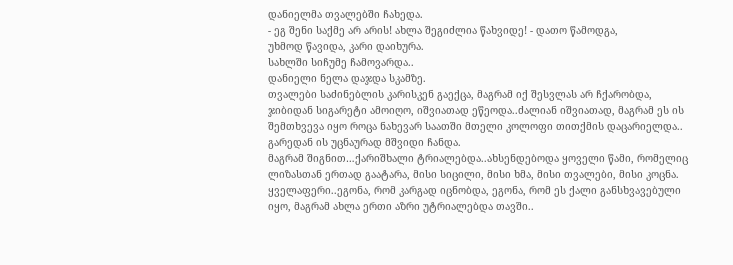დანიელმა თვალებში ჩახედა.
- ეგ შენი საქმე არ არის! ახლა შეგიძლია წახვიდე! - დათო წამოდგა,
უხმოდ წავიდა, კარი დაიხურა.
სახლში სიჩუმე ჩამოვარდა..
დანიელი ნელა დაჯდა სკამზე.
თვალები საძინებლის კარისკენ გაექცა, მაგრამ იქ შესვლას არ ჩქარობდა, ჯიბიდან სიგარეტი ამოიღო, იშვიათად ეწეოდა..ძალიან იშვიათად, მაგრამ ეს ის შემთხვევა იყო როცა ნახევარ საათში მთელი კოლოფი თითქმის დაცარიელდა..
გარედან ის უცნაურად მშვიდი ჩანდა.
მაგრამ შიგნით…ქარიშხალი ტრიალებდა..ახსენდებოდა ყოველი წამი, რომელიც ლიზასთან ერთად გაატარა, მისი სიცილი, მისი ხმა, მისი თვალები, მისი კოცნა.
ყველაფერი..ეგონა, რომ კარგად იცნობდა, ეგონა, რომ ეს ქალი განსხვავებული იყო, მაგრამ ახლა ერთი აზრი უტრიალებდა თავში..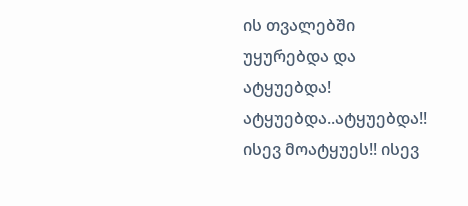ის თვალებში უყურებდა და ატყუებდა! ატყუებდა..ატყუებდა!!
ისევ მოატყუეს!! ისევ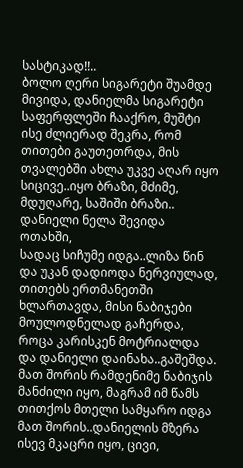სასტიკად!!..
ბოლო ღერი სიგარეტი შუამდე მივიდა, დანიელმა სიგარეტი საფერფლეში ჩააქრო, მუშტი ისე ძლიერად შეკრა, რომ თითები გაუთეთრდა, მის თვალებში ახლა უკვე აღარ იყო სიცივე..იყო ბრაზი, მძიმე, მდუღარე, საშიში ბრაზი..
დანიელი ნელა შევიდა ოთახში,
სადაც სიჩუმე იდგა..ლიზა წინ და უკან დადიოდა ნერვიულად, თითებს ერთმანეთში ხლართავდა, მისი ნაბიჯები მოულოდნელად გაჩერდა, როცა კარისკენ მოტრიალდა და დანიელი დაინახა..გაშეშდა.
მათ შორის რამდენიმე ნაბიჯის მანძილი იყო, მაგრამ იმ წამს თითქოს მთელი სამყარო იდგა მათ შორის..დანიელის მზერა ისევ მკაცრი იყო, ცივი,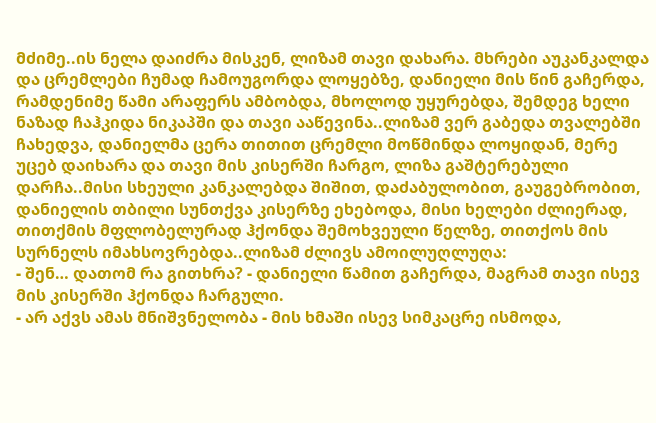მძიმე..ის ნელა დაიძრა მისკენ, ლიზამ თავი დახარა. მხრები აუკანკალდა და ცრემლები ჩუმად ჩამოუგორდა ლოყებზე, დანიელი მის წინ გაჩერდა, რამდენიმე წამი არაფერს ამბობდა, მხოლოდ უყურებდა, შემდეგ ხელი ნაზად ჩაჰკიდა ნიკაპში და თავი ააწევინა..ლიზამ ვერ გაბედა თვალებში ჩახედვა, დანიელმა ცერა თითით ცრემლი მოწმინდა ლოყიდან, მერე უცებ დაიხარა და თავი მის კისერში ჩარგო, ლიზა გაშტერებული დარჩა..მისი სხეული კანკალებდა შიშით, დაძაბულობით, გაუგებრობით, დანიელის თბილი სუნთქვა კისერზე ეხებოდა, მისი ხელები ძლიერად, თითქმის მფლობელურად ჰქონდა შემოხვეული წელზე, თითქოს მის სურნელს იმახსოვრებდა..ლიზამ ძლივს ამოილუღლუღა:
- შენ… დათომ რა გითხრა? - დანიელი წამით გაჩერდა, მაგრამ თავი ისევ მის კისერში ჰქონდა ჩარგული.
- არ აქვს ამას მნიშვნელობა - მის ხმაში ისევ სიმკაცრე ისმოდა,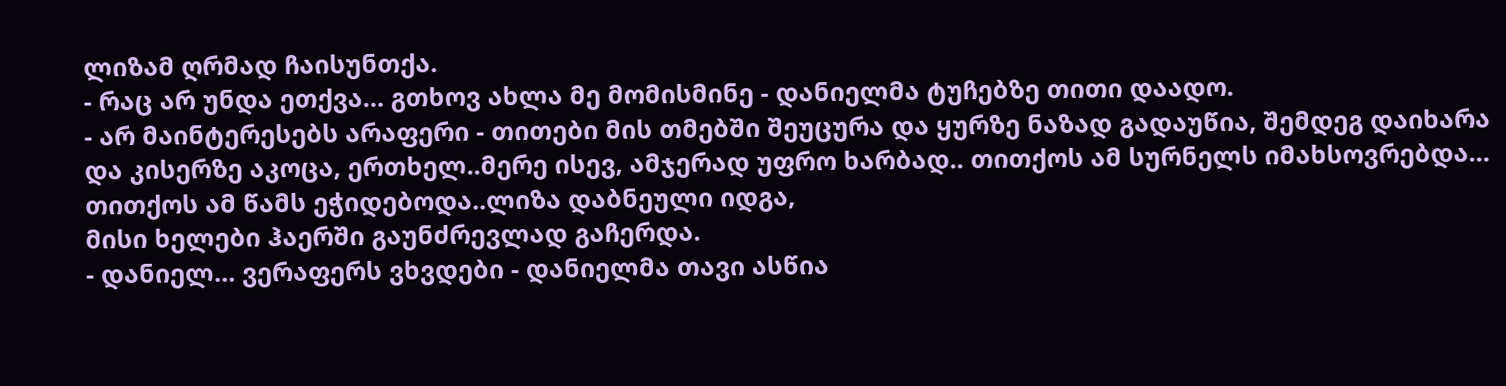ლიზამ ღრმად ჩაისუნთქა.
- რაც არ უნდა ეთქვა… გთხოვ ახლა მე მომისმინე - დანიელმა ტუჩებზე თითი დაადო.
- არ მაინტერესებს არაფერი - თითები მის თმებში შეუცურა და ყურზე ნაზად გადაუწია, შემდეგ დაიხარა და კისერზე აკოცა, ერთხელ..მერე ისევ, ამჯერად უფრო ხარბად.. თითქოს ამ სურნელს იმახსოვრებდა… თითქოს ამ წამს ეჭიდებოდა..ლიზა დაბნეული იდგა,
მისი ხელები ჰაერში გაუნძრევლად გაჩერდა.
- დანიელ… ვერაფერს ვხვდები - დანიელმა თავი ასწია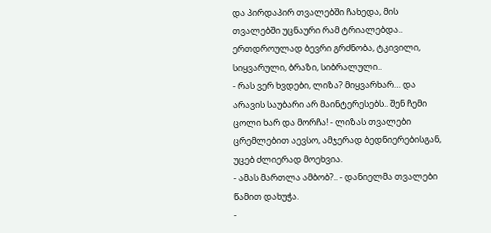და პირდაპირ თვალებში ჩახედა, მის თვალებში უცნაური რამ ტრიალებდა.. ერთდროულად ბევრი გრძნობა, ტკივილი, სიყვარული, ბრაზი, სიბრალული..
- რას ვერ ხვდები, ლიზა? მიყვარხარ… და არავის საუბარი არ მაინტერესებს.. შენ ჩემი ცოლი ხარ და მორჩა! - ლიზას თვალები ცრემლებით აევსო, ამჯერად ბედნიერებისგან, უცებ ძლიერად მოეხვია.
- ამას მართლა ამბობ?.. - დანიელმა თვალები წამით დახუჭა.
-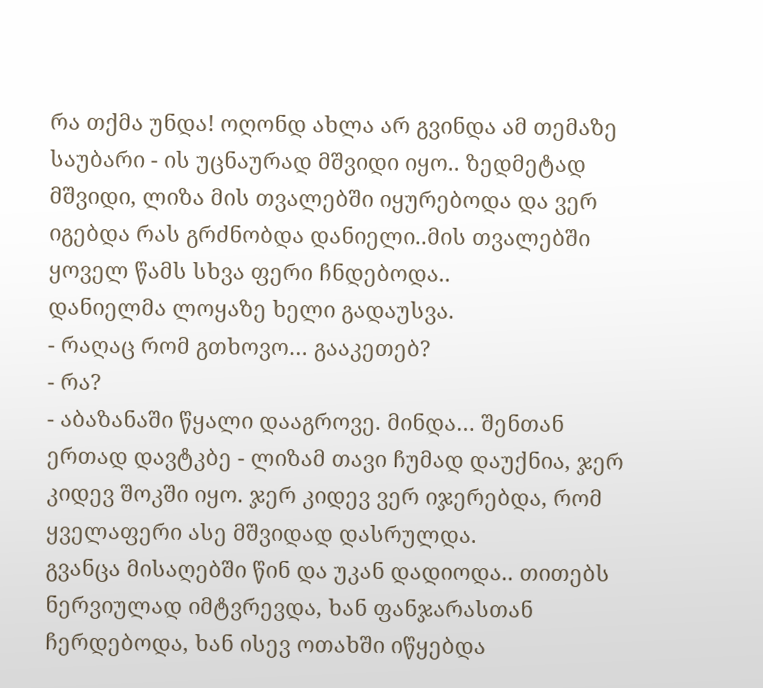რა თქმა უნდა! ოღონდ ახლა არ გვინდა ამ თემაზე საუბარი - ის უცნაურად მშვიდი იყო.. ზედმეტად მშვიდი, ლიზა მის თვალებში იყურებოდა და ვერ იგებდა რას გრძნობდა დანიელი..მის თვალებში ყოველ წამს სხვა ფერი ჩნდებოდა..
დანიელმა ლოყაზე ხელი გადაუსვა.
- რაღაც რომ გთხოვო… გააკეთებ?
- რა?
- აბაზანაში წყალი დააგროვე. მინდა… შენთან ერთად დავტკბე - ლიზამ თავი ჩუმად დაუქნია, ჯერ კიდევ შოკში იყო. ჯერ კიდევ ვერ იჯერებდა, რომ ყველაფერი ასე მშვიდად დასრულდა.
გვანცა მისაღებში წინ და უკან დადიოდა.. თითებს ნერვიულად იმტვრევდა, ხან ფანჯარასთან ჩერდებოდა, ხან ისევ ოთახში იწყებდა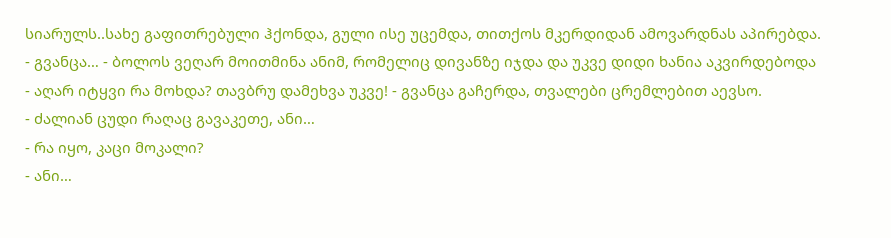სიარულს..სახე გაფითრებული ჰქონდა, გული ისე უცემდა, თითქოს მკერდიდან ამოვარდნას აპირებდა.
- გვანცა… - ბოლოს ვეღარ მოითმინა ანიმ, რომელიც დივანზე იჯდა და უკვე დიდი ხანია აკვირდებოდა
- აღარ იტყვი რა მოხდა? თავბრუ დამეხვა უკვე! - გვანცა გაჩერდა, თვალები ცრემლებით აევსო.
- ძალიან ცუდი რაღაც გავაკეთე, ანი…
- რა იყო, კაცი მოკალი?
- ანი…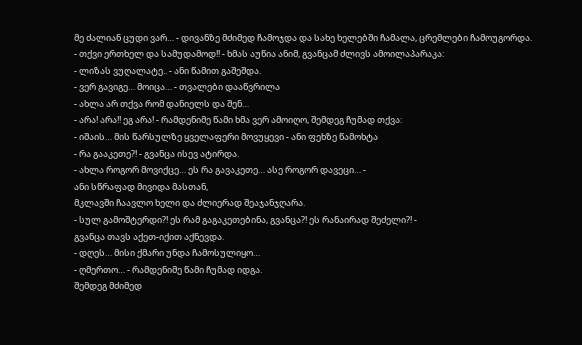მე ძალიან ცუდი ვარ… - დივანზე მძიმედ ჩამოჯდა და სახე ხელებში ჩამალა, ცრემლები ჩამოუგორდა.
- თქვი ერთხელ და სამუდამოდ!! - ხმას აუწია ანიმ, გვანცამ ძლივს ამოილაპარაკა:
- ლიზას ვუღალატე.. - ანი წამით გაშეშდა.
- ვერ გავიგე… მოიცა… - თვალები დააწვრილა
- ახლა არ თქვა რომ დანიელს და შენ…
- არა! არა!! ეგ არა! - რამდენიმე წამი ხმა ვერ ამოიღო, შემდეგ ჩუმად თქვა:
- იშაის… მის წარსულზე ყველაფერი მოვუყევი - ანი ფეხზე წამოხტა
- რა გააკეთე?! - გვანცა ისევ ატირდა.
- ახლა როგორ მოვიქცე… ეს რა გავაკეთე… ასე როგორ დავეცი… -
ანი სწრაფად მივიდა მასთან,
მკლავში ჩაავლო ხელი და ძლიერად შეაჯანჯღარა.
- სულ გამოშტერდი?! ეს რამ გაგაკეთებინა, გვანცა?! ეს რანაირად შეძელი?! -
გვანცა თავს აქეთ-იქით აქნევდა.
- დღეს… მისი ქმარი უნდა ჩამოსულიყო…
- ღმერთო… - რამდენიმე წამი ჩუმად იდგა.
შემდეგ მძიმედ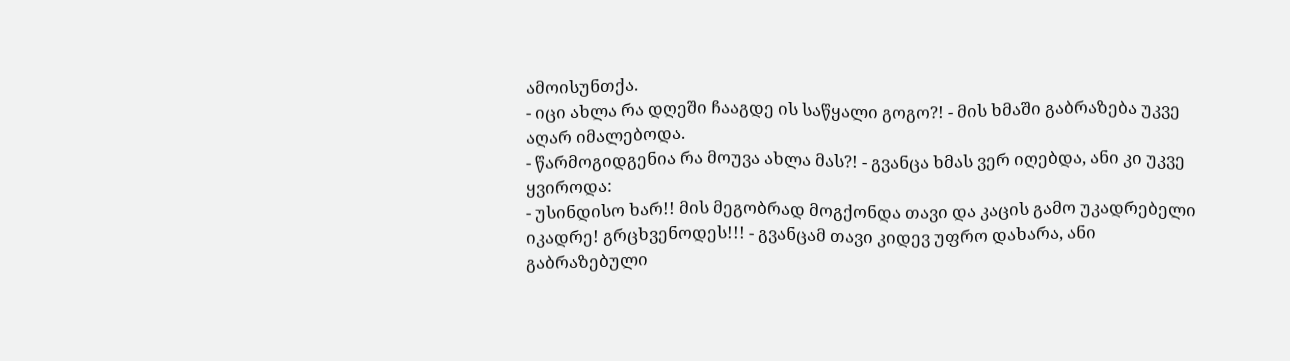ამოისუნთქა.
- იცი ახლა რა დღეში ჩააგდე ის საწყალი გოგო?! - მის ხმაში გაბრაზება უკვე აღარ იმალებოდა.
- წარმოგიდგენია რა მოუვა ახლა მას?! - გვანცა ხმას ვერ იღებდა, ანი კი უკვე ყვიროდა:
- უსინდისო ხარ!! მის მეგობრად მოგქონდა თავი და კაცის გამო უკადრებელი იკადრე! გრცხვენოდეს!!! - გვანცამ თავი კიდევ უფრო დახარა, ანი გაბრაზებული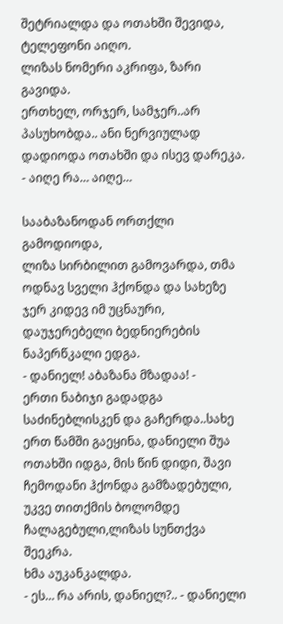შეტრიალდა და ოთახში შევიდა, ტელეფონი აიღო.
ლიზას ნომერი აკრიფა, ზარი გავიდა.
ერთხელ, ორჯერ, სამჯერ..არ პასუხობდა.. ანი ნერვიულად დადიოდა ოთახში და ისევ დარეკა.
- აიღე რა… აიღე…

სააბაზანოდან ორთქლი გამოდიოდა,
ლიზა სირბილით გამოვარდა, თმა ოდნავ სველი ჰქონდა და სახეზე ჯერ კიდევ იმ უცნაური, დაუჯერებელი ბედნიერების ნაპერწკალი ედგა.
- დანიელ! აბაზანა მზადაა! -
ერთი ნაბიჯი გადადგა საძინებლისკენ და გაჩერდა..სახე ერთ წამში გაეყინა, დანიელი შუა ოთახში იდგა, მის წინ დიდი, შავი ჩემოდანი ჰქონდა გამზადებული,
უკვე თითქმის ბოლომდე ჩალაგებული,ლიზას სუნთქვა შეეკრა.
ხმა აუკანკალდა.
- ეს… რა არის, დანიელ?.. - დანიელი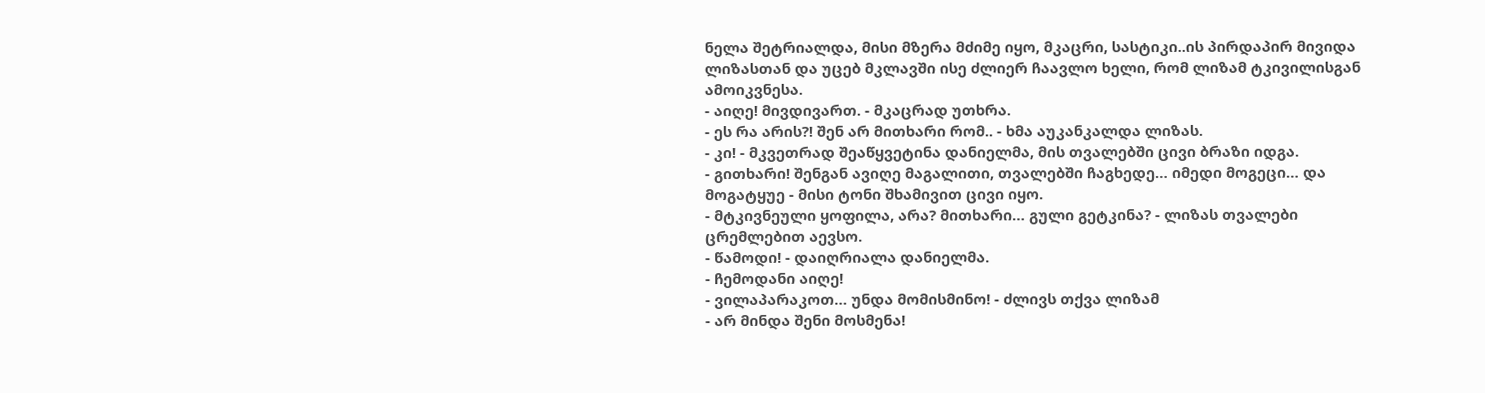ნელა შეტრიალდა, მისი მზერა მძიმე იყო, მკაცრი, სასტიკი..ის პირდაპირ მივიდა ლიზასთან და უცებ მკლავში ისე ძლიერ ჩაავლო ხელი, რომ ლიზამ ტკივილისგან ამოიკვნესა.
- აიღე! მივდივართ. - მკაცრად უთხრა.
- ეს რა არის?! შენ არ მითხარი რომ.. - ხმა აუკანკალდა ლიზას.
- კი! - მკვეთრად შეაწყვეტინა დანიელმა, მის თვალებში ცივი ბრაზი იდგა.
- გითხარი! შენგან ავიღე მაგალითი, თვალებში ჩაგხედე… იმედი მოგეცი… და მოგატყუე - მისი ტონი შხამივით ცივი იყო.
- მტკივნეული ყოფილა, არა? მითხარი… გული გეტკინა? - ლიზას თვალები ცრემლებით აევსო.
- წამოდი! - დაიღრიალა დანიელმა.
- ჩემოდანი აიღე!
- ვილაპარაკოთ… უნდა მომისმინო! - ძლივს თქვა ლიზამ
- არ მინდა შენი მოსმენა!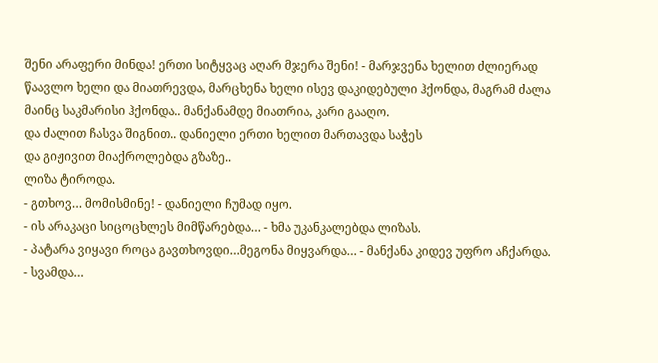შენი არაფერი მინდა! ერთი სიტყვაც აღარ მჯერა შენი! - მარჯვენა ხელით ძლიერად წაავლო ხელი და მიათრევდა, მარცხენა ხელი ისევ დაკიდებული ჰქონდა, მაგრამ ძალა მაინც საკმარისი ჰქონდა.. მანქანამდე მიათრია, კარი გააღო.
და ძალით ჩასვა შიგნით.. დანიელი ერთი ხელით მართავდა საჭეს
და გიჟივით მიაქროლებდა გზაზე..
ლიზა ტიროდა.
- გთხოვ… მომისმინე! - დანიელი ჩუმად იყო.
- ის არაკაცი სიცოცხლეს მიმწარებდა… - ხმა უკანკალებდა ლიზას.
- პატარა ვიყავი როცა გავთხოვდი…მეგონა მიყვარდა… - მანქანა კიდევ უფრო აჩქარდა.
- სვამდა…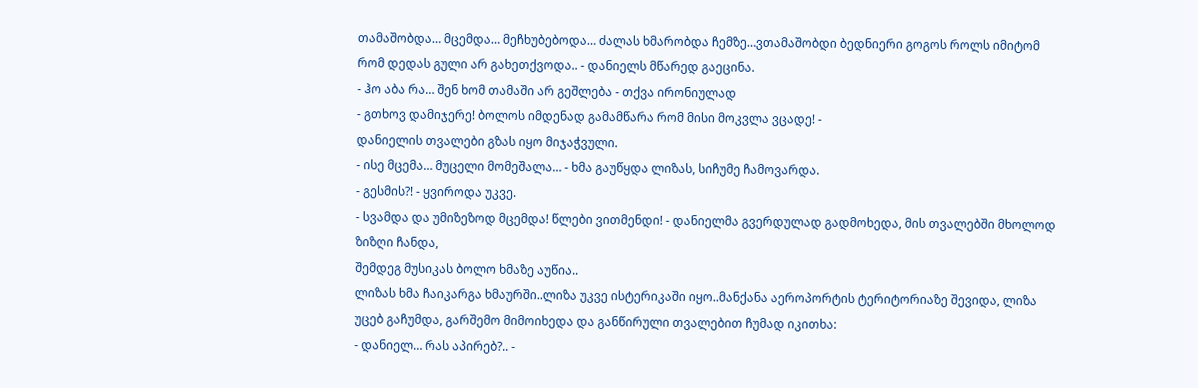თამაშობდა… მცემდა… მეჩხუბებოდა… ძალას ხმარობდა ჩემზე…ვთამაშობდი ბედნიერი გოგოს როლს იმიტომ რომ დედას გული არ გახეთქვოდა.. - დანიელს მწარედ გაეცინა.
- ჰო აბა რა… შენ ხომ თამაში არ გეშლება - თქვა ირონიულად
- გთხოვ დამიჯერე! ბოლოს იმდენად გამამწარა რომ მისი მოკვლა ვცადე! -
დანიელის თვალები გზას იყო მიჯაჭვული.
- ისე მცემა… მუცელი მომეშალა… - ხმა გაუწყდა ლიზას, სიჩუმე ჩამოვარდა.
- გესმის?! - ყვიროდა უკვე.
- სვამდა და უმიზეზოდ მცემდა! წლები ვითმენდი! - დანიელმა გვერდულად გადმოხედა, მის თვალებში მხოლოდ ზიზღი ჩანდა,
შემდეგ მუსიკას ბოლო ხმაზე აუწია..
ლიზას ხმა ჩაიკარგა ხმაურში..ლიზა უკვე ისტერიკაში იყო..მანქანა აეროპორტის ტერიტორიაზე შევიდა, ლიზა უცებ გაჩუმდა, გარშემო მიმოიხედა და განწირული თვალებით ჩუმად იკითხა:
- დანიელ… რას აპირებ?.. -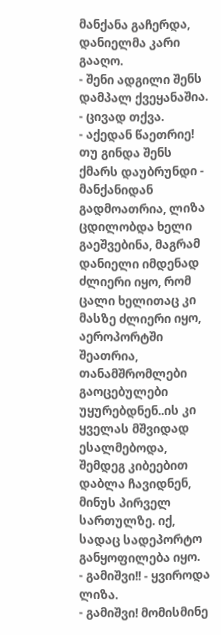მანქანა გაჩერდა, დანიელმა კარი გააღო.
- შენი ადგილი შენს დამპალ ქვეყანაშია. - ცივად თქვა.
- აქედან წაეთრიე! თუ გინდა შენს ქმარს დაუბრუნდი - მანქანიდან გადმოათრია, ლიზა ცდილობდა ხელი გაეშვებინა, მაგრამ დანიელი იმდენად ძლიერი იყო, რომ ცალი ხელითაც კი მასზე ძლიერი იყო,
აეროპორტში შეათრია, თანამშრომლები გაოცებულები უყურებდნენ..ის კი ყველას მშვიდად ესალმებოდა, შემდეგ კიბეებით დაბლა ჩავიდნენ, მინუს პირველ სართულზე. იქ, სადაც სადეპორტო განყოფილება იყო.
- გამიშვი!! - ყვიროდა ლიზა.
- გამიშვი! მომისმინე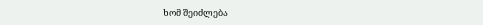ხომ შეიძლება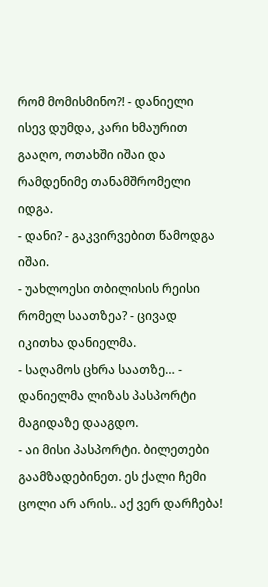რომ მომისმინო?! - დანიელი ისევ დუმდა, კარი ხმაურით გააღო, ოთახში იშაი და რამდენიმე თანამშრომელი იდგა.
- დანი? - გაკვირვებით წამოდგა იშაი.
- უახლოესი თბილისის რეისი რომელ საათზეა? - ცივად იკითხა დანიელმა.
- საღამოს ცხრა საათზე… - დანიელმა ლიზას პასპორტი მაგიდაზე დააგდო.
- აი მისი პასპორტი. ბილეთები გაამზადებინეთ. ეს ქალი ჩემი ცოლი არ არის.. აქ ვერ დარჩება!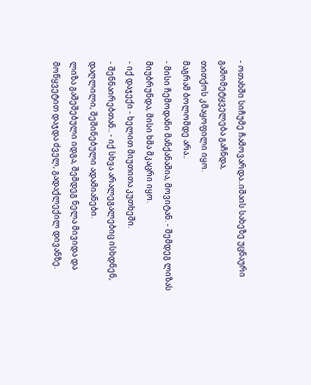- ოთახში სიჩუმე ჩამოვარდა..იშაის სახეზე უცნაური გამომეტყველება გაჩნდა,
თითქოს კმაყოფილი იყო.
მაგრამ ბოლომდე არა..
- მისი ჩემოდანი მანქანაშია, მოვიტან. - შემდეგ ლიზას მიუბრუნდა, მისი ხმა მკაცრი იყო.
- იქ დაჯექი - ხელით მიუთითა კუთხეში.
- შენნაირებთან.. - იქ სხვა არალეგალებიც ისხდნენ, დაღლილი, შეშინებული ადამიანები.
ლიზა გაშეშებული იდგა, შემდეგ ნელა მივიდა და მოწყვეტით დაჯდა ძველ, გადაქლექილ დივანზე.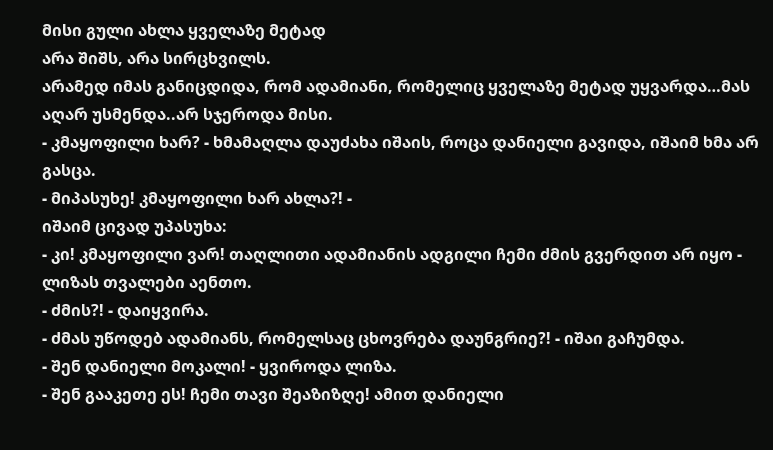მისი გული ახლა ყველაზე მეტად
არა შიშს, არა სირცხვილს.
არამედ იმას განიცდიდა, რომ ადამიანი, რომელიც ყველაზე მეტად უყვარდა…მას აღარ უსმენდა..არ სჯეროდა მისი.
- კმაყოფილი ხარ? - ხმამაღლა დაუძახა იშაის, როცა დანიელი გავიდა, იშაიმ ხმა არ გასცა.
- მიპასუხე! კმაყოფილი ხარ ახლა?! -
იშაიმ ცივად უპასუხა:
- კი! კმაყოფილი ვარ! თაღლითი ადამიანის ადგილი ჩემი ძმის გვერდით არ იყო - ლიზას თვალები აენთო.
- ძმის?! - დაიყვირა.
- ძმას უწოდებ ადამიანს, რომელსაც ცხოვრება დაუნგრიე?! - იშაი გაჩუმდა.
- შენ დანიელი მოკალი! - ყვიროდა ლიზა.
- შენ გააკეთე ეს! ჩემი თავი შეაზიზღე! ამით დანიელი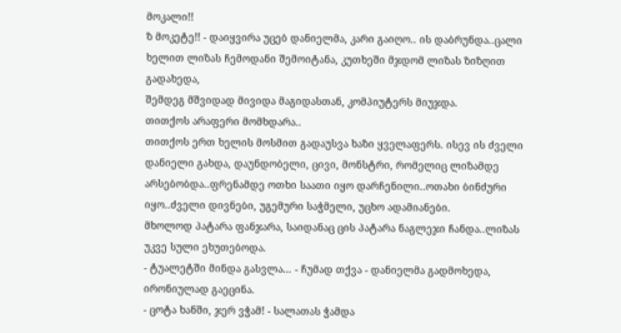მოკალი!!
ზ მოკეტე!! - დაიყვირა უცებ დანიელმა, კარი გაიღო.. ის დაბრუნდა..ცალი ხელით ლიზას ჩემოდანი შემოიტანა, კუთხეში მჯდომ ლიზას ზიზღით გადახედა,
შემდეგ მშვიდად მივიდა მაგიდასთან, კომპიუტერს მიუჯდა.
თითქოს არაფერი მომხდარა..
თითქოს ერთ ხელის მოსმით გადაუსვა ხაზი ყველაფერს. ისევ ის ძველი დანიელი გახდა, დაუნდობელი, ცივი, მონსტრი, რომელიც ლიზამდე არსებობდა..ფრენამდე ოთხი საათი იყო დარჩენილი..ოთახი ბინძური იყო..ძველი დივნები, უგემური საჭმელი, უცხო ადამიანები.
მხოლოდ პატარა ფანჯარა, საიდანაც ცის პატარა ნაგლეჯი ჩანდა..ლიზას უკვე სული ეხუთებოდა.
- ტუალეტში მინდა გასვლა… - ჩუმად თქვა - დანიელმა გადმოხედა, ირონიულად გაეცინა.
- ცოტა ხანში, ჯერ ვჭამ! - სალათას ჭამდა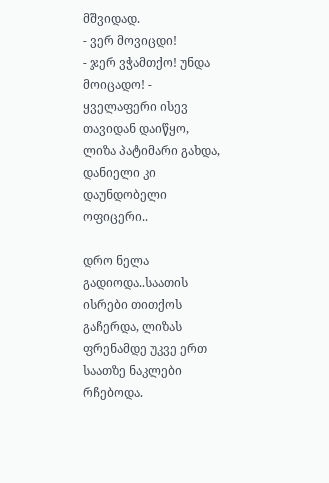მშვიდად.
- ვერ მოვიცდი!
- ჯერ ვჭამთქო! უნდა მოიცადო! -
ყველაფერი ისევ თავიდან დაიწყო,
ლიზა პატიმარი გახდა, დანიელი კი დაუნდობელი ოფიცერი..

დრო ნელა გადიოდა..საათის ისრები თითქოს გაჩერდა, ლიზას ფრენამდე უკვე ერთ საათზე ნაკლები რჩებოდა.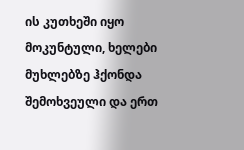ის კუთხეში იყო მოკუნტული, ხელები მუხლებზე ჰქონდა შემოხვეული და ერთ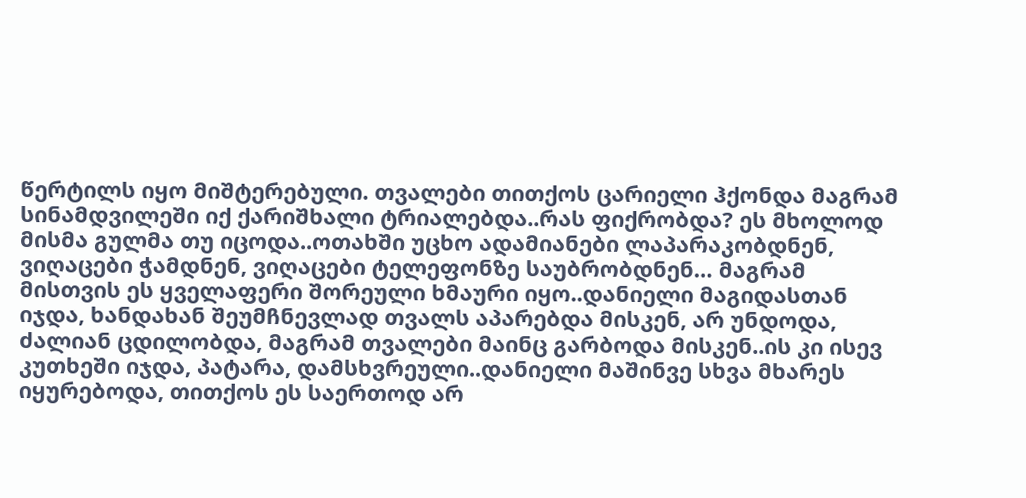წერტილს იყო მიშტერებული. თვალები თითქოს ცარიელი ჰქონდა მაგრამ სინამდვილეში იქ ქარიშხალი ტრიალებდა..რას ფიქრობდა? ეს მხოლოდ მისმა გულმა თუ იცოდა..ოთახში უცხო ადამიანები ლაპარაკობდნენ, ვიღაცები ჭამდნენ, ვიღაცები ტელეფონზე საუბრობდნენ… მაგრამ მისთვის ეს ყველაფერი შორეული ხმაური იყო..დანიელი მაგიდასთან იჯდა, ხანდახან შეუმჩნევლად თვალს აპარებდა მისკენ, არ უნდოდა, ძალიან ცდილობდა, მაგრამ თვალები მაინც გარბოდა მისკენ..ის კი ისევ კუთხეში იჯდა, პატარა, დამსხვრეული..დანიელი მაშინვე სხვა მხარეს იყურებოდა, თითქოს ეს საერთოდ არ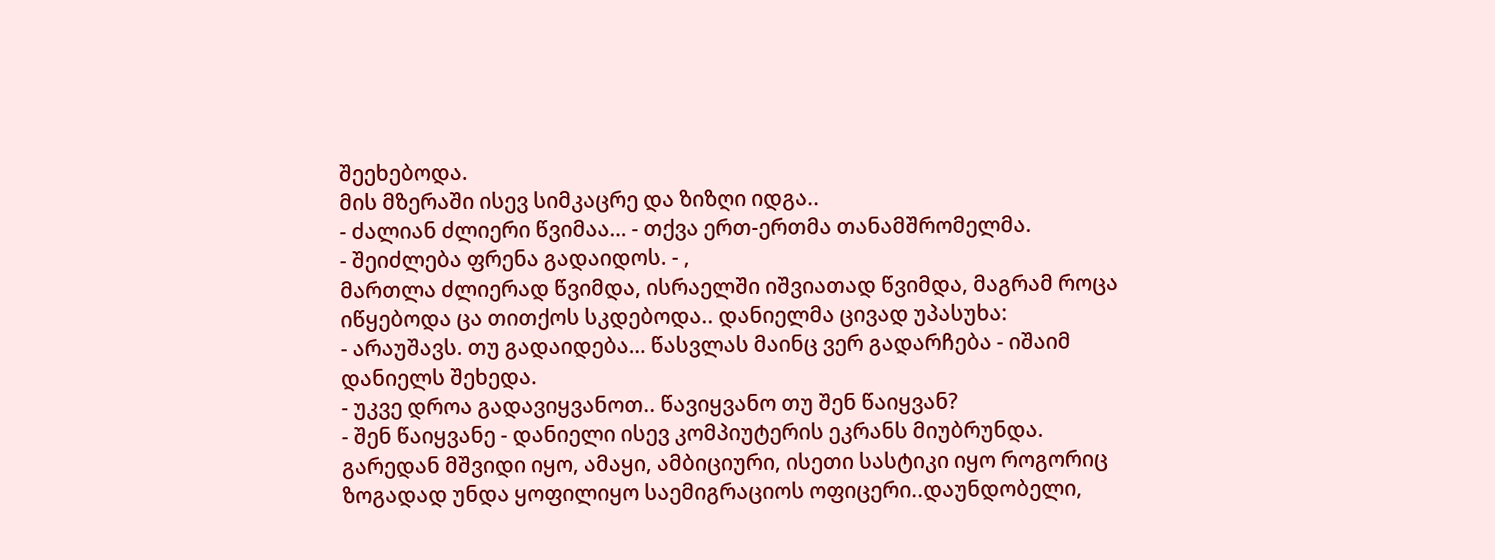შეეხებოდა.
მის მზერაში ისევ სიმკაცრე და ზიზღი იდგა..
- ძალიან ძლიერი წვიმაა… - თქვა ერთ-ერთმა თანამშრომელმა.
- შეიძლება ფრენა გადაიდოს. - ,
მართლა ძლიერად წვიმდა, ისრაელში იშვიათად წვიმდა, მაგრამ როცა იწყებოდა ცა თითქოს სკდებოდა.. დანიელმა ცივად უპასუხა:
- არაუშავს. თუ გადაიდება… წასვლას მაინც ვერ გადარჩება - იშაიმ დანიელს შეხედა.
- უკვე დროა გადავიყვანოთ.. წავიყვანო თუ შენ წაიყვან?
- შენ წაიყვანე - დანიელი ისევ კომპიუტერის ეკრანს მიუბრუნდა.
გარედან მშვიდი იყო, ამაყი, ამბიციური, ისეთი სასტიკი იყო როგორიც ზოგადად უნდა ყოფილიყო საემიგრაციოს ოფიცერი..დაუნდობელი,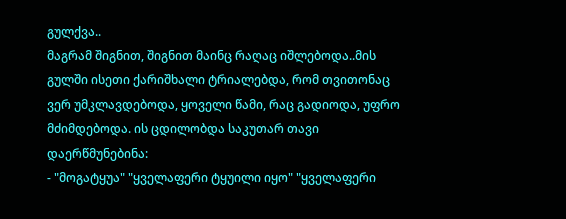გულქვა..
მაგრამ შიგნით, შიგნით მაინც რაღაც იშლებოდა..მის გულში ისეთი ქარიშხალი ტრიალებდა, რომ თვითონაც ვერ უმკლავდებოდა, ყოველი წამი, რაც გადიოდა, უფრო მძიმდებოდა. ის ცდილობდა საკუთარ თავი დაერწმუნებინა:
- "მოგატყუა" "ყველაფერი ტყუილი იყო" "ყველაფერი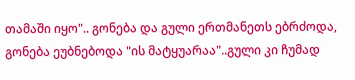თამაში იყო".. გონება და გული ერთმანეთს ებრძოდა, გონება ეუბნებოდა "ის მატყუარაა"..გული კი ჩუმად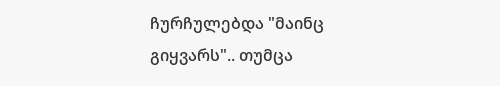ჩურჩულებდა "მაინც გიყვარს".. თუმცა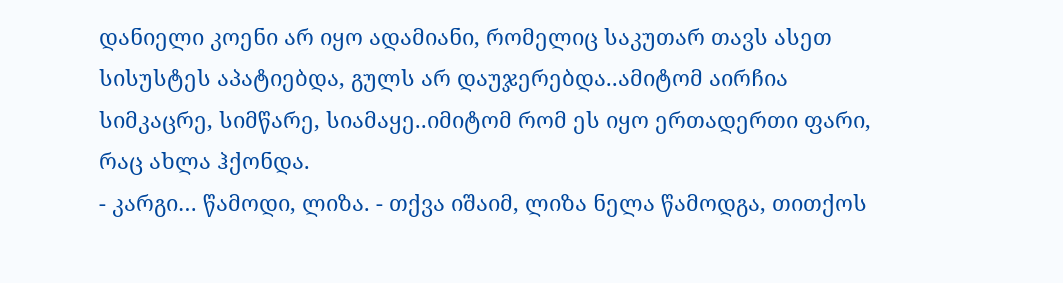დანიელი კოენი არ იყო ადამიანი, რომელიც საკუთარ თავს ასეთ სისუსტეს აპატიებდა, გულს არ დაუჯერებდა..ამიტომ აირჩია სიმკაცრე, სიმწარე, სიამაყე..იმიტომ რომ ეს იყო ერთადერთი ფარი, რაც ახლა ჰქონდა.
- კარგი… წამოდი, ლიზა. - თქვა იშაიმ, ლიზა ნელა წამოდგა, თითქოს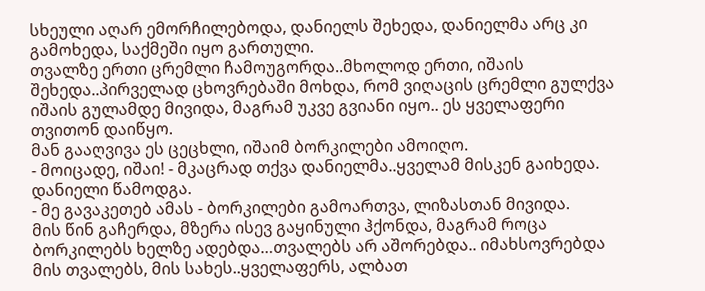სხეული აღარ ემორჩილებოდა, დანიელს შეხედა, დანიელმა არც კი გამოხედა, საქმეში იყო გართული.
თვალზე ერთი ცრემლი ჩამოუგორდა..მხოლოდ ერთი, იშაის შეხედა..პირველად ცხოვრებაში მოხდა, რომ ვიღაცის ცრემლი გულქვა იშაის გულამდე მივიდა, მაგრამ უკვე გვიანი იყო.. ეს ყველაფერი თვითონ დაიწყო.
მან გააღვივა ეს ცეცხლი, იშაიმ ბორკილები ამოიღო.
- მოიცადე, იშაი! - მკაცრად თქვა დანიელმა..ყველამ მისკენ გაიხედა.
დანიელი წამოდგა.
- მე გავაკეთებ ამას - ბორკილები გამოართვა, ლიზასთან მივიდა.
მის წინ გაჩერდა, მზერა ისევ გაყინული ჰქონდა, მაგრამ როცა ბორკილებს ხელზე ადებდა…თვალებს არ აშორებდა.. იმახსოვრებდა მის თვალებს, მის სახეს..ყველაფერს, ალბათ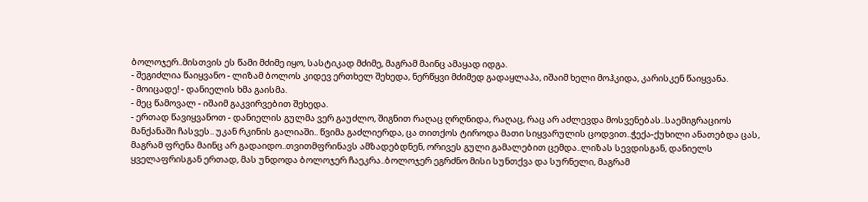ბოლოჯერ..მისთვის ეს წამი მძიმე იყო, სასტიკად მძიმე, მაგრამ მაინც ამაყად იდგა.
- შეგიძლია წაიყვანო - ლიზამ ბოლოს კიდევ ერთხელ შეხედა, ნერწყვი მძიმედ გადაყლაპა, იშაიმ ხელი მოჰკიდა, კარისკენ წაიყვანა.
- მოიცადე! - დანიელის ხმა გაისმა.
- მეც წამოვალ - იშაიმ გაკვირვებით შეხედა.
- ერთად წავიყვანოთ - დანიელის გულმა ვერ გაუძლო, შიგნით რაღაც ღრღნიდა, რაღაც, რაც არ აძლევდა მოსვენებას..საემიგრაციოს მანქანაში ჩასვეს.. უკან რკინის გალიაში.. წვიმა გაძლიერდა, ცა თითქოს ტიროდა მათი სიყვარულის ცოდვით..ჭექა-ქუხილი ანათებდა ცას, მაგრამ ფრენა მაინც არ გადაიდო..თვითმფრინავს ამზადებდნენ, ორივეს გული გამალებით ცემდა..ლიზას სევდისგან, დანიელს ყველაფრისგან ერთად, მას უნდოდა ბოლოჯერ ჩაეკრა..ბოლოჯერ ეგრძნო მისი სუნთქვა და სურნელი, მაგრამ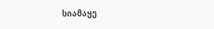სიამაყე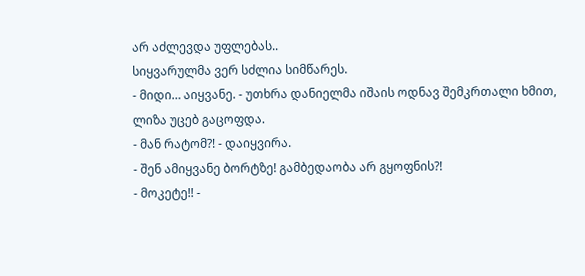არ აძლევდა უფლებას..
სიყვარულმა ვერ სძლია სიმწარეს.
- მიდი… აიყვანე. - უთხრა დანიელმა იშაის ოდნავ შემკრთალი ხმით,
ლიზა უცებ გაცოფდა.
- მან რატომ?! - დაიყვირა.
- შენ ამიყვანე ბორტზე! გამბედაობა არ გყოფნის?!
- მოკეტე!! -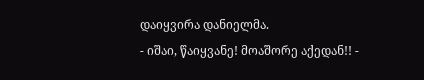დაიყვირა დანიელმა.
- იშაი, წაიყვანე! მოაშორე აქედან!! -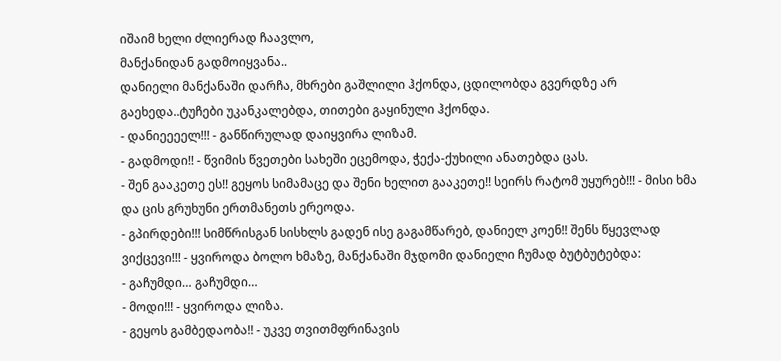იშაიმ ხელი ძლიერად ჩაავლო,
მანქანიდან გადმოიყვანა..
დანიელი მანქანაში დარჩა, მხრები გაშლილი ჰქონდა, ცდილობდა გვერდზე არ გაეხედა..ტუჩები უკანკალებდა, თითები გაყინული ჰქონდა.
- დანიეეეელ!!! - განწირულად დაიყვირა ლიზამ.
- გადმოდი!! - წვიმის წვეთები სახეში ეცემოდა, ჭექა-ქუხილი ანათებდა ცას.
- შენ გააკეთე ეს!! გეყოს სიმამაცე და შენი ხელით გააკეთე!! სეირს რატომ უყურებ!!! - მისი ხმა და ცის გრუხუნი ერთმანეთს ერეოდა.
- გპირდები!!! სიმწრისგან სისხლს გადენ ისე გაგამწარებ, დანიელ კოენ!! შენს წყევლად ვიქცევი!!! - ყვიროდა ბოლო ხმაზე, მანქანაში მჯდომი დანიელი ჩუმად ბუტბუტებდა:
- გაჩუმდი… გაჩუმდი…
- მოდი!!! - ყვიროდა ლიზა.
- გეყოს გამბედაობა!! - უკვე თვითმფრინავის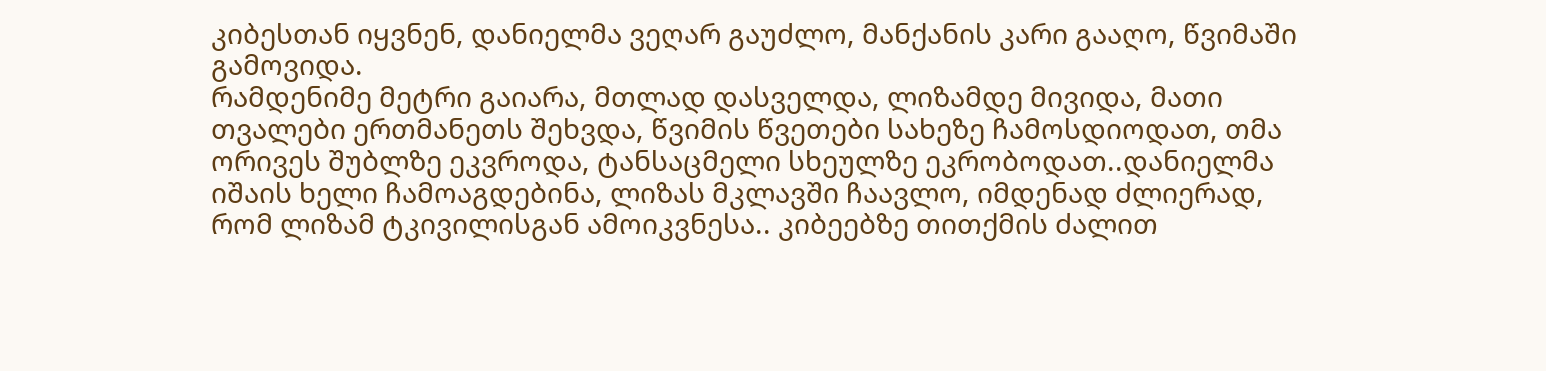კიბესთან იყვნენ, დანიელმა ვეღარ გაუძლო, მანქანის კარი გააღო, წვიმაში გამოვიდა.
რამდენიმე მეტრი გაიარა, მთლად დასველდა, ლიზამდე მივიდა, მათი თვალები ერთმანეთს შეხვდა, წვიმის წვეთები სახეზე ჩამოსდიოდათ, თმა ორივეს შუბლზე ეკვროდა, ტანსაცმელი სხეულზე ეკრობოდათ..დანიელმა იშაის ხელი ჩამოაგდებინა, ლიზას მკლავში ჩაავლო, იმდენად ძლიერად, რომ ლიზამ ტკივილისგან ამოიკვნესა.. კიბეებზე თითქმის ძალით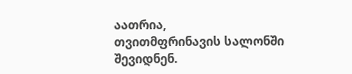აათრია,
თვითმფრინავის სალონში შევიდნენ.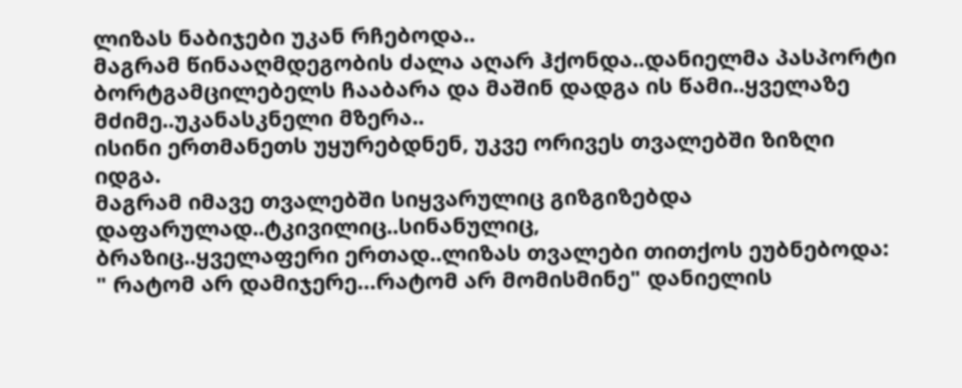ლიზას ნაბიჯები უკან რჩებოდა..
მაგრამ წინააღმდეგობის ძალა აღარ ჰქონდა..დანიელმა პასპორტი ბორტგამცილებელს ჩააბარა და მაშინ დადგა ის წამი..ყველაზე მძიმე..უკანასკნელი მზერა..
ისინი ერთმანეთს უყურებდნენ, უკვე ორივეს თვალებში ზიზღი იდგა.
მაგრამ იმავე თვალებში სიყვარულიც გიზგიზებდა დაფარულად..ტკივილიც..სინანულიც,
ბრაზიც..ყველაფერი ერთად..ლიზას თვალები თითქოს ეუბნებოდა:
" რატომ არ დამიჯერე…რატომ არ მომისმინე" დანიელის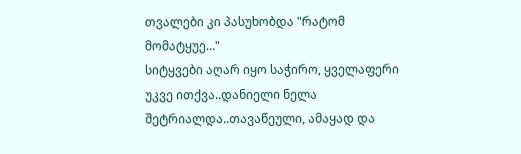თვალები კი პასუხობდა "რატომ მომატყუე…"
სიტყვები აღარ იყო საჭირო, ყველაფერი უკვე ითქვა..დანიელი ნელა შეტრიალდა..თავაწეული, ამაყად და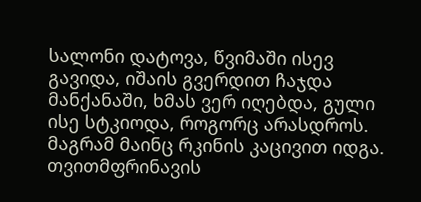სალონი დატოვა, წვიმაში ისევ გავიდა, იშაის გვერდით ჩაჯდა მანქანაში, ხმას ვერ იღებდა, გული ისე სტკიოდა, როგორც არასდროს.
მაგრამ მაინც რკინის კაცივით იდგა.
თვითმფრინავის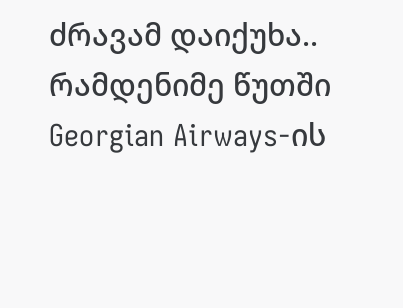ძრავამ დაიქუხა..
რამდენიმე წუთში Georgian Airways-ის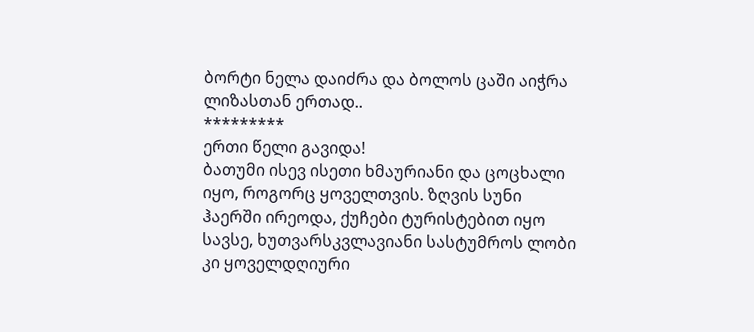ბორტი ნელა დაიძრა და ბოლოს ცაში აიჭრა ლიზასთან ერთად..
*********
ერთი წელი გავიდა!
ბათუმი ისევ ისეთი ხმაურიანი და ცოცხალი იყო, როგორც ყოველთვის. ზღვის სუნი ჰაერში ირეოდა, ქუჩები ტურისტებით იყო სავსე, ხუთვარსკვლავიანი სასტუმროს ლობი კი ყოველდღიური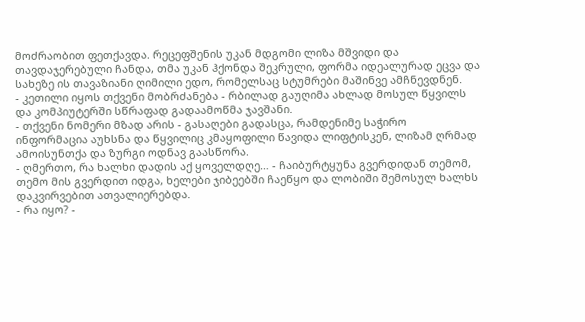მოძრაობით ფეთქავდა. რეცეფშენის უკან მდგომი ლიზა მშვიდი და თავდაჯერებული ჩანდა, თმა უკან ჰქონდა შეკრული, ფორმა იდეალურად ეცვა და სახეზე ის თავაზიანი ღიმილი ედო, რომელსაც სტუმრები მაშინვე ამჩნევდნენ.
- კეთილი იყოს თქვენი მობრძანება - რბილად გაუღიმა ახლად მოსულ წყვილს და კომპიუტერში სწრაფად გადაამოწმა ჯავშანი.
- თქვენი ნომერი მზად არის - გასაღები გადასცა, რამდენიმე საჭირო ინფორმაცია აუხსნა და წყვილიც კმაყოფილი წავიდა ლიფტისკენ, ლიზამ ღრმად ამოისუნთქა და ზურგი ოდნავ გაასწორა.
- ღმერთო, რა ხალხი დადის აქ ყოველდღე… - ჩაიბურტყუნა გვერდიდან თემომ, თემო მის გვერდით იდგა, ხელები ჯიბეებში ჩაეწყო და ლობიში შემოსულ ხალხს დაკვირვებით ათვალიერებდა.
- რა იყო? -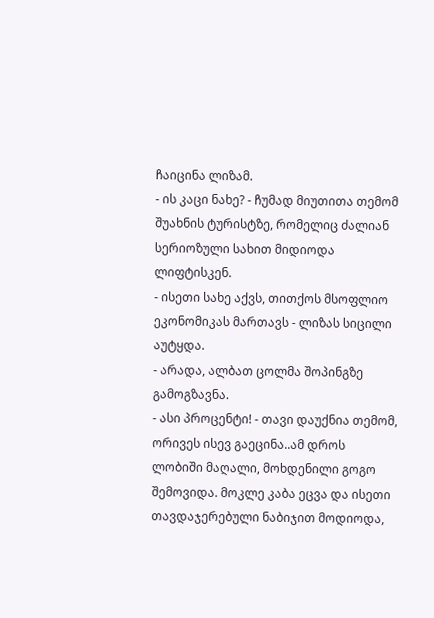ჩაიცინა ლიზამ.
- ის კაცი ნახე? - ჩუმად მიუთითა თემომ შუახნის ტურისტზე, რომელიც ძალიან სერიოზული სახით მიდიოდა ლიფტისკენ.
- ისეთი სახე აქვს, თითქოს მსოფლიო ეკონომიკას მართავს - ლიზას სიცილი აუტყდა.
- არადა, ალბათ ცოლმა შოპინგზე გამოგზავნა.
- ასი პროცენტი! - თავი დაუქნია თემომ,
ორივეს ისევ გაეცინა..ამ დროს ლობიში მაღალი, მოხდენილი გოგო შემოვიდა. მოკლე კაბა ეცვა და ისეთი თავდაჯერებული ნაბიჯით მოდიოდა,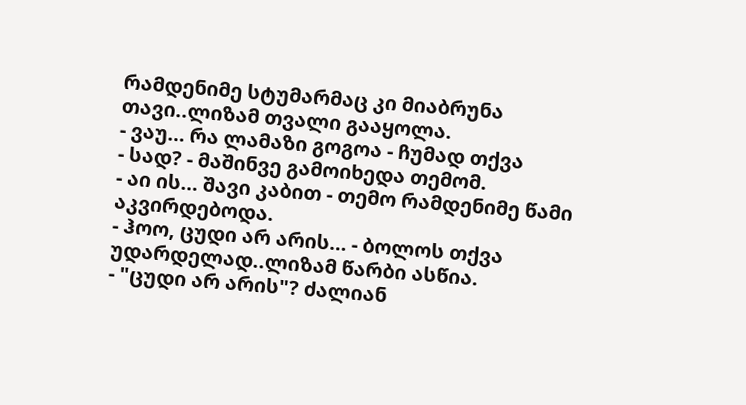რამდენიმე სტუმარმაც კი მიაბრუნა თავი..ლიზამ თვალი გააყოლა.
- ვაუ… რა ლამაზი გოგოა - ჩუმად თქვა
- სად? - მაშინვე გამოიხედა თემომ.
- აი ის… შავი კაბით - თემო რამდენიმე წამი აკვირდებოდა.
- ჰოო, ცუდი არ არის… - ბოლოს თქვა უდარდელად..ლიზამ წარბი ასწია.
- "ცუდი არ არის"? ძალიან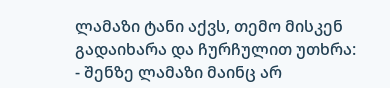ლამაზი ტანი აქვს, თემო მისკენ გადაიხარა და ჩურჩულით უთხრა:
- შენზე ლამაზი მაინც არ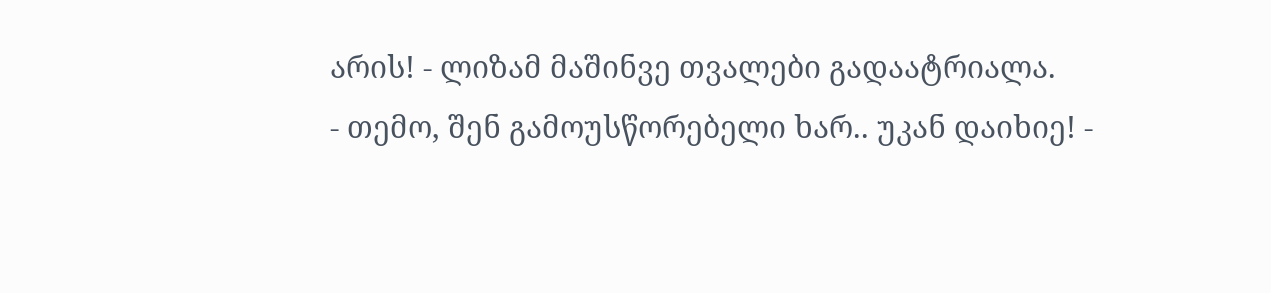არის! - ლიზამ მაშინვე თვალები გადაატრიალა.
- თემო, შენ გამოუსწორებელი ხარ.. უკან დაიხიე! -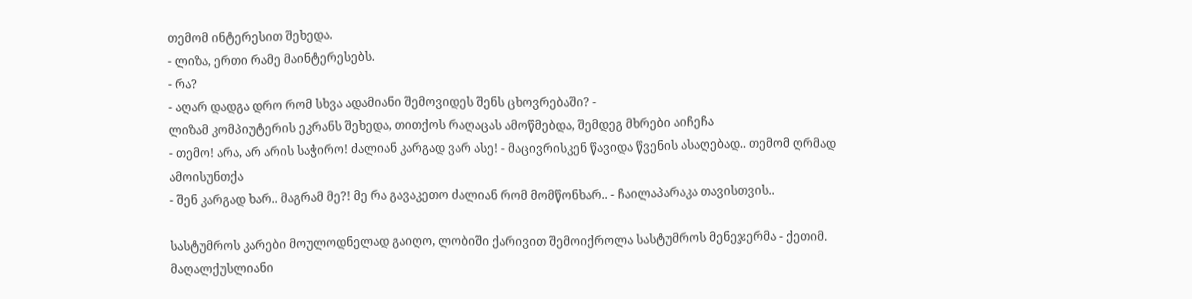თემომ ინტერესით შეხედა.
- ლიზა, ერთი რამე მაინტერესებს.
- რა?
- აღარ დადგა დრო რომ სხვა ადამიანი შემოვიდეს შენს ცხოვრებაში? -
ლიზამ კომპიუტერის ეკრანს შეხედა, თითქოს რაღაცას ამოწმებდა, შემდეგ მხრები აიჩეჩა
- თემო! არა, არ არის საჭირო! ძალიან კარგად ვარ ასე! - მაცივრისკენ წავიდა წვენის ასაღებად.. თემომ ღრმად ამოისუნთქა
- შენ კარგად ხარ.. მაგრამ მე?! მე რა გავაკეთო ძალიან რომ მომწონხარ.. - ჩაილაპარაკა თავისთვის..

სასტუმროს კარები მოულოდნელად გაიღო, ლობიში ქარივით შემოიქროლა სასტუმროს მენეჯერმა - ქეთიმ. მაღალქუსლიანი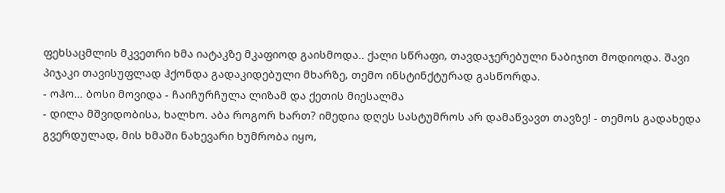ფეხსაცმლის მკვეთრი ხმა იატაკზე მკაფიოდ გაისმოდა.. ქალი სწრაფი, თავდაჯერებული ნაბიჯით მოდიოდა. შავი პიჯაკი თავისუფლად ჰქონდა გადაკიდებული მხარზე, თემო ინსტინქტურად გასწორდა.
- ოჰო… ბოსი მოვიდა - ჩაიჩურჩულა ლიზამ და ქეთის მიესალმა
- დილა მშვიდობისა, ხალხო. აბა როგორ ხართ? იმედია დღეს სასტუმროს არ დამაწვავთ თავზე! - თემოს გადახედა გვერდულად, მის ხმაში ნახევარი ხუმრობა იყო,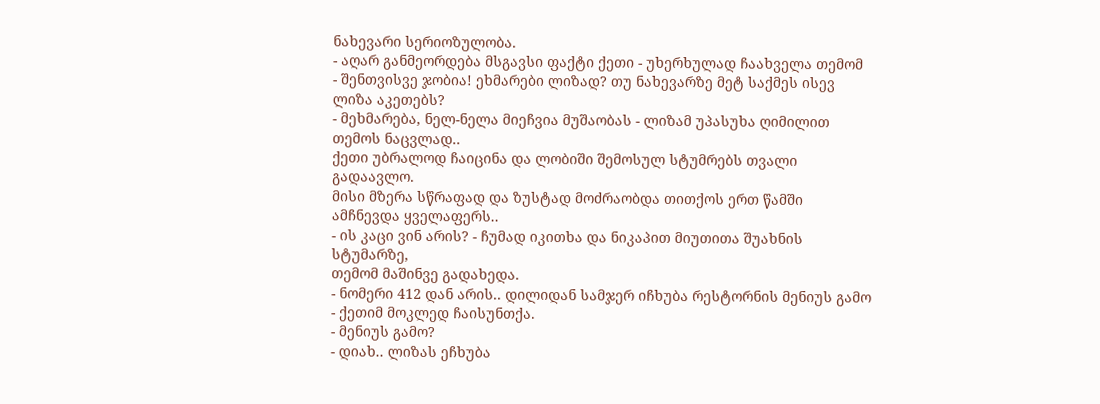ნახევარი სერიოზულობა.
- აღარ განმეორდება მსგავსი ფაქტი ქეთი - უხერხულად ჩაახველა თემომ
- შენთვისვე ჯობია! ეხმარები ლიზად? თუ ნახევარზე მეტ საქმეს ისევ ლიზა აკეთებს?
- მეხმარება, ნელ-ნელა მიეჩვია მუშაობას - ლიზამ უპასუხა ღიმილით თემოს ნაცვლად..
ქეთი უბრალოდ ჩაიცინა და ლობიში შემოსულ სტუმრებს თვალი გადაავლო.
მისი მზერა სწრაფად და ზუსტად მოძრაობდა თითქოს ერთ წამში ამჩნევდა ყველაფერს..
- ის კაცი ვინ არის? - ჩუმად იკითხა და ნიკაპით მიუთითა შუახნის სტუმარზე,
თემომ მაშინვე გადახედა.
- ნომერი 412 დან არის.. დილიდან სამჯერ იჩხუბა რესტორნის მენიუს გამო - ქეთიმ მოკლედ ჩაისუნთქა.
- მენიუს გამო?
- დიახ.. ლიზას ეჩხუბა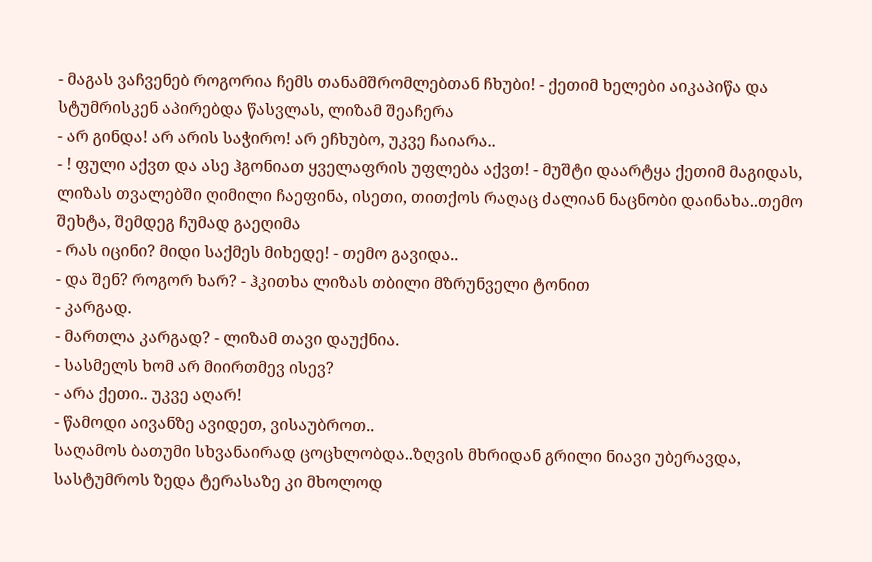- მაგას ვაჩვენებ როგორია ჩემს თანამშრომლებთან ჩხუბი! - ქეთიმ ხელები აიკაპიწა და სტუმრისკენ აპირებდა წასვლას, ლიზამ შეაჩერა
- არ გინდა! არ არის საჭირო! არ ეჩხუბო, უკვე ჩაიარა..
- ! ფული აქვთ და ასე ჰგონიათ ყველაფრის უფლება აქვთ! - მუშტი დაარტყა ქეთიმ მაგიდას, ლიზას თვალებში ღიმილი ჩაეფინა, ისეთი, თითქოს რაღაც ძალიან ნაცნობი დაინახა..თემო შეხტა, შემდეგ ჩუმად გაეღიმა
- რას იცინი? მიდი საქმეს მიხედე! - თემო გავიდა..
- და შენ? როგორ ხარ? - ჰკითხა ლიზას თბილი მზრუნველი ტონით
- კარგად.
- მართლა კარგად? - ლიზამ თავი დაუქნია.
- სასმელს ხომ არ მიირთმევ ისევ?
- არა ქეთი.. უკვე აღარ!
- წამოდი აივანზე ავიდეთ, ვისაუბროთ..
საღამოს ბათუმი სხვანაირად ცოცხლობდა..ზღვის მხრიდან გრილი ნიავი უბერავდა, სასტუმროს ზედა ტერასაზე კი მხოლოდ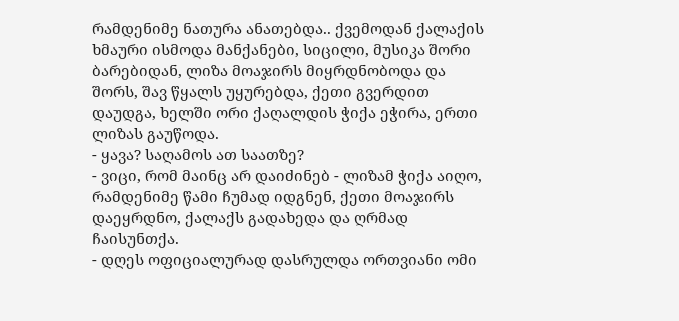რამდენიმე ნათურა ანათებდა.. ქვემოდან ქალაქის ხმაური ისმოდა მანქანები, სიცილი, მუსიკა შორი ბარებიდან, ლიზა მოაჯირს მიყრდნობოდა და შორს, შავ წყალს უყურებდა, ქეთი გვერდით დაუდგა, ხელში ორი ქაღალდის ჭიქა ეჭირა, ერთი ლიზას გაუწოდა.
- ყავა? საღამოს ათ საათზე?
- ვიცი, რომ მაინც არ დაიძინებ - ლიზამ ჭიქა აიღო, რამდენიმე წამი ჩუმად იდგნენ, ქეთი მოაჯირს დაეყრდნო, ქალაქს გადახედა და ღრმად ჩაისუნთქა.
- დღეს ოფიციალურად დასრულდა ორთვიანი ომი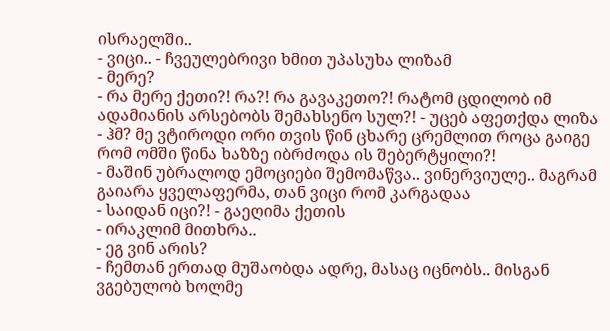ისრაელში..
- ვიცი.. - ჩვეულებრივი ხმით უპასუხა ლიზამ
- მერე?
- რა მერე ქეთი?! რა?! რა გავაკეთო?! რატომ ცდილობ იმ ადამიანის არსებობს შემახსენო სულ?! - უცებ აფეთქდა ლიზა
- ჰმ? მე ვტიროდი ორი თვის წინ ცხარე ცრემლით როცა გაიგე რომ ომში წინა ხაზზე იბრძოდა ის შებერტყილი?!
- მაშინ უბრალოდ ემოციები შემომაწვა.. ვინერვიულე.. მაგრამ გაიარა ყველაფერმა, თან ვიცი რომ კარგადაა
- საიდან იცი?! - გაეღიმა ქეთის
- ირაკლიმ მითხრა..
- ეგ ვინ არის?
- ჩემთან ერთად მუშაობდა ადრე, მასაც იცნობს.. მისგან ვგებულობ ხოლმე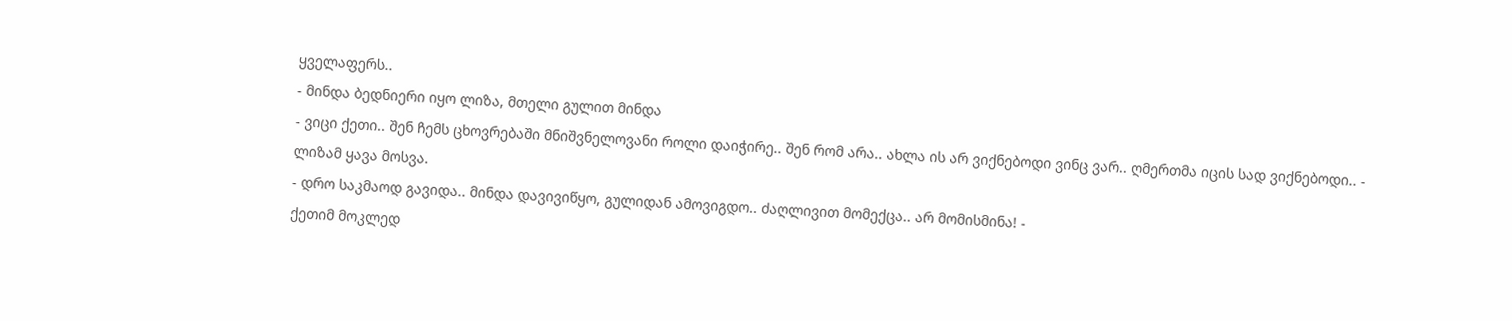ყველაფერს..
- მინდა ბედნიერი იყო ლიზა, მთელი გულით მინდა
- ვიცი ქეთი.. შენ ჩემს ცხოვრებაში მნიშვნელოვანი როლი დაიჭირე.. შენ რომ არა.. ახლა ის არ ვიქნებოდი ვინც ვარ.. ღმერთმა იცის სად ვიქნებოდი.. -
ლიზამ ყავა მოსვა.
- დრო საკმაოდ გავიდა.. მინდა დავივიწყო, გულიდან ამოვიგდო.. ძაღლივით მომექცა.. არ მომისმინა! -
ქეთიმ მოკლედ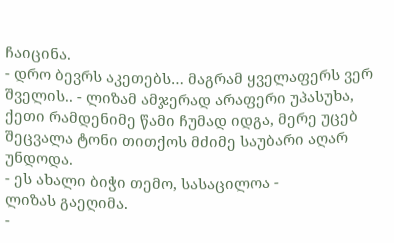ჩაიცინა.
- დრო ბევრს აკეთებს… მაგრამ ყველაფერს ვერ შველის.. - ლიზამ ამჯერად არაფერი უპასუხა, ქეთი რამდენიმე წამი ჩუმად იდგა, მერე უცებ შეცვალა ტონი თითქოს მძიმე საუბარი აღარ უნდოდა.
- ეს ახალი ბიჭი თემო, სასაცილოა -
ლიზას გაეღიმა.
-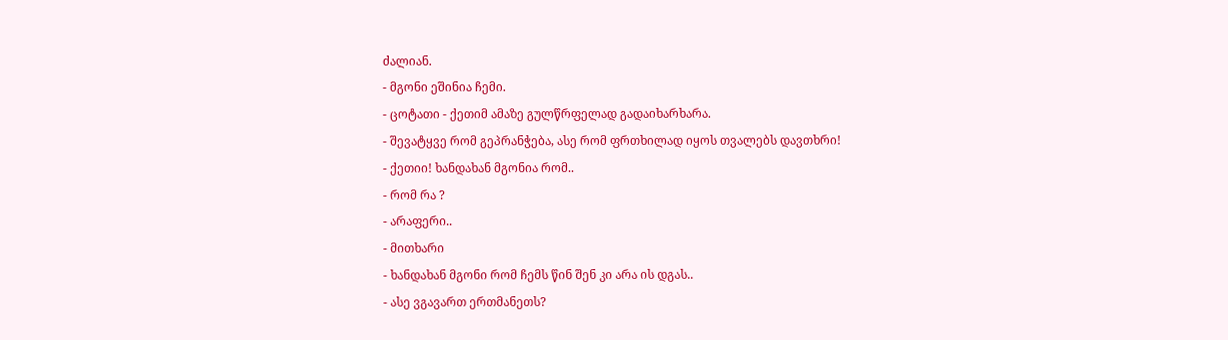ძალიან.
- მგონი ეშინია ჩემი.
- ცოტათი - ქეთიმ ამაზე გულწრფელად გადაიხარხარა.
- შევატყვე რომ გეპრანჭება, ასე რომ ფრთხილად იყოს თვალებს დავთხრი!
- ქეთიი! ხანდახან მგონია რომ..
- რომ რა ?
- არაფერი..
- მითხარი
- ხანდახან მგონი რომ ჩემს წინ შენ კი არა ის დგას..
- ასე ვგავართ ერთმანეთს?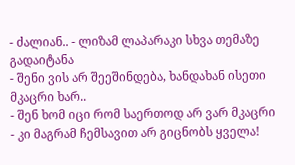- ძალიან.. - ლიზამ ლაპარაკი სხვა თემაზე გადაიტანა
- შენი ვის არ შეეშინდება, ხანდახან ისეთი მკაცრი ხარ..
- შენ ხომ იცი რომ საერთოდ არ ვარ მკაცრი
- კი მაგრამ ჩემსავით არ გიცნობს ყველა!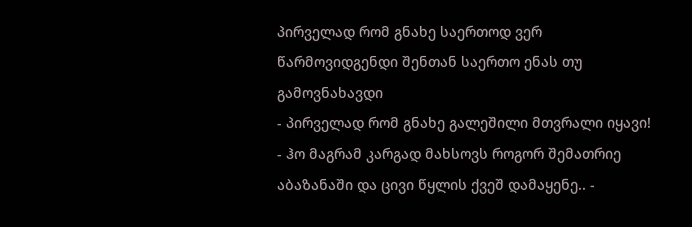პირველად რომ გნახე საერთოდ ვერ წარმოვიდგენდი შენთან საერთო ენას თუ გამოვნახავდი
- პირველად რომ გნახე გალეშილი მთვრალი იყავი!
- ჰო მაგრამ კარგად მახსოვს როგორ შემათრიე აბაზანაში და ცივი წყლის ქვეშ დამაყენე.. -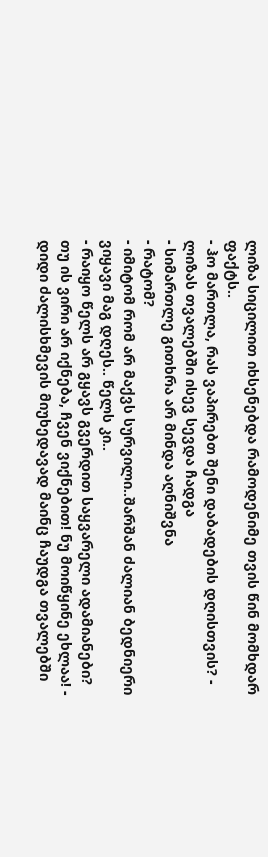ლიზა სიცილით იხსენებდა რამოდენიმე თვის წინ მომხდარ ფაქტს..
- ჰო მართლა, რას ვაპირებთ შენი დაბადების დღისთვის? - ლიზას თვალებში ისევ სევდა ჩადგა
- სიმართლე გითხრა არ მინდა აღნიშვნა
- რატომ?
- იმიტომ რომ არ მაქვს სურვილი..შარშან ძალიან ბედნიერი ვიყავი მაგ დღეს.. წელს კი..
- რაიყო წელს არ გყავს გვერდით საყვარელი ადამიანები? თუ ის ვირი არ იქნება, ჩვენ ვიქნებით! ნუ მოიწყინე ეხლაა! - დიდი ძალისხმევის მიუხედავად მაინც ჩაუდგა თვალებში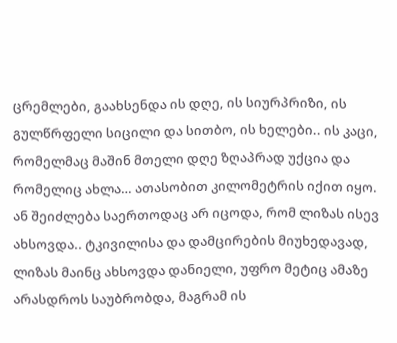ცრემლები, გაახსენდა ის დღე, ის სიურპრიზი, ის გულწრფელი სიცილი და სითბო, ის ხელები.. ის კაცი, რომელმაც მაშინ მთელი დღე ზღაპრად უქცია და რომელიც ახლა… ათასობით კილომეტრის იქით იყო.
ან შეიძლება საერთოდაც არ იცოდა, რომ ლიზას ისევ ახსოვდა.. ტკივილისა და დამცირების მიუხედავად, ლიზას მაინც ახსოვდა დანიელი, უფრო მეტიც ამაზე არასდროს საუბრობდა, მაგრამ ის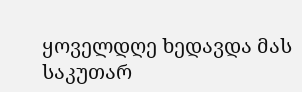ყოველდღე ხედავდა მას საკუთარ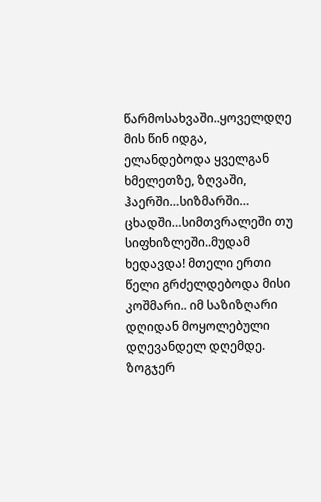წარმოსახვაში..ყოველდღე მის წინ იდგა, ელანდებოდა ყველგან ხმელეთზე, ზღვაში, ჰაერში…სიზმარში…
ცხადში…სიმთვრალეში თუ სიფხიზლეში..მუდამ ხედავდა! მთელი ერთი წელი გრძელდებოდა მისი კოშმარი.. იმ საზიზღარი დღიდან მოყოლებული დღევანდელ დღემდე.
ზოგჯერ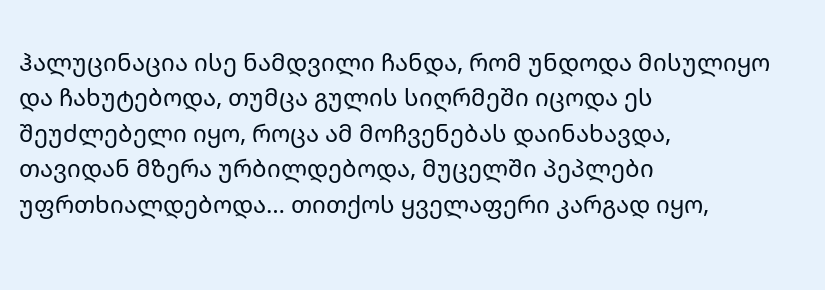ჰალუცინაცია ისე ნამდვილი ჩანდა, რომ უნდოდა მისულიყო და ჩახუტებოდა, თუმცა გულის სიღრმეში იცოდა ეს შეუძლებელი იყო, როცა ამ მოჩვენებას დაინახავდა, თავიდან მზერა ურბილდებოდა, მუცელში პეპლები უფრთხიალდებოდა… თითქოს ყველაფერი კარგად იყო,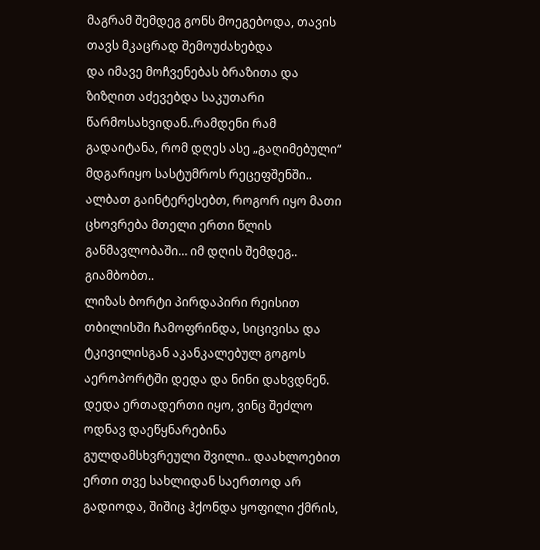მაგრამ შემდეგ გონს მოეგებოდა, თავის თავს მკაცრად შემოუძახებდა
და იმავე მოჩვენებას ბრაზითა და ზიზღით აძევებდა საკუთარი წარმოსახვიდან..რამდენი რამ გადაიტანა, რომ დღეს ასე „გაღიმებული“ მდგარიყო სასტუმროს რეცეფშენში..
ალბათ გაინტერესებთ, როგორ იყო მათი ცხოვრება მთელი ერთი წლის განმავლობაში… იმ დღის შემდეგ..
გიამბობთ..
ლიზას ბორტი პირდაპირი რეისით თბილისში ჩამოფრინდა, სიცივისა და ტკივილისგან აკანკალებულ გოგოს აეროპორტში დედა და ნინი დახვდნენ.
დედა ერთადერთი იყო, ვინც შეძლო ოდნავ დაეწყნარებინა გულდამსხვრეული შვილი.. დაახლოებით ერთი თვე სახლიდან საერთოდ არ გადიოდა, შიშიც ჰქონდა ყოფილი ქმრის,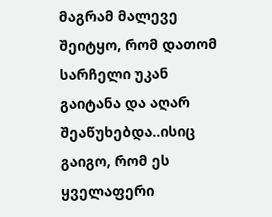მაგრამ მალევე შეიტყო, რომ დათომ სარჩელი უკან გაიტანა და აღარ შეაწუხებდა..ისიც გაიგო, რომ ეს ყველაფერი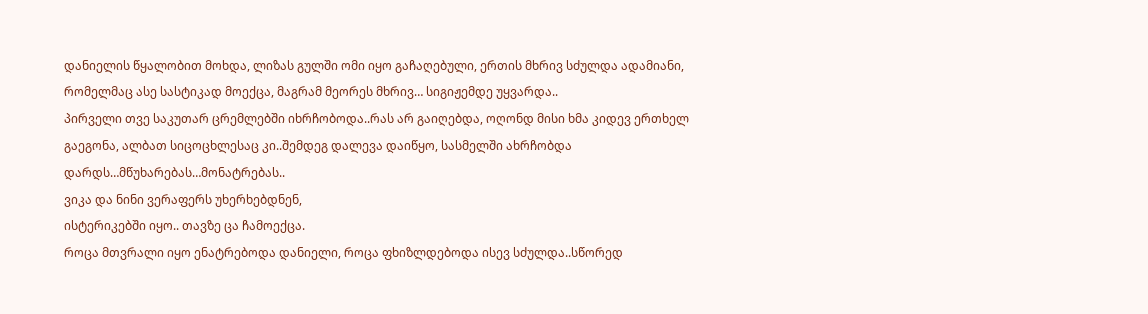დანიელის წყალობით მოხდა, ლიზას გულში ომი იყო გაჩაღებული, ერთის მხრივ სძულდა ადამიანი, რომელმაც ასე სასტიკად მოექცა, მაგრამ მეორეს მხრივ… სიგიჟემდე უყვარდა..
პირველი თვე საკუთარ ცრემლებში იხრჩობოდა..რას არ გაიღებდა, ოღონდ მისი ხმა კიდევ ერთხელ გაეგონა, ალბათ სიცოცხლესაც კი..შემდეგ დალევა დაიწყო, სასმელში ახრჩობდა დარდს…მწუხარებას…მონატრებას..
ვიკა და ნინი ვერაფერს უხერხებდნენ,
ისტერიკებში იყო.. თავზე ცა ჩამოექცა.
როცა მთვრალი იყო ენატრებოდა დანიელი, როცა ფხიზლდებოდა ისევ სძულდა..სწორედ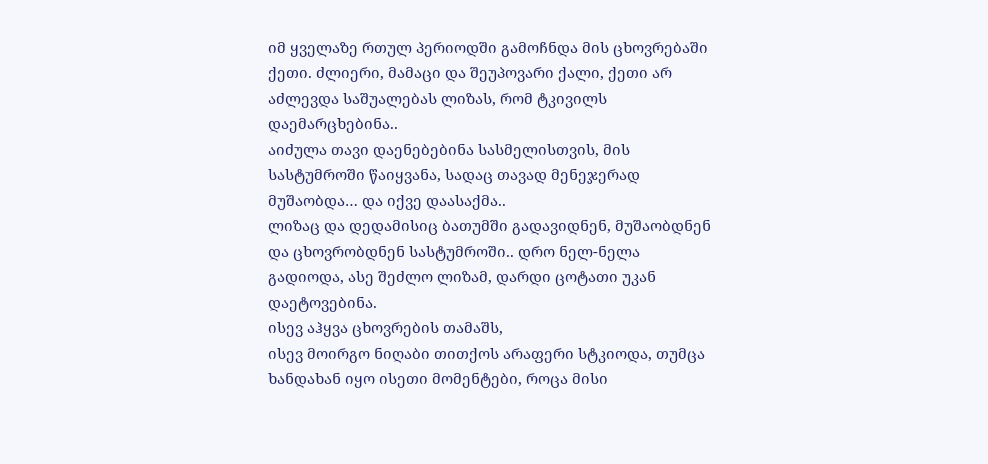იმ ყველაზე რთულ პერიოდში გამოჩნდა მის ცხოვრებაში ქეთი. ძლიერი, მამაცი და შეუპოვარი ქალი, ქეთი არ აძლევდა საშუალებას ლიზას, რომ ტკივილს დაემარცხებინა..
აიძულა თავი დაენებებინა სასმელისთვის, მის სასტუმროში წაიყვანა, სადაც თავად მენეჯერად მუშაობდა… და იქვე დაასაქმა..
ლიზაც და დედამისიც ბათუმში გადავიდნენ, მუშაობდნენ და ცხოვრობდნენ სასტუმროში.. დრო ნელ-ნელა გადიოდა, ასე შეძლო ლიზამ, დარდი ცოტათი უკან დაეტოვებინა.
ისევ აჰყვა ცხოვრების თამაშს,
ისევ მოირგო ნიღაბი თითქოს არაფერი სტკიოდა, თუმცა ხანდახან იყო ისეთი მომენტები, როცა მისი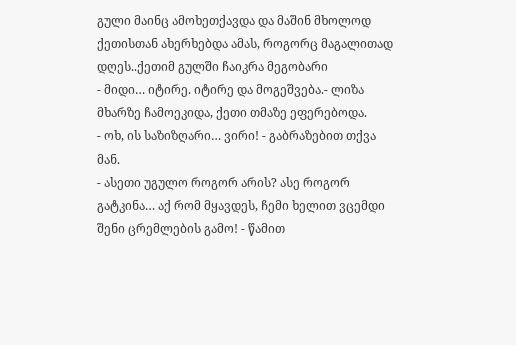გული მაინც ამოხეთქავდა და მაშინ მხოლოდ ქეთისთან ახერხებდა ამას, როგორც მაგალითად დღეს..ქეთიმ გულში ჩაიკრა მეგობარი
- მიდი… იტირე. იტირე და მოგეშვება.- ლიზა მხარზე ჩამოეკიდა, ქეთი თმაზე ეფერებოდა.
- ოხ, ის საზიზღარი… ვირი! - გაბრაზებით თქვა მან.
- ასეთი უგულო როგორ არის? ასე როგორ გატკინა… აქ რომ მყავდეს, ჩემი ხელით ვცემდი შენი ცრემლების გამო! - წამით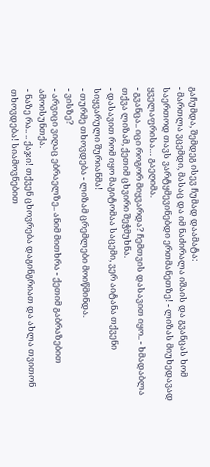გაჩუმდა, შემდეგ ისევ ჩუმად დაამატა:
- მართლა ვცემდი, მასაც და იმ ნაძირალა იშაის და გვანცას ხომ საერთოდ თავს ვარტყმევინებდი ერთმანეთზე! - ლიზას მიუხედავად ყველაფრისა… გაეღიმა.
- გვანცა.. იცი როგორ მიყვარდა? ჩემთვის დასავით იყო.. - ხმადაბლა თქვა ლიზამ, ქეთიმ ცხვირი შეჭმუხნა.
- დასავით რომ იყო მაგიტომაა საცემი, ვერ აიტანა თქვენი სიყვარული შურიანმა!
- თურმე თხოვდება - ლიზამ ცრემლები მოიწმინდა.
- ვისზე?
- არვიცი ვიღაც ებრაელზე.. ანიმ მითხრა - ქეთიმ გაბრაზებით ამოისუნთქა.
- ნაზე რა.. .. ქაჯი! თქვენ ცხოვრება დაგინგრიათ და ახლა თვითონ თხოვდება! სიამოვნებით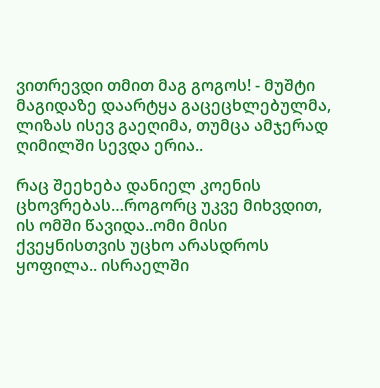ვითრევდი თმით მაგ გოგოს! - მუშტი მაგიდაზე დაარტყა გაცეცხლებულმა, ლიზას ისევ გაეღიმა, თუმცა ამჯერად ღიმილში სევდა ერია..

რაც შეეხება დანიელ კოენის ცხოვრებას…როგორც უკვე მიხვდით, ის ომში წავიდა..ომი მისი ქვეყნისთვის უცხო არასდროს ყოფილა.. ისრაელში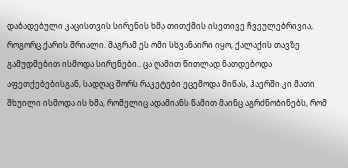დაბადებული კაცისთვის სირენის ხმა თითქმის ისეთივე ჩვეულებრივია, როგორც ქარის შრიალი. მაგრამ ეს ომი სხვანაირი იყო, ქალაქის თავზე გამუდმებით ისმოდა სირენები.. ცა ღამით წითლად ნათდებოდა აფეთქებებისგან, სადღაც შორს რაკეტები ეცემოდა მიწას, ჰაერში კი მათი შხუილი ისმოდა ის ხმა, რომელიც ადამიანს წამით მაინც აგრძნობინებს, რომ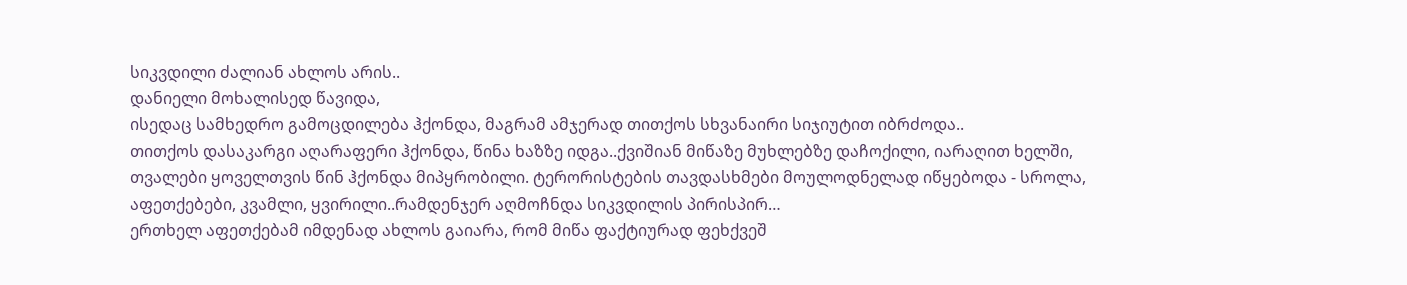სიკვდილი ძალიან ახლოს არის..
დანიელი მოხალისედ წავიდა,
ისედაც სამხედრო გამოცდილება ჰქონდა, მაგრამ ამჯერად თითქოს სხვანაირი სიჯიუტით იბრძოდა..
თითქოს დასაკარგი აღარაფერი ჰქონდა, წინა ხაზზე იდგა..ქვიშიან მიწაზე მუხლებზე დაჩოქილი, იარაღით ხელში, თვალები ყოველთვის წინ ჰქონდა მიპყრობილი. ტერორისტების თავდასხმები მოულოდნელად იწყებოდა - სროლა, აფეთქებები, კვამლი, ყვირილი..რამდენჯერ აღმოჩნდა სიკვდილის პირისპირ…
ერთხელ აფეთქებამ იმდენად ახლოს გაიარა, რომ მიწა ფაქტიურად ფეხქვეშ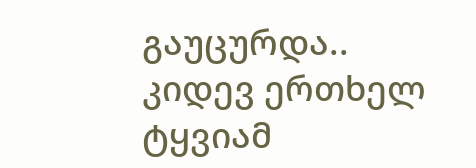გაუცურდა.. კიდევ ერთხელ ტყვიამ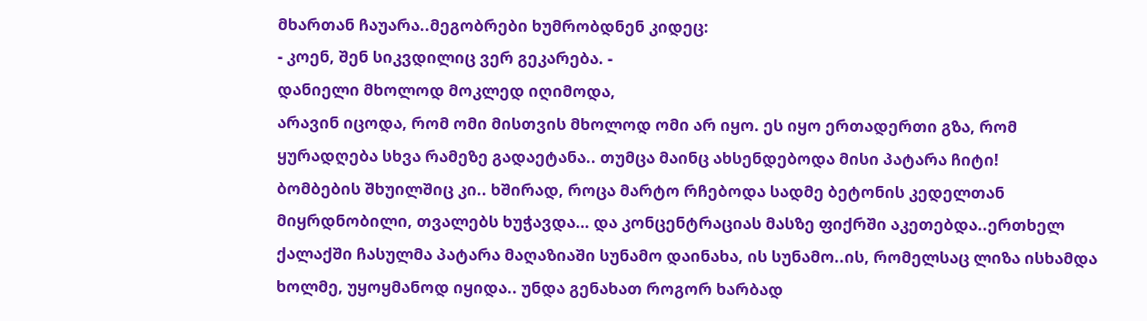მხართან ჩაუარა..მეგობრები ხუმრობდნენ კიდეც:
- კოენ, შენ სიკვდილიც ვერ გეკარება. -
დანიელი მხოლოდ მოკლედ იღიმოდა,
არავინ იცოდა, რომ ომი მისთვის მხოლოდ ომი არ იყო. ეს იყო ერთადერთი გზა, რომ ყურადღება სხვა რამეზე გადაეტანა.. თუმცა მაინც ახსენდებოდა მისი პატარა ჩიტი!
ბომბების შხუილშიც კი.. ხშირად, როცა მარტო რჩებოდა სადმე ბეტონის კედელთან მიყრდნობილი, თვალებს ხუჭავდა… და კონცენტრაციას მასზე ფიქრში აკეთებდა..ერთხელ ქალაქში ჩასულმა პატარა მაღაზიაში სუნამო დაინახა, ის სუნამო..ის, რომელსაც ლიზა ისხამდა ხოლმე, უყოყმანოდ იყიდა.. უნდა გენახათ როგორ ხარბად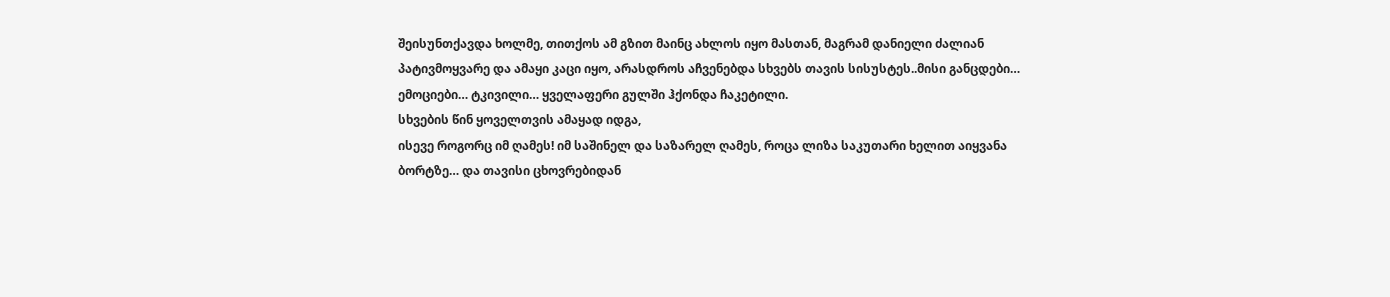შეისუნთქავდა ხოლმე, თითქოს ამ გზით მაინც ახლოს იყო მასთან, მაგრამ დანიელი ძალიან პატივმოყვარე და ამაყი კაცი იყო, არასდროს აჩვენებდა სხვებს თავის სისუსტეს..მისი განცდები… ემოციები… ტკივილი… ყველაფერი გულში ჰქონდა ჩაკეტილი.
სხვების წინ ყოველთვის ამაყად იდგა,
ისევე როგორც იმ ღამეს! იმ საშინელ და საზარელ ღამეს, როცა ლიზა საკუთარი ხელით აიყვანა ბორტზე… და თავისი ცხოვრებიდან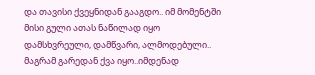და თავისი ქვეყნიდან გააგდო.. იმ მომენტში მისი გული ათას ნაწილად იყო დამსხვრეული, დამწვარი, ალმოდებული.. მაგრამ გარედან ქვა იყო..იმდენად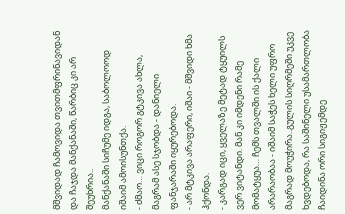მშვიდად ჩამოვიდა თვითმფრინავიდან და ჩაჯდა მანქანაში, წარბიც კი არ შეუხრია..
მანქანაში სიჩუმე იდგა, საბოლოოდ იშაიმ ამოისუნთქა.
- ძმაო… ვიცი როგორ გტკივა ახლა, მაგრამ ასე სჯობდა - დანიელი ფანჯარაში იყურებოდა.
- არ მტკივა არაფერი, იშაი - მშვიდი ხმა ჰქონდა.
- კარგად იცი, ყველაზე მეტად ტყუილს ვერ ვიტანდი. მან კი იმდენი რამე მომატყუა… ჩემს თვალში ის ქალი არარაობაა - იშაიმ საჭეს ხელი უფრო მაგრად მოუჭირა..გულის სიღრმეში უკვე ხვდებოდა, რა საშინელი უსამართლობა ჩაიდინა ორი სიგიჟემდე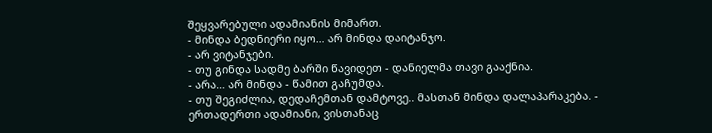შეყვარებული ადამიანის მიმართ.
- მინდა ბედნიერი იყო… არ მინდა დაიტანჯო.
- არ ვიტანჯები.
- თუ გინდა სადმე ბარში წავიდეთ - დანიელმა თავი გააქნია.
- არა… არ მინდა - წამით გაჩუმდა.
- თუ შეგიძლია, დედაჩემთან დამტოვე.. მასთან მინდა დალაპარაკება. -
ერთადერთი ადამიანი, ვისთანაც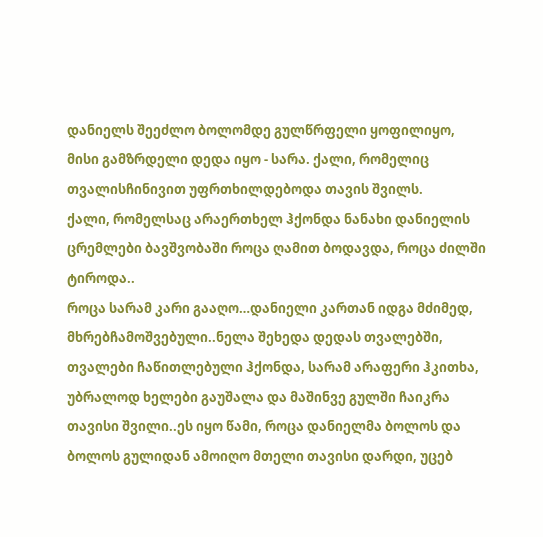დანიელს შეეძლო ბოლომდე გულწრფელი ყოფილიყო, მისი გამზრდელი დედა იყო - სარა. ქალი, რომელიც თვალისჩინივით უფრთხილდებოდა თავის შვილს.
ქალი, რომელსაც არაერთხელ ჰქონდა ნანახი დანიელის ცრემლები ბავშვობაში როცა ღამით ბოდავდა, როცა ძილში ტიროდა..
როცა სარამ კარი გააღო…დანიელი კართან იდგა მძიმედ, მხრებჩამოშვებული..ნელა შეხედა დედას თვალებში, თვალები ჩაწითლებული ჰქონდა, სარამ არაფერი ჰკითხა, უბრალოდ ხელები გაუშალა და მაშინვე გულში ჩაიკრა თავისი შვილი..ეს იყო წამი, როცა დანიელმა ბოლოს და ბოლოს გულიდან ამოიღო მთელი თავისი დარდი, უცებ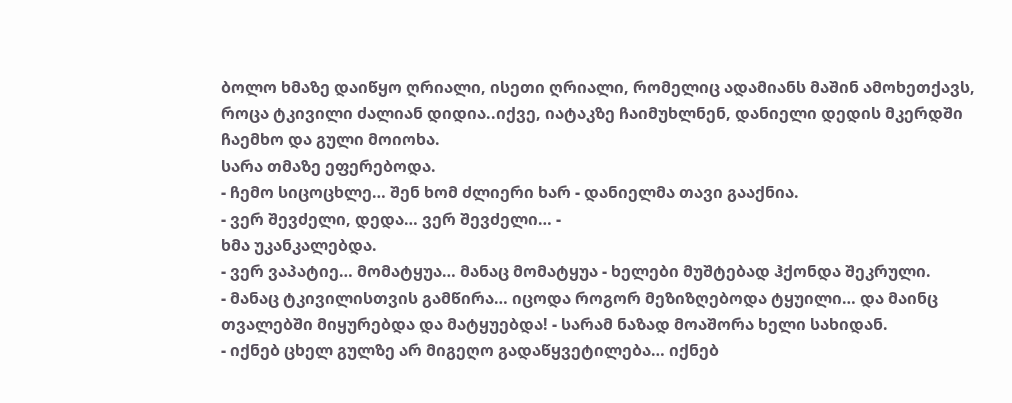ბოლო ხმაზე დაიწყო ღრიალი, ისეთი ღრიალი, რომელიც ადამიანს მაშინ ამოხეთქავს, როცა ტკივილი ძალიან დიდია..იქვე, იატაკზე ჩაიმუხლნენ, დანიელი დედის მკერდში ჩაემხო და გული მოიოხა.
სარა თმაზე ეფერებოდა.
- ჩემო სიცოცხლე… შენ ხომ ძლიერი ხარ - დანიელმა თავი გააქნია.
- ვერ შევძელი, დედა… ვერ შევძელი… -
ხმა უკანკალებდა.
- ვერ ვაპატიე… მომატყუა… მანაც მომატყუა - ხელები მუშტებად ჰქონდა შეკრული.
- მანაც ტკივილისთვის გამწირა… იცოდა როგორ მეზიზღებოდა ტყუილი… და მაინც თვალებში მიყურებდა და მატყუებდა! - სარამ ნაზად მოაშორა ხელი სახიდან.
- იქნებ ცხელ გულზე არ მიგეღო გადაწყვეტილება… იქნებ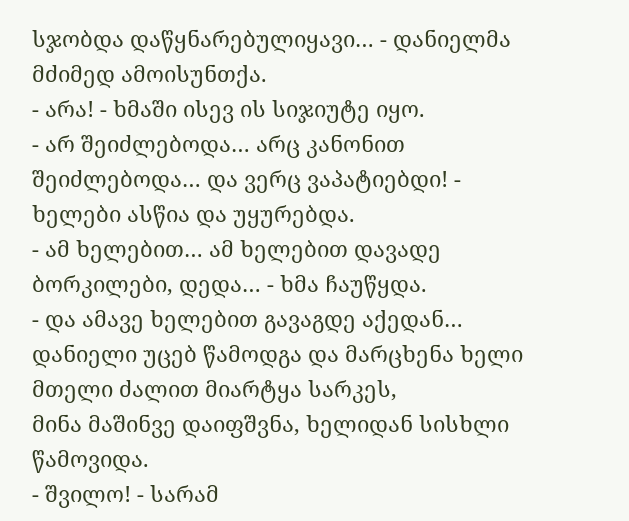სჯობდა დაწყნარებულიყავი… - დანიელმა მძიმედ ამოისუნთქა.
- არა! - ხმაში ისევ ის სიჯიუტე იყო.
- არ შეიძლებოდა… არც კანონით შეიძლებოდა… და ვერც ვაპატიებდი! -
ხელები ასწია და უყურებდა.
- ამ ხელებით… ამ ხელებით დავადე ბორკილები, დედა… - ხმა ჩაუწყდა.
- და ამავე ხელებით გავაგდე აქედან…
დანიელი უცებ წამოდგა და მარცხენა ხელი მთელი ძალით მიარტყა სარკეს,
მინა მაშინვე დაიფშვნა, ხელიდან სისხლი წამოვიდა.
- შვილო! - სარამ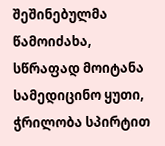შეშინებულმა წამოიძახა, სწრაფად მოიტანა სამედიცინო ყუთი, ჭრილობა სპირტით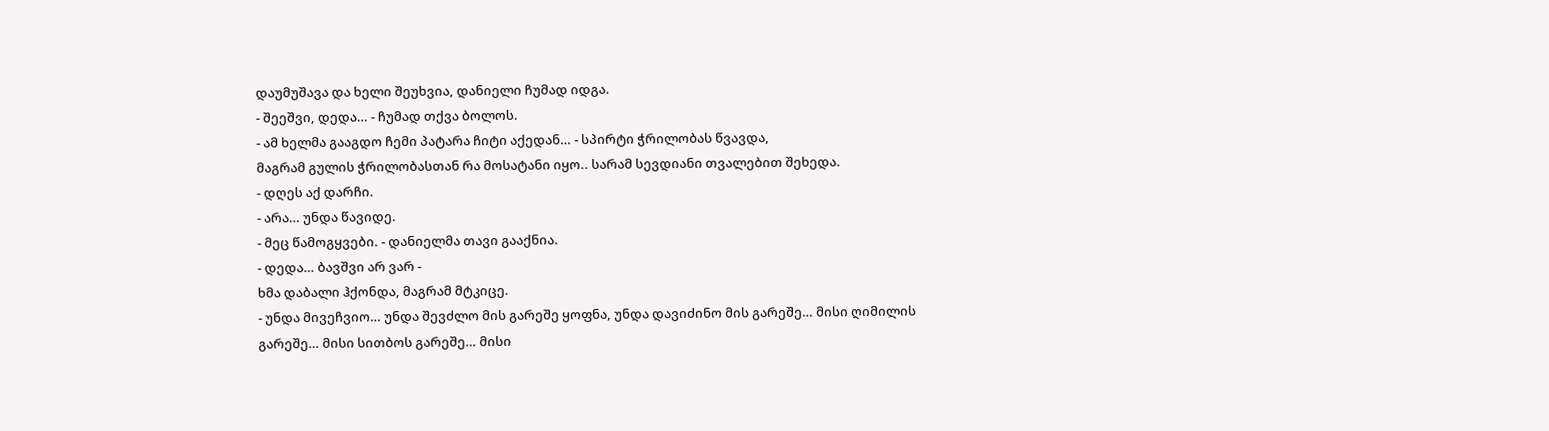დაუმუშავა და ხელი შეუხვია, დანიელი ჩუმად იდგა.
- შეეშვი, დედა… - ჩუმად თქვა ბოლოს.
- ამ ხელმა გააგდო ჩემი პატარა ჩიტი აქედან… - სპირტი ჭრილობას წვავდა,
მაგრამ გულის ჭრილობასთან რა მოსატანი იყო.. სარამ სევდიანი თვალებით შეხედა.
- დღეს აქ დარჩი.
- არა… უნდა წავიდე.
- მეც წამოგყვები. - დანიელმა თავი გააქნია.
- დედა… ბავშვი არ ვარ -
ხმა დაბალი ჰქონდა, მაგრამ მტკიცე.
- უნდა მივეჩვიო… უნდა შევძლო მის გარეშე ყოფნა, უნდა დავიძინო მის გარეშე… მისი ღიმილის გარეშე… მისი სითბოს გარეშე… მისი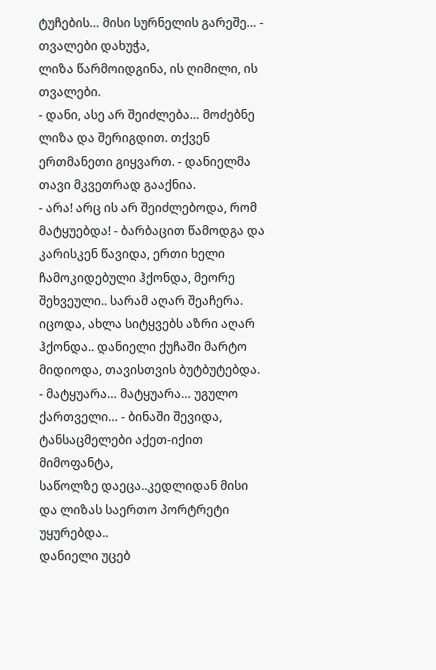ტუჩების… მისი სურნელის გარეშე… - თვალები დახუჭა,
ლიზა წარმოიდგინა, ის ღიმილი, ის თვალები.
- დანი, ასე არ შეიძლება… მოძებნე ლიზა და შერიგდით. თქვენ ერთმანეთი გიყვართ. - დანიელმა თავი მკვეთრად გააქნია.
- არა! არც ის არ შეიძლებოდა, რომ მატყუებდა! - ბარბაცით წამოდგა და კარისკენ წავიდა, ერთი ხელი ჩამოკიდებული ჰქონდა, მეორე შეხვეული.. სარამ აღარ შეაჩერა.
იცოდა, ახლა სიტყვებს აზრი აღარ ჰქონდა.. დანიელი ქუჩაში მარტო მიდიოდა, თავისთვის ბუტბუტებდა.
- მატყუარა… მატყუარა… უგულო ქართველი… - ბინაში შევიდა,
ტანსაცმელები აქეთ-იქით მიმოფანტა,
საწოლზე დაეცა..კედლიდან მისი და ლიზას საერთო პორტრეტი უყურებდა..
დანიელი უცებ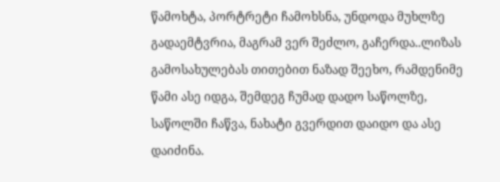წამოხტა, პორტრეტი ჩამოხსნა, უნდოდა მუხლზე გადაემტვრია, მაგრამ ვერ შეძლო, გაჩერდა..ლიზას გამოსახულებას თითებით ნაზად შეეხო, რამდენიმე წამი ასე იდგა, შემდეგ ჩუმად დადო საწოლზე, საწოლში ჩაწვა, ნახატი გვერდით დაიდო და ასე დაიძინა.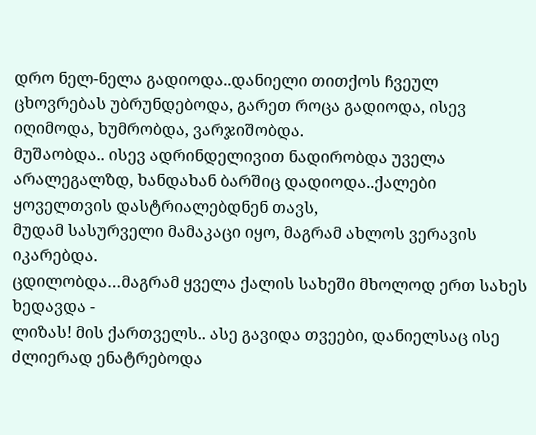დრო ნელ-ნელა გადიოდა..დანიელი თითქოს ჩვეულ ცხოვრებას უბრუნდებოდა, გარეთ როცა გადიოდა, ისევ იღიმოდა, ხუმრობდა, ვარჯიშობდა.
მუშაობდა.. ისევ ადრინდელივით ნადირობდა უველა არალეგალზდ, ხანდახან ბარშიც დადიოდა..ქალები ყოველთვის დასტრიალებდნენ თავს,
მუდამ სასურველი მამაკაცი იყო, მაგრამ ახლოს ვერავის იკარებდა.
ცდილობდა…მაგრამ ყველა ქალის სახეში მხოლოდ ერთ სახეს ხედავდა -
ლიზას! მის ქართველს.. ასე გავიდა თვეები, დანიელსაც ისე ძლიერად ენატრებოდა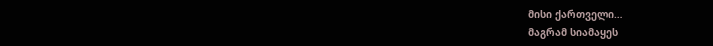მისი ქართველი…
მაგრამ სიამაყეს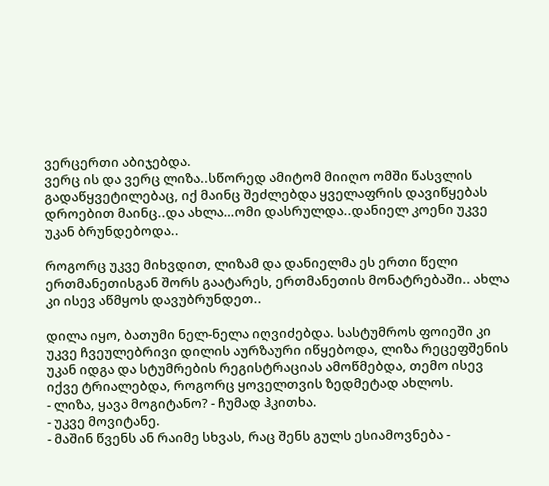ვერცერთი აბიჯებდა.
ვერც ის და ვერც ლიზა..სწორედ ამიტომ მიიღო ომში წასვლის გადაწყვეტილებაც, იქ მაინც შეძლებდა ყველაფრის დავიწყებას დროებით მაინც..და ახლა…ომი დასრულდა..დანიელ კოენი უკვე უკან ბრუნდებოდა..

როგორც უკვე მიხვდით, ლიზამ და დანიელმა ეს ერთი წელი ერთმანეთისგან შორს გაატარეს, ერთმანეთის მონატრებაში.. ახლა კი ისევ აწმყოს დავუბრუნდეთ..

დილა იყო, ბათუმი ნელ-ნელა იღვიძებდა. სასტუმროს ფოიეში კი უკვე ჩვეულებრივი დილის აურზაური იწყებოდა, ლიზა რეცეფშენის უკან იდგა და სტუმრების რეგისტრაციას ამოწმებდა, თემო ისევ იქვე ტრიალებდა, როგორც ყოველთვის ზედმეტად ახლოს.
- ლიზა, ყავა მოგიტანო? - ჩუმად ჰკითხა.
- უკვე მოვიტანე.
- მაშინ წვენს ან რაიმე სხვას, რაც შენს გულს ესიამოვნება -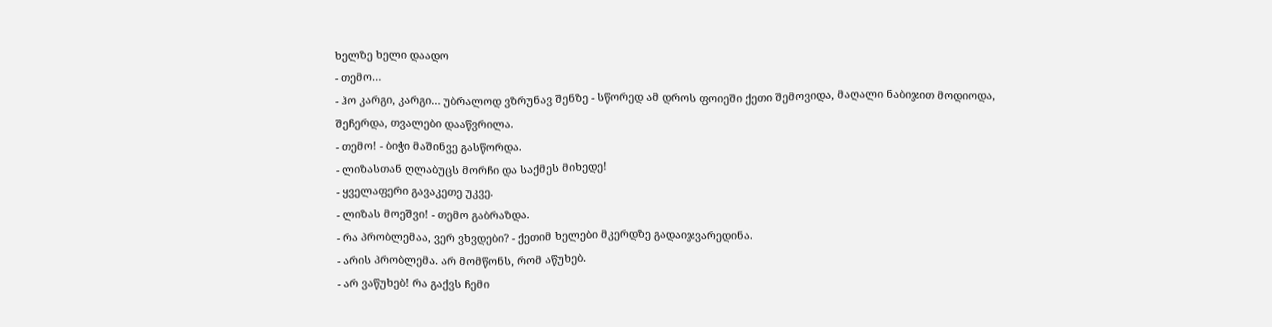ხელზე ხელი დაადო
- თემო…
- ჰო კარგი, კარგი… უბრალოდ ვზრუნავ შენზე - სწორედ ამ დროს ფოიეში ქეთი შემოვიდა, მაღალი ნაბიჯით მოდიოდა,
შეჩერდა, თვალები დააწვრილა.
- თემო! - ბიჭი მაშინვე გასწორდა.
- ლიზასთან ღლაბუცს მორჩი და საქმეს მიხედე!
- ყველაფერი გავაკეთე უკვე.
- ლიზას მოეშვი! - თემო გაბრაზდა.
- რა პრობლემაა, ვერ ვხვდები? - ქეთიმ ხელები მკერდზე გადაიჯვარედინა.
- არის პრობლემა. არ მომწონს, რომ აწუხებ.
- არ ვაწუხებ! რა გაქვს ჩემი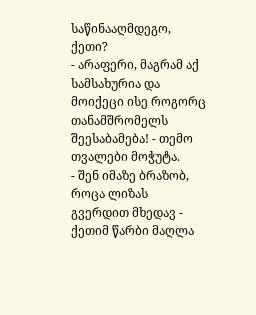საწინააღმდეგო, ქეთი?
- არაფერი, მაგრამ აქ სამსახურია და მოიქეცი ისე როგორც თანამშრომელს შეესაბამება! - თემო თვალები მოჭუტა.
- შენ იმაზე ბრაზობ, როცა ლიზას გვერდით მხედავ - ქეთიმ წარბი მაღლა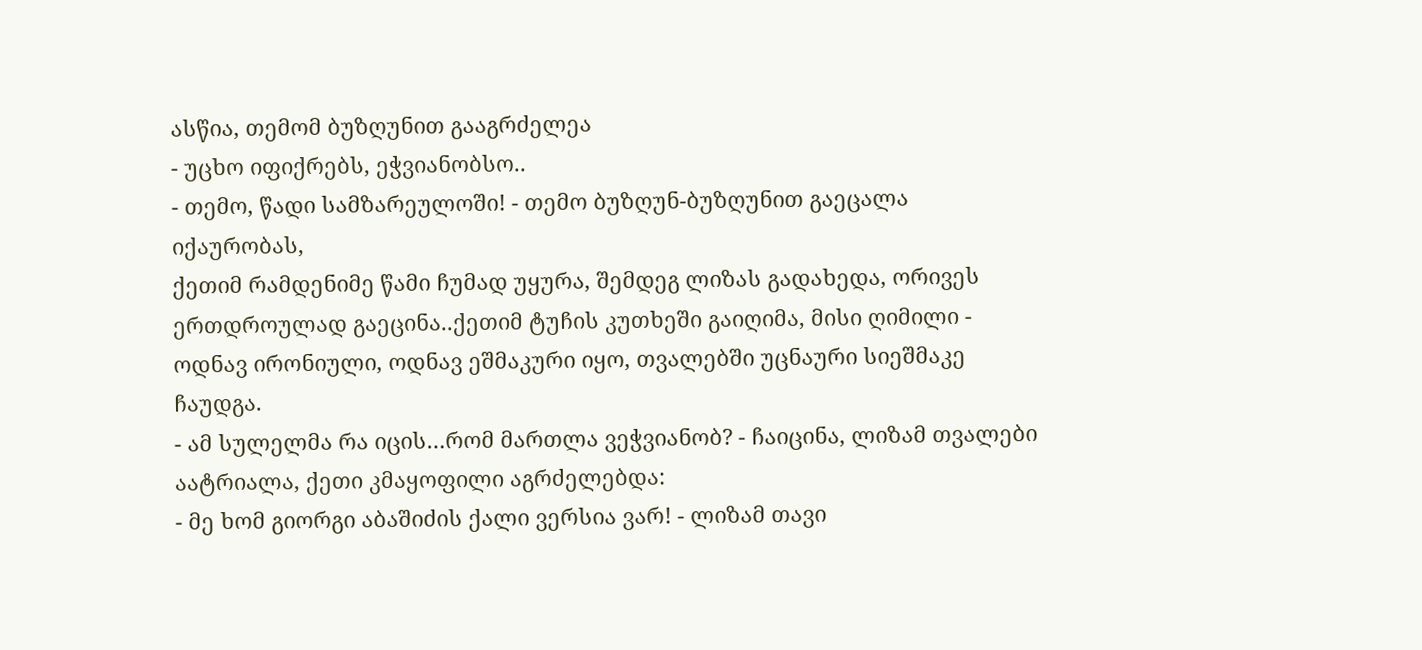ასწია, თემომ ბუზღუნით გააგრძელეა
- უცხო იფიქრებს, ეჭვიანობსო..
- თემო, წადი სამზარეულოში! - თემო ბუზღუნ-ბუზღუნით გაეცალა იქაურობას,
ქეთიმ რამდენიმე წამი ჩუმად უყურა, შემდეგ ლიზას გადახედა, ორივეს ერთდროულად გაეცინა..ქეთიმ ტუჩის კუთხეში გაიღიმა, მისი ღიმილი - ოდნავ ირონიული, ოდნავ ეშმაკური იყო, თვალებში უცნაური სიეშმაკე ჩაუდგა.
- ამ სულელმა რა იცის…რომ მართლა ვეჭვიანობ? - ჩაიცინა, ლიზამ თვალები აატრიალა, ქეთი კმაყოფილი აგრძელებდა:
- მე ხომ გიორგი აბაშიძის ქალი ვერსია ვარ! - ლიზამ თავი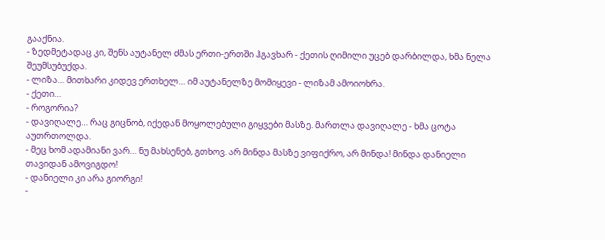გააქნია.
- ზედმეტადაც კი, შენს აუტანელ ძმას ერთი-ერთში ჰგავხარ - ქეთის ღიმილი უცებ დარბილდა, ხმა ნელა შეუმსუბუქდა.
- ლიზა… მითხარი კიდევ ერთხელ… იმ აუტანელზე მომიყევი - ლიზამ ამოიოხრა.
- ქეთი…
- როგორია?
- დავიღალე… რაც გიცნობ, იქედან მოყოლებული გიყვები მასზე. მართლა დავიღალე - ხმა ცოტა აუთრთოლდა.
- მეც ხომ ადამიანი ვარ… ნუ მახსენებ, გთხოვ. არ მინდა მასზე ვიფიქრო, არ მინდა! მინდა დანიელი თავიდან ამოვიგდო!
- დანიელი კი არა გიორგი!
-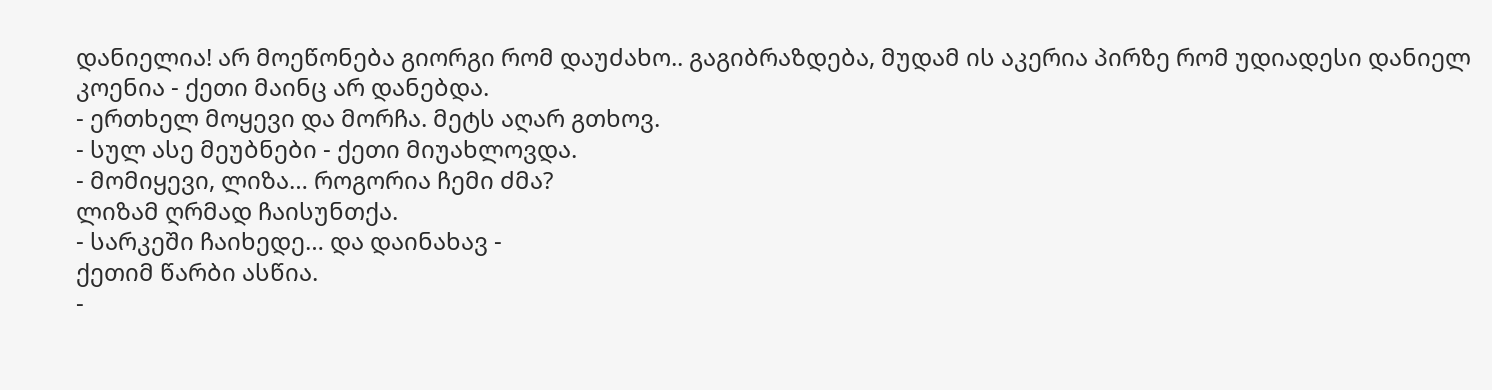დანიელია! არ მოეწონება გიორგი რომ დაუძახო.. გაგიბრაზდება, მუდამ ის აკერია პირზე რომ უდიადესი დანიელ კოენია - ქეთი მაინც არ დანებდა.
- ერთხელ მოყევი და მორჩა. მეტს აღარ გთხოვ.
- სულ ასე მეუბნები - ქეთი მიუახლოვდა.
- მომიყევი, ლიზა… როგორია ჩემი ძმა?
ლიზამ ღრმად ჩაისუნთქა.
- სარკეში ჩაიხედე… და დაინახავ -
ქეთიმ წარბი ასწია.
-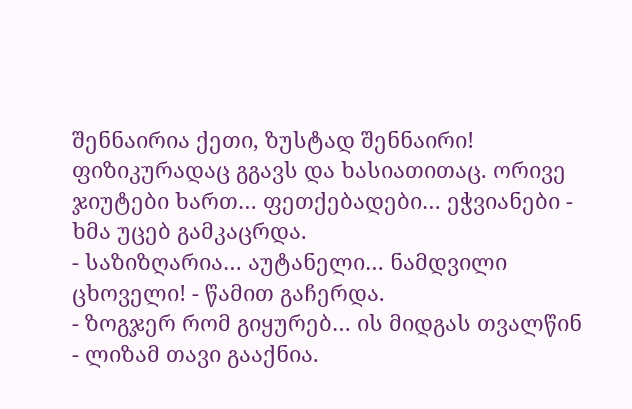შენნაირია ქეთი, ზუსტად შენნაირი! ფიზიკურადაც გგავს და ხასიათითაც. ორივე ჯიუტები ხართ… ფეთქებადები… ეჭვიანები - ხმა უცებ გამკაცრდა.
- საზიზღარია… აუტანელი… ნამდვილი ცხოველი! - წამით გაჩერდა.
- ზოგჯერ რომ გიყურებ… ის მიდგას თვალწინ - ლიზამ თავი გააქნია.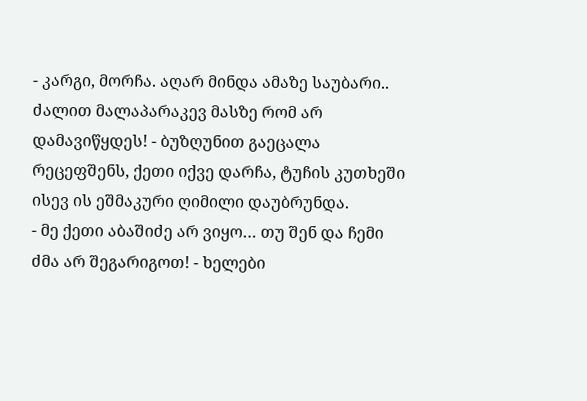- კარგი, მორჩა. აღარ მინდა ამაზე საუბარი.. ძალით მალაპარაკევ მასზე რომ არ დამავიწყდეს! - ბუზღუნით გაეცალა რეცეფშენს, ქეთი იქვე დარჩა, ტუჩის კუთხეში ისევ ის ეშმაკური ღიმილი დაუბრუნდა.
- მე ქეთი აბაშიძე არ ვიყო… თუ შენ და ჩემი ძმა არ შეგარიგოთ! - ხელები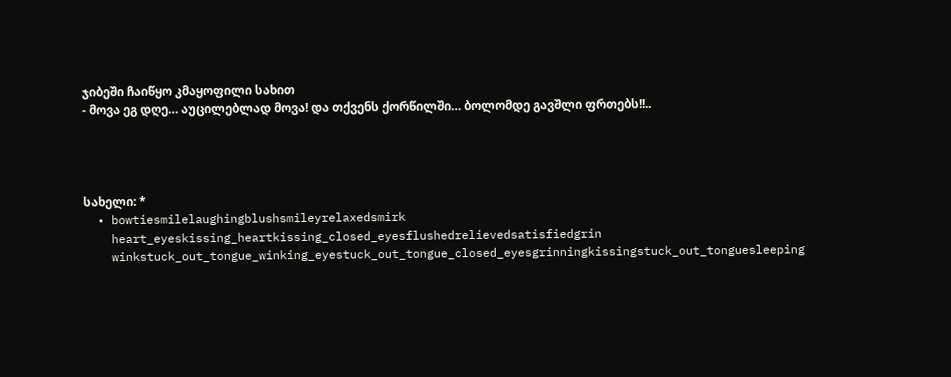ჯიბეში ჩაიწყო კმაყოფილი სახით
- მოვა ეგ დღე… აუცილებლად მოვა! და თქვენს ქორწილში… ბოლომდე გავშლი ფრთებს!!..




სახელი: *
  • bowtiesmilelaughingblushsmileyrelaxedsmirk
    heart_eyeskissing_heartkissing_closed_eyesflushedrelievedsatisfiedgrin
    winkstuck_out_tongue_winking_eyestuck_out_tongue_closed_eyesgrinningkissingstuck_out_tonguesleeping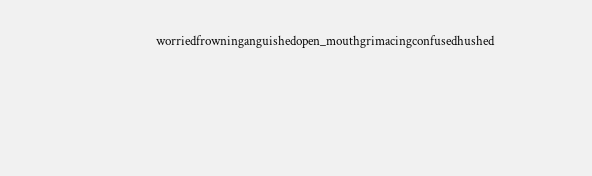worriedfrowninganguishedopen_mouthgrimacingconfusedhushed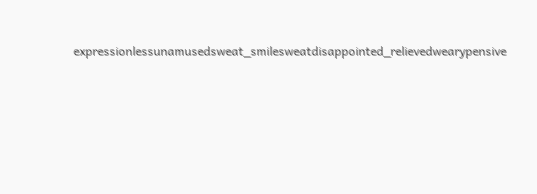expressionlessunamusedsweat_smilesweatdisappointed_relievedwearypensive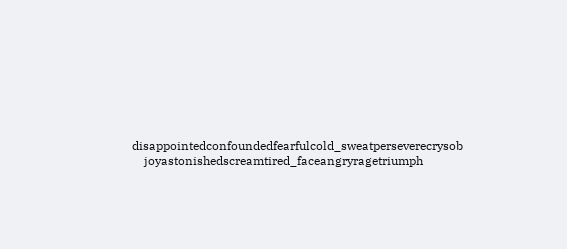disappointedconfoundedfearfulcold_sweatperseverecrysob
    joyastonishedscreamtired_faceangryragetriumph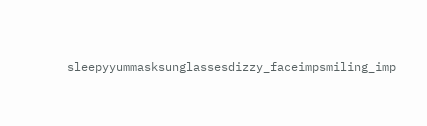sleepyyummasksunglassesdizzy_faceimpsmiling_imp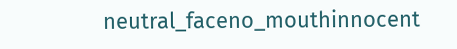neutral_faceno_mouthinnocent